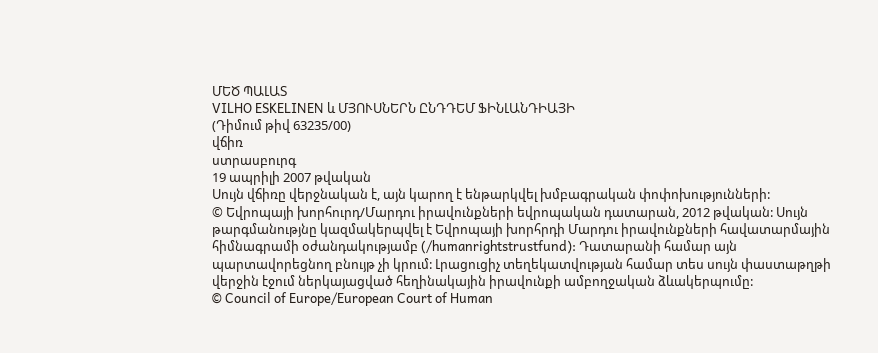ՄԵԾ ՊԱԼԱՏ
VILHO ESKELINEN և ՄՅՈՒՍՆԵՐՆ ԸՆԴԴԵՄ ՖԻՆԼԱՆԴԻԱՅԻ
(Դիմում թիվ 63235/00)
վճիռ
ստրասբուրգ
19 ապրիլի 2007 թվական
Սույն վճիռը վերջնական է, այն կարող է ենթարկվել խմբագրական փոփոխությունների:
© Եվրոպայի խորհուրդ/Մարդու իրավունքների եվրոպական դատարան, 2012 թվական: Սույն թարգմանությնը կազմակերպվել է Եվրոպայի խորհրդի Մարդու իրավունքների հավատարմային հիմնագրամի օժանդակությամբ (/humanrightstrustfund): Դատարանի համար այն պարտավորեցնող բնույթ չի կրում: Լրացուցիչ տեղեկատվության համար տես սույն փաստաթղթի վերջին էջում ներկայացված հեղինակային իրավունքի ամբողջական ձևակերպումը:
© Council of Europe/European Court of Human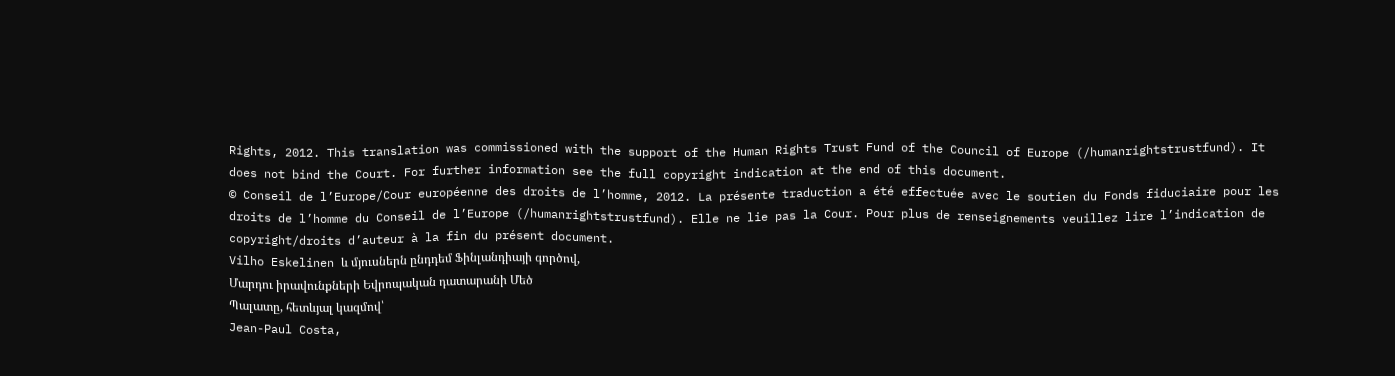Rights, 2012. This translation was commissioned with the support of the Human Rights Trust Fund of the Council of Europe (/humanrightstrustfund). It does not bind the Court. For further information see the full copyright indication at the end of this document.
© Conseil de l’Europe/Cour européenne des droits de l’homme, 2012. La présente traduction a été effectuée avec le soutien du Fonds fiduciaire pour les droits de l’homme du Conseil de l’Europe (/humanrightstrustfund). Elle ne lie pas la Cour. Pour plus de renseignements veuillez lire l’indication de copyright/droits d’auteur à la fin du présent document.
Vilho Eskelinen և մյուսներն ընդդեմ Ֆինլանդիայի գործով,
Մարդու իրավունքների Եվրոպական դատարանի Մեծ
Պալատը, հետևյալ կազմով՝
Jean-Paul Costa,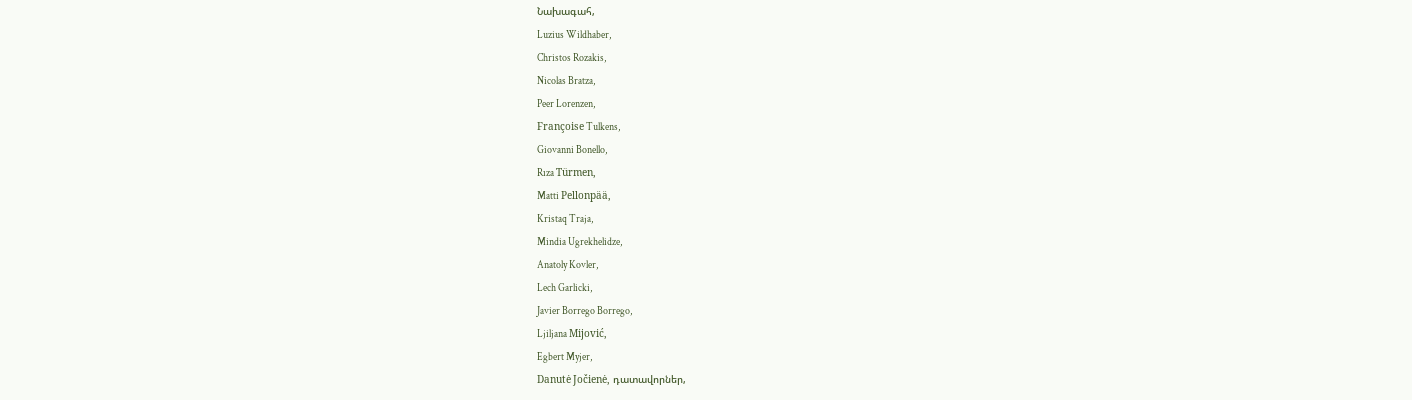Նախագահ,
Luzius Wildhaber,
Christos Rozakis,
Nicolas Bratza,
Peer Lorenzen,
Françoise Tulkens,
Giovanni Bonello,
Rıza Türmen,
Matti Pellonpää,
Kristaq Traja,
Mindia Ugrekhelidze,
Anatoly Kovler,
Lech Garlicki,
Javier Borrego Borrego,
Ljiljana Mijović,
Egbert Myjer,
Danutė Jočienė, դատավորներ,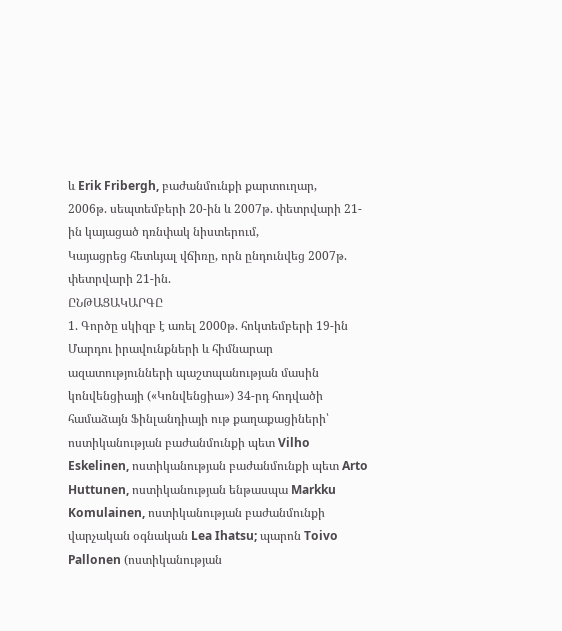և Erik Fribergh, բաժանմունքի քարտուղար,
2006թ. սեպտեմբերի 20-ին և 2007թ. փետրվարի 21-ին կայացած դռնփակ նիստերում,
Կայացրեց հետևյալ վճիռը, որն ընդունվեց 2007թ. փետրվարի 21-ին.
ԸՆԹԱՑԱԿԱՐԳԸ
1. Գործը սկիզբ է առել 2000թ. հոկտեմբերի 19-ին Մարդու իրավունքների և հիմնարար ազատությունների պաշտպանության մասին կոնվենցիայի («Կոնվենցիա») 34-րդ հոդվածի համաձայն Ֆինլանդիայի ութ քաղաքացիների՝ ոստիկանության բաժանմունքի պետ Vilho Eskelinen, ոստիկանության բաժանմունքի պետ Arto Huttunen, ոստիկանության ենթասպա Markku Komulainen, ոստիկանության բաժանմունքի վարչական օգնական Lea Ihatsu; պարոն Toivo Pallonen (ոստիկանության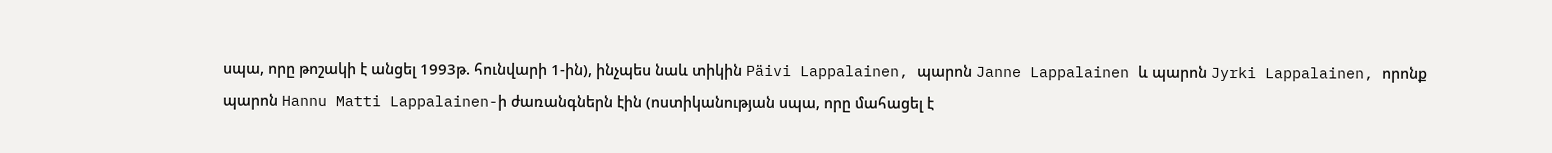սպա, որը թոշակի է անցել 1993թ. հունվարի 1-ին), ինչպես նաև տիկին Päivi Lappalainen, պարոն Janne Lappalainen և պարոն Jyrki Lappalainen, որոնք պարոն Hannu Matti Lappalainen-ի ժառանգներն էին (ոստիկանության սպա, որը մահացել է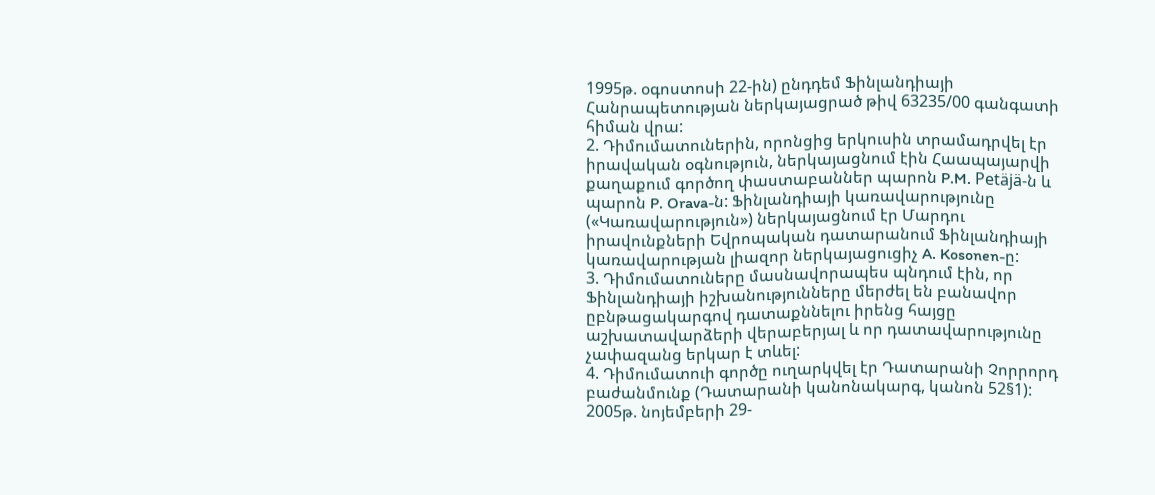1995թ. օգոստոսի 22-ին) ընդդեմ Ֆինլանդիայի Հանրապետության ներկայացրած թիվ 63235/00 գանգատի հիման վրա:
2. Դիմումատուներին, որոնցից երկուսին տրամադրվել էր իրավական օգնություն, ներկայացնում էին Հաապայարվի քաղաքում գործող փաստաբաններ պարոն P.M. Petäjä-ն և պարոն P. Orava-ն: Ֆինլանդիայի կառավարությունը («Կառավարություն») ներկայացնում էր Մարդու իրավունքների Եվրոպական դատարանում Ֆինլանդիայի կառավարության լիազոր ներկայացուցիչ A. Kosonen-ը:
3. Դիմումատուները մասնավորապես պնդում էին, որ Ֆինլանդիայի իշխանությունները մերժել են բանավոր ըբնթացակարգով դատաքննելու իրենց հայցը աշխատավարձերի վերաբերյալ և որ դատավարությունը չափազանց երկար է տևել:
4. Դիմումատուի գործը ուղարկվել էր Դատարանի Չորրորդ բաժանմունք (Դատարանի կանոնակարգ, կանոն 52§1): 2005թ. նոյեմբերի 29-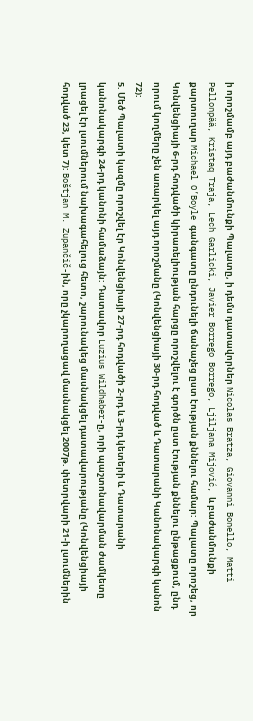ի որոշմամբ այդ բաժանմունքի Պալատը, ի դեմս դատավորներ Nicolas Bratza, Giovanni Bonello, Matti Pellonpää, Kristaq Traja, Lech Garlicki, Javier Borrego Borrego, Ljiljana Mijović, և բաժանմունքի քարտուղար Michael O’Boyle գանգատը ընդունելի ճանաչեց ըստ էության քննելու համար: Պալատը որոշեց, որ Կոնվենցիայի 6-րդ հոդվածի կիրառելիության հարցը որոշվելու է գործն ըստ էության քննելու ընթացքում, ընդ որում կողմերը չեն առարկել այդ որոշմանը (Կոնվենցիայի 30-րդ հոդված և Դատարանի Կանոնակարգի կանոն 72):
5. Մեծ Պալատի կազմը որոշվել էր Կոնվենցիայի 27-րդ հոդվածի 2-րդ և 3-րդ կետերի և Դատարանի կանոնակարգի 24-րդ կանոնի համաձայն: Դատավոր Luzius Wildhaber-ը, որի պաշտոնավարման ժամկետը լրացել էր լսումներում նախագահելուց հետո, շարունակեց մասնակցել դատավարությանը (Կոնվենցիայի հոդված 23, կետ 7): Boštjan M. Zupančič-ին, որը չկարողացավ մասնակցել 2007թ. փետրվարի 21-ի լսումներին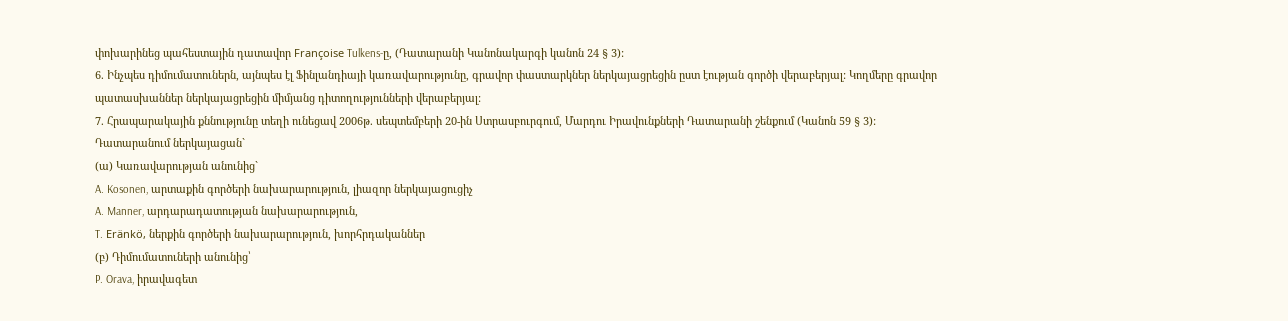փոխարինեց պահեստային դատավոր Françoise Tulkens-ը, (Դատարանի Կանոնակարգի կանոն 24 § 3):
6. Ինչպես դիմումատուներն, այնպես էլ Ֆինլանդիայի կառավարությունը, գրավոր փաստարկներ ներկայացրեցին ըստ էության գործի վերաբերյալ: Կողմերը գրավոր պատասխաններ ներկայացրեցին միմյանց դիտողությունների վերաբերյալ:
7. Հրապարակային քննությունը տեղի ունեցավ 2006թ. սեպտեմբերի 20-ին Ստրասբուրգում, Մարդու Իրավունքների Դատարանի շենքում (Կանոն 59 § 3):
Դատարանում ներկայացան`
(ա) Կառավարության անունից`
A. Kosonen, արտաքին գործերի նախարարություն, լիազոր ներկայացուցիչ
A. Manner, արդարադատության նախարարություն,
T. Eränkö, ներքին գործերի նախարարություն, խորհրդականներ
(բ) Դիմումատուների անունից՝
P. Orava, իրավագետ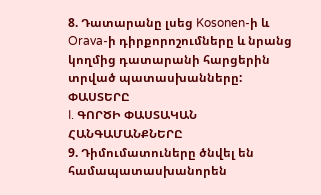8. Դատարանը լսեց Kosonen-ի և Orava-ի դիրքորոշումները և նրանց կողմից դատարանի հարցերին տրված պատասխանները:
ՓԱՍՏԵՐԸ
I. ԳՈՐԾԻ ՓԱՍՏԱԿԱՆ ՀԱՆԳԱՄԱՆՔՆԵՐԸ
9. Դիմումատուները ծնվել են համապատասխանորեն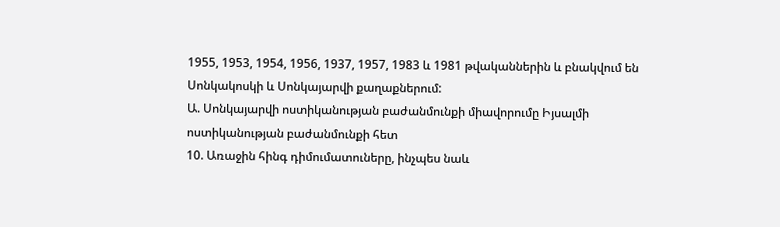1955, 1953, 1954, 1956, 1937, 1957, 1983 և 1981 թվականներին և բնակվում են Սոնկակոսկի և Սոնկայարվի քաղաքներում:
Ա. Սոնկայարվի ոստիկանության բաժանմունքի միավորումը Իյսալմի ոստիկանության բաժանմունքի հետ
10. Առաջին հինգ դիմումատուները, ինչպես նաև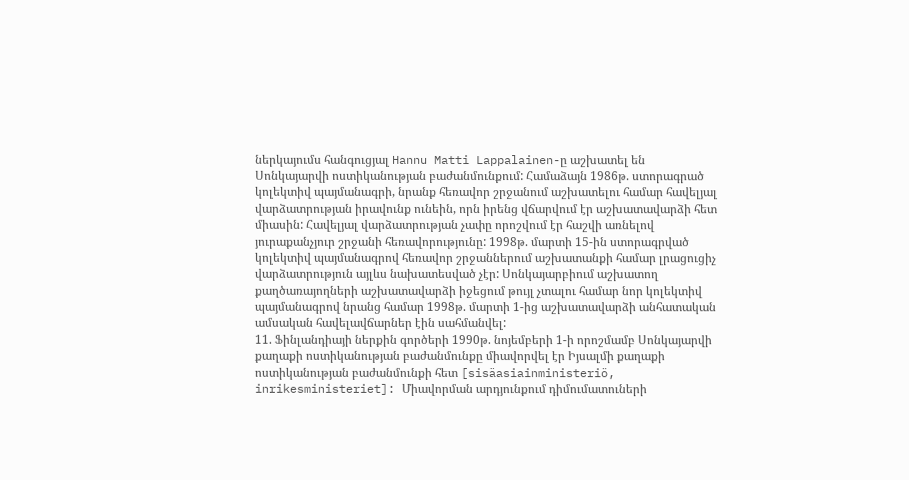ներկայումս հանգուցյալ Hannu Matti Lappalainen-ը աշխատել են Սոնկայարվի ոստիկանության բաժանմունքում: Համաձայն 1986թ. ստորագրած կոլեկտիվ պայմանագրի, նրանք հեռավոր շրջանում աշխատելու համար հավելյալ վարձատրության իրավունք ունեին, որն իրենց վճարվում էր աշխատավարձի հետ միասին: Հավելյալ վարձատրության չափը որոշվում էր հաշվի առնելով յուրաքանչյուր շրջանի հեռավորությունը: 1998թ. մարտի 15-ին ստորագրված կոլեկտիվ պայմանագրով հեռավոր շրջաններում աշխատանքի համար լրացուցիչ վարձատրություն այլևս նախատեսված չէր: Սոնկայարբիում աշխատող քաղծառայողների աշխատավարձի իջեցում թույլ չտալու համար նոր կոլեկտիվ պայմանագրով նրանց համար 1998թ. մարտի 1-ից աշխատավարձի անհատական ամսական հավելավճարներ էին սահմանվել:
11. Ֆինլանդիայի ներքին գործերի 1990թ. նոյեմբերի 1-ի որոշմամբ Սոնկայարվի քաղաքի ոստիկանության բաժանմունքը միավորվել էր Իյսալմի քաղաքի ոստիկանության բաժանմունքի հետ [sisäasiainministeriö, inrikesministeriet]: Միավորման արդյունքում դիմումատուների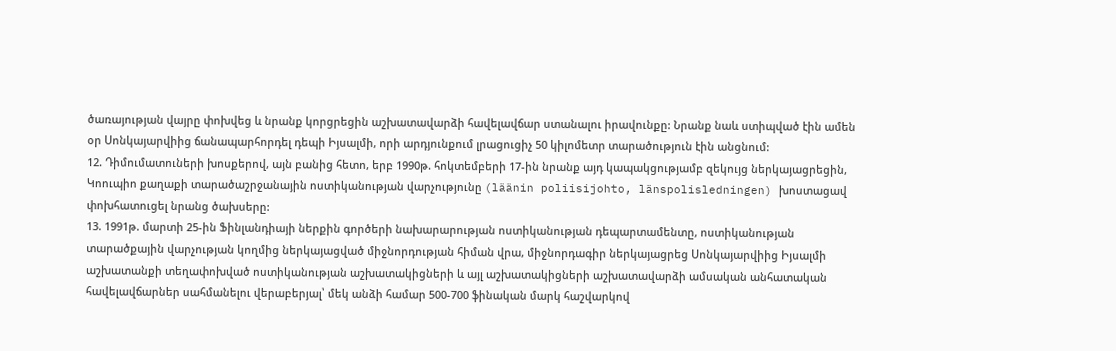ծառայության վայրը փոխվեց և նրանք կորցրեցին աշխատավարձի հավելավճար ստանալու իրավունքը: Նրանք նաև ստիպված էին ամեն օր Սոնկայարվիից ճանապարհորդել դեպի Իյսալմի, որի արդյունքում լրացուցիչ 50 կիլոմետր տարածություն էին անցնում:
12. Դիմումատուների խոսքերով, այն բանից հետո, երբ 1990թ. հոկտեմբերի 17-ին նրանք այդ կապակցությամբ զեկույց ներկայացրեցին, Կոուպիո քաղաքի տարածաշրջանային ոստիկանության վարչությունը (läänin poliisijohto, länspolisledningen) խոստացավ փոխհատուցել նրանց ծախսերը:
13. 1991թ. մարտի 25-ին Ֆինլանդիայի ներքին գործերի նախարարության ոստիկանության դեպարտամենտը, ոստիկանության տարածքային վարչության կողմից ներկայացված միջնորդության հիման վրա, միջնորդագիր ներկայացրեց Սոնկայարվիից Իյսալմի աշխատանքի տեղափոխված ոստիկանության աշխատակիցների և այլ աշխատակիցների աշխատավարձի ամսական անհատական հավելավճարներ սահմանելու վերաբերյալ՝ մեկ անձի համար 500-700 ֆինական մարկ հաշվարկով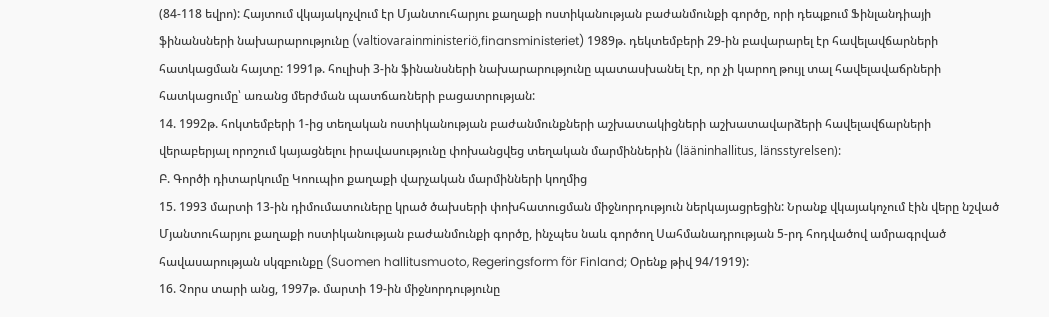(84-118 եվրո): Հայտում վկայակոչվում էր Մյանտուհարյու քաղաքի ոստիկանության բաժանմունքի գործը, որի դեպքում Ֆինլանդիայի ֆինանսների նախարարությունը (valtiovarainministeriö,finansministeriet) 1989թ. դեկտեմբերի 29-ին բավարարել էր հավելավճարների հատկացման հայտը: 1991թ. հուլիսի 3-ին ֆինանսների նախարարությունը պատասխանել էր, որ չի կարող թույլ տալ հավելավաճրների հատկացումը՝ առանց մերժման պատճառների բացատրության:
14. 1992թ. հոկտեմբերի 1-ից տեղական ոստիկանության բաժանմունքների աշխատակիցների աշխատավարձերի հավելավճարների վերաբերյալ որոշում կայացնելու իրավասությունը փոխանցվեց տեղական մարմիններին (lääninhallitus, länsstyrelsen):
Բ. Գործի դիտարկումը Կոուպիո քաղաքի վարչական մարմինների կողմից
15. 1993 մարտի 13-ին դիմումատուները կրած ծախսերի փոխհատուցման միջնորդություն ներկայացրեցին: Նրանք վկայակոչում էին վերը նշված Մյանտուհարյու քաղաքի ոստիկանության բաժանմունքի գործը, ինչպես նաև գործող Սահմանադրության 5-րդ հոդվածով ամրագրված հավասարության սկզբունքը (Suomen hallitusmuoto, Regeringsform för Finland; Օրենք թիվ 94/1919):
16. Չորս տարի անց, 1997թ. մարտի 19-ին միջնորդությունը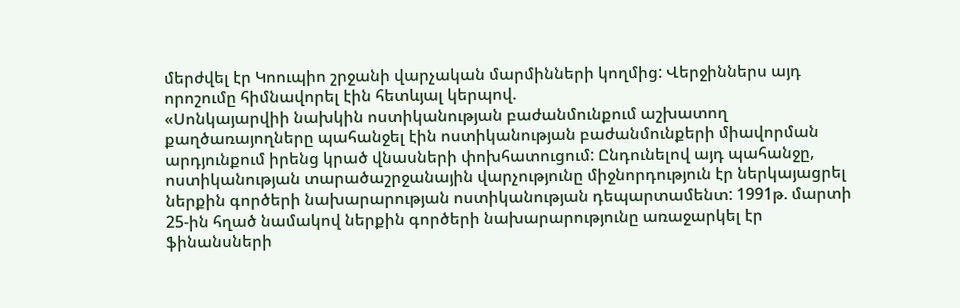մերժվել էր Կոուպիո շրջանի վարչական մարմինների կողմից: Վերջիններս այդ որոշումը հիմնավորել էին հետևյալ կերպով.
«Սոնկայարվիի նախկին ոստիկանության բաժանմունքում աշխատող քաղծառայողները պահանջել էին ոստիկանության բաժանմունքերի միավորման արդյունքում իրենց կրած վնասների փոխհատուցում: Ընդունելով այդ պահանջը, ոստիկանության տարածաշրջանային վարչությունը միջնորդություն էր ներկայացրել ներքին գործերի նախարարության ոստիկանության դեպարտամենտ: 1991թ. մարտի 25-ին հղած նամակով ներքին գործերի նախարարությունը առաջարկել էր ֆինանսների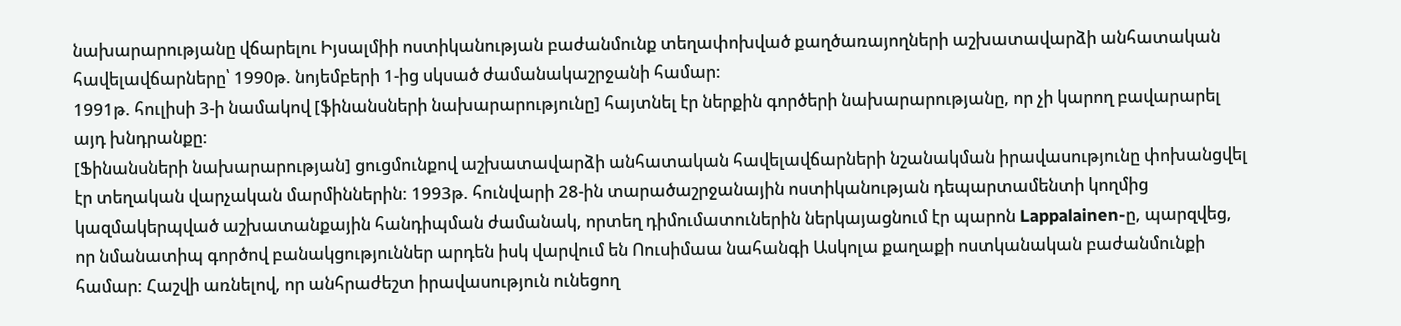նախարարությանը վճարելու Իյսալմիի ոստիկանության բաժանմունք տեղափոխված քաղծառայողների աշխատավարձի անհատական հավելավճարները՝ 1990թ. նոյեմբերի 1-ից սկսած ժամանակաշրջանի համար:
1991թ. հուլիսի 3-ի նամակով [ֆինանսների նախարարությունը] հայտնել էր ներքին գործերի նախարարությանը, որ չի կարող բավարարել այդ խնդրանքը:
[Ֆինանսների նախարարության] ցուցմունքով աշխատավարձի անհատական հավելավճարների նշանակման իրավասությունը փոխանցվել էր տեղական վարչական մարմիններին: 1993թ. հունվարի 28-ին տարածաշրջանային ոստիկանության դեպարտամենտի կողմից կազմակերպված աշխատանքային հանդիպման ժամանակ, որտեղ դիմումատուներին ներկայացնում էր պարոն Lappalainen-ը, պարզվեց, որ նմանատիպ գործով բանակցություններ արդեն իսկ վարվում են Ոուսիմաա նահանգի Ասկոլա քաղաքի ոստկանական բաժանմունքի համար: Հաշվի առնելով, որ անհրաժեշտ իրավասություն ունեցող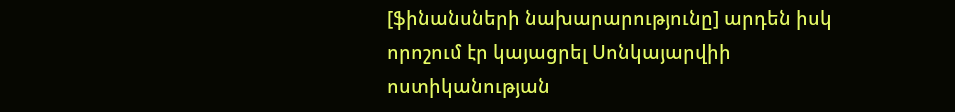[ֆինանսների նախարարությունը] արդեն իսկ որոշում էր կայացրել Սոնկայարվիի ոստիկանության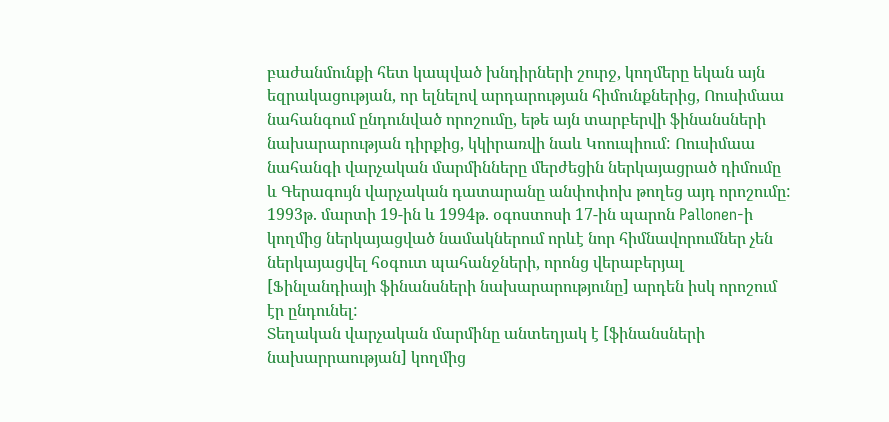բաժանմունքի հետ կապված խնդիրների շուրջ, կողմերը եկան այն եզրակացության, որ ելնելով արդարության հիմունքներից, Ոուսիմաա նահանգում ընդունված որոշումը, եթե այն տարբերվի ֆինանսների նախարարության դիրքից, կկիրառվի նաև Կոուպիում: Ոուսիմաա նահանգի վարչական մարմինները մերժեցին ներկայացրած դիմումը և Գերագույն վարչական դատարանը անփոփոխ թողեց այդ որոշումը: 1993թ. մարտի 19-ին և 1994թ. օգոստոսի 17-ին պարոն Pallonen-ի կողմից ներկայացված նամակներում որևէ նոր հիմնավորումներ չեն ներկայացվել հօգուտ պահանջների, որոնց վերաբերյալ [Ֆինլանդիայի ֆինանսների նախարարությունը] արդեն իսկ որոշում էր ընդունել:
Տեղական վարչական մարմինը անտեղյակ է [ֆինանսների նախարրաության] կողմից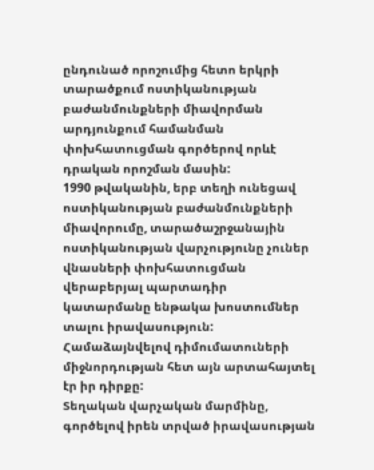ընդունած որոշումից հետո երկրի տարածքում ոստիկանության բաժանմունքների միավորման արդյունքում համանման փոխհատուցման գործերով որևէ դրական որոշման մասին:
1990 թվականին, երբ տեղի ունեցավ ոստիկանության բաժանմունքների միավորումը, տարածաշրջանային ոստիկանության վարչությունը չուներ վնասների փոխհատուցման վերաբերյալ պարտադիր կատարմանը ենթակա խոստումներ տալու իրավասություն: Համաձայնվելով դիմումատուների միջնորդության հետ այն արտահայտել էր իր դիրքը:
Տեղական վարչական մարմինը, գործելով իրեն տրված իրավասության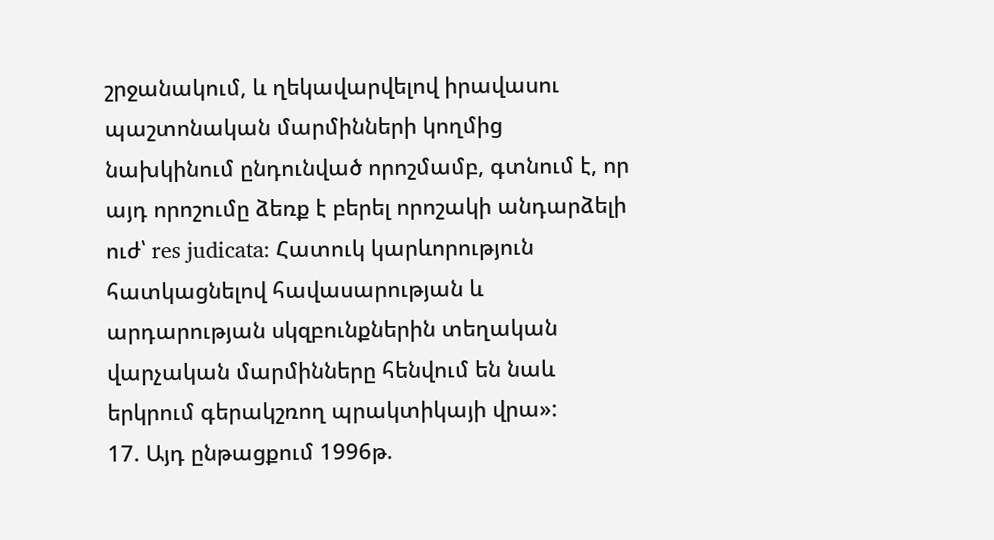շրջանակում, և ղեկավարվելով իրավասու պաշտոնական մարմինների կողմից նախկինում ընդունված որոշմամբ, գտնում է, որ այդ որոշումը ձեռք է բերել որոշակի անդարձելի ուժ՝ res judicata: Հատուկ կարևորություն հատկացնելով հավասարության և արդարության սկզբունքներին տեղական վարչական մարմինները հենվում են նաև երկրում գերակշռող պրակտիկայի վրա»:
17. Այդ ընթացքում 1996թ.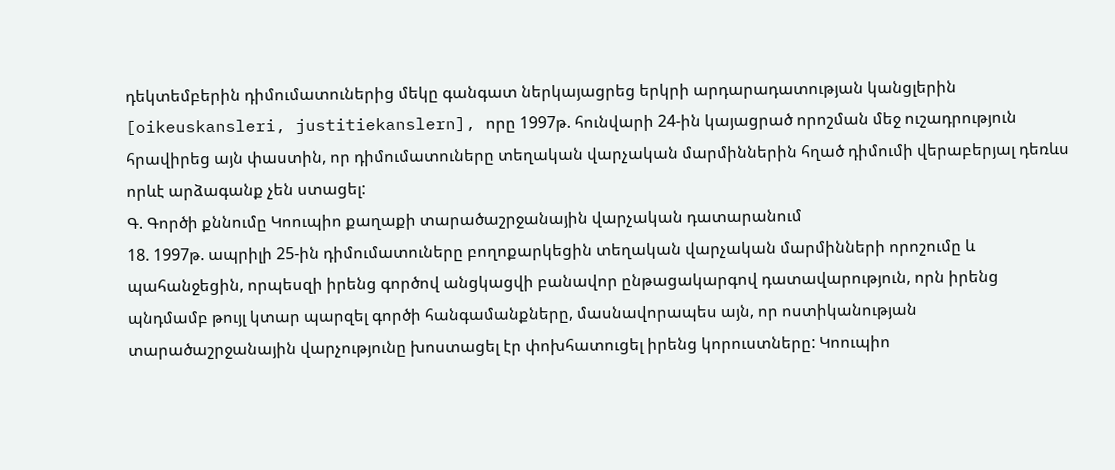դեկտեմբերին դիմումատուներից մեկը գանգատ ներկայացրեց երկրի արդարադատության կանցլերին [oikeuskansleri, justitiekanslern], որը 1997թ. հունվարի 24-ին կայացրած որոշման մեջ ուշադրություն հրավիրեց այն փաստին, որ դիմումատուները տեղական վարչական մարմիններին հղած դիմումի վերաբերյալ դեռևս որևէ արձագանք չեն ստացել:
Գ. Գործի քննումը Կոուպիո քաղաքի տարածաշրջանային վարչական դատարանում
18. 1997թ. ապրիլի 25-ին դիմումատուները բողոքարկեցին տեղական վարչական մարմինների որոշումը և պահանջեցին, որպեսզի իրենց գործով անցկացվի բանավոր ընթացակարգով դատավարություն, որն իրենց պնդմամբ թույլ կտար պարզել գործի հանգամանքները, մասնավորապես այն, որ ոստիկանության տարածաշրջանային վարչությունը խոստացել էր փոխհատուցել իրենց կորուստները: Կոուպիո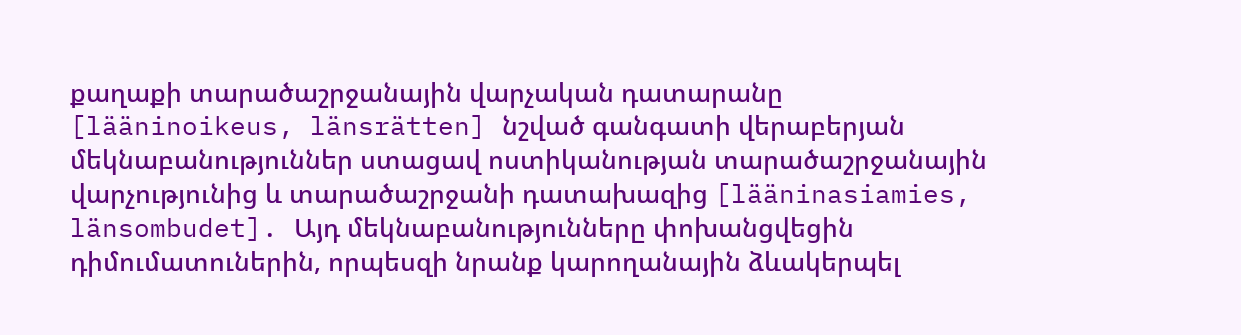քաղաքի տարածաշրջանային վարչական դատարանը [lääninoikeus, länsrätten] նշված գանգատի վերաբերյան մեկնաբանություններ ստացավ ոստիկանության տարածաշրջանային վարչությունից և տարածաշրջանի դատախազից [lääninasiamies, länsombudet]. Այդ մեկնաբանությունները փոխանցվեցին դիմումատուներին, որպեսզի նրանք կարողանային ձևակերպել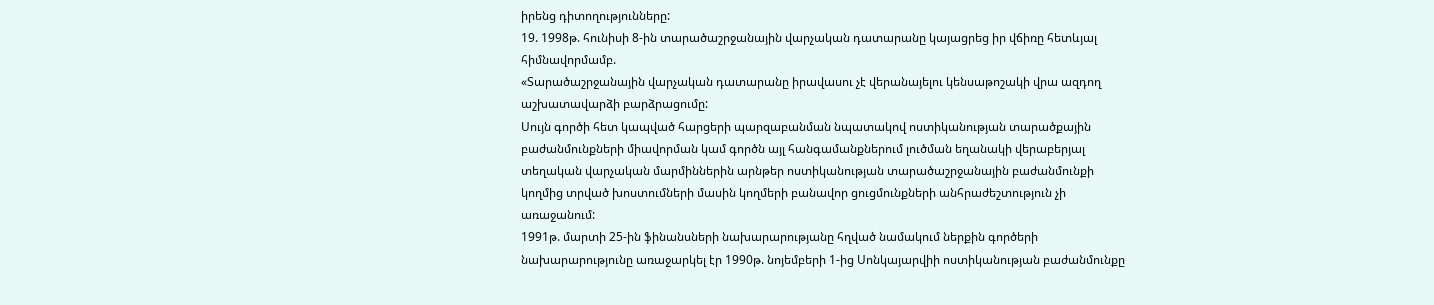իրենց դիտողությունները:
19. 1998թ. հունիսի 8-ին տարածաշրջանային վարչական դատարանը կայացրեց իր վճիռը հետևյալ հիմնավորմամբ.
«Տարածաշրջանային վարչական դատարանը իրավասու չէ վերանայելու կենսաթոշակի վրա ազդող աշխատավարձի բարձրացումը:
Սույն գործի հետ կապված հարցերի պարզաբանման նպատակով ոստիկանության տարածքային բաժանմունքների միավորման կամ գործն այլ հանգամանքներում լուծման եղանակի վերաբերյալ տեղական վարչական մարմիններին արնթեր ոստիկանության տարածաշրջանային բաժանմունքի կողմից տրված խոստումների մասին կողմերի բանավոր ցուցմունքների անհրաժեշտություն չի առաջանում:
1991թ. մարտի 25-ին ֆինանսների նախարարությանը հղված նամակում ներքին գործերի նախարարությունը առաջարկել էր 1990թ. նոյեմբերի 1-ից Սոնկայարվիի ոստիկանության բաժանմունքը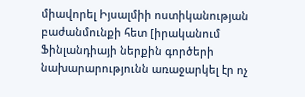միավորել Իյսալմիի ոստիկանության բաժանմունքի հետ [իրականում Ֆինլանդիայի ներքին գործերի նախարարությունն առաջարկել էր ոչ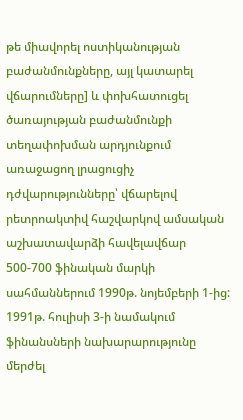թե միավորել ոստիկանության բաժանմունքները, այլ կատարել վճարումները] և փոխհատուցել ծառայության բաժանմունքի տեղափոխման արդյունքում առաջացող լրացուցիչ դժվարությունները՝ վճարելով րետրոակտիվ հաշվարկով ամսական աշխատավարձի հավելավճար 500-700 ֆինական մարկի սահմաններում 1990թ. նոյեմբերի 1-ից: 1991թ. հուլիսի 3-ի նամակում ֆինանսների նախարարությունը մերժել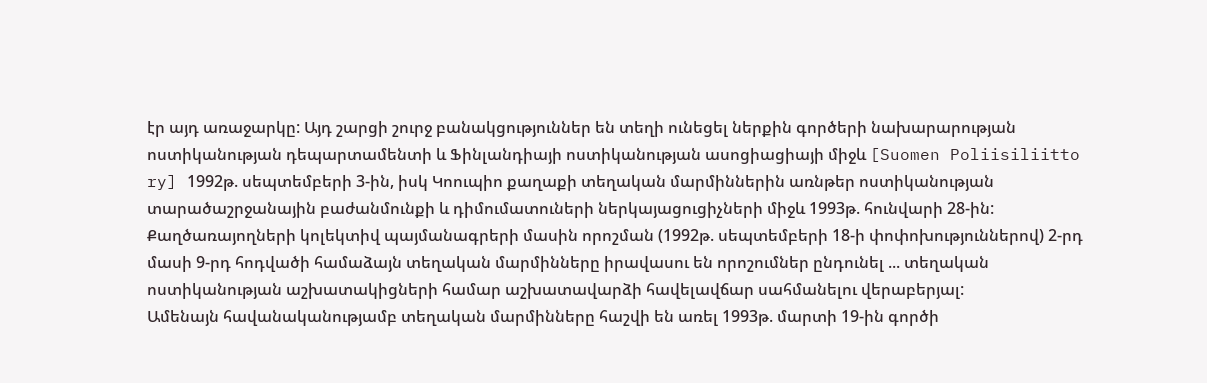էր այդ առաջարկը: Այդ շարցի շուրջ բանակցություններ են տեղի ունեցել ներքին գործերի նախարարության ոստիկանության դեպարտամենտի և Ֆինլանդիայի ոստիկանության ասոցիացիայի միջև [Suomen Poliisiliitto ry] 1992թ. սեպտեմբերի 3-ին, իսկ Կոուպիո քաղաքի տեղական մարմիններին առնթեր ոստիկանության տարածաշրջանային բաժանմունքի և դիմումատուների ներկայացուցիչների միջև 1993թ. հունվարի 28-ին:
Քաղծառայողների կոլեկտիվ պայմանագրերի մասին որոշման (1992թ. սեպտեմբերի 18-ի փոփոխություններով) 2-րդ մասի 9-րդ հոդվածի համաձայն տեղական մարմինները իրավասու են որոշումներ ընդունել ... տեղական ոստիկանության աշխատակիցների համար աշխատավարձի հավելավճար սահմանելու վերաբերյալ:
Ամենայն հավանականությամբ տեղական մարմինները հաշվի են առել 1993թ. մարտի 19-ին գործի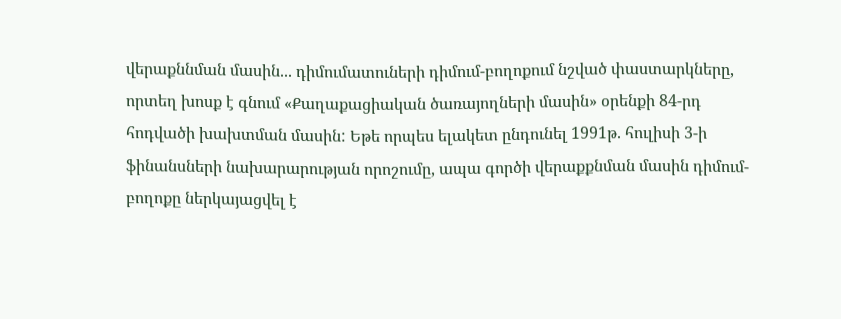վերաքննման մասին... դիմումատուների դիմում-բողոքում նշված փաստարկները, որտեղ խոսք է գնում «Քաղաքացիական ծառայողների մասին» օրենքի 84-րդ հոդվածի խախտման մասին: Եթե որպես ելակետ ընդունել 1991թ. հուլիսի 3-ի ֆինանսների նախարարության որոշումը, ապա գործի վերաքքնման մասին դիմում-բողոքը ներկայացվել է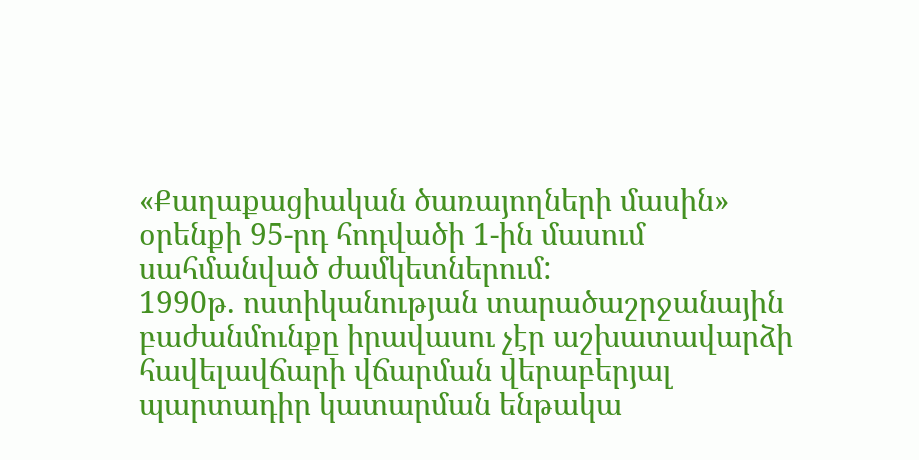«Քաղաքացիական ծառայողների մասին» օրենքի 95-րդ հոդվածի 1-ին մասում սահմանված ժամկետներում:
1990թ. ոստիկանության տարածաշրջանային բաժանմունքը իրավասու չէր աշխատավարձի հավելավճարի վճարման վերաբերյալ պարտադիր կատարման ենթակա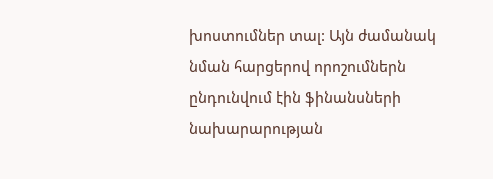խոստումներ տալ: Այն ժամանակ նման հարցերով որոշումներն ընդունվում էին ֆինանսների նախարարության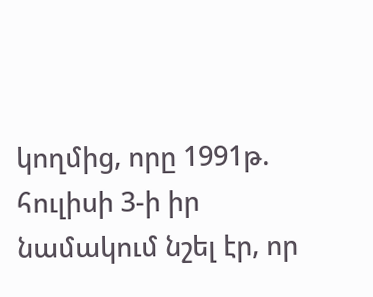կողմից, որը 1991թ. հուլիսի 3-ի իր նամակում նշել էր, որ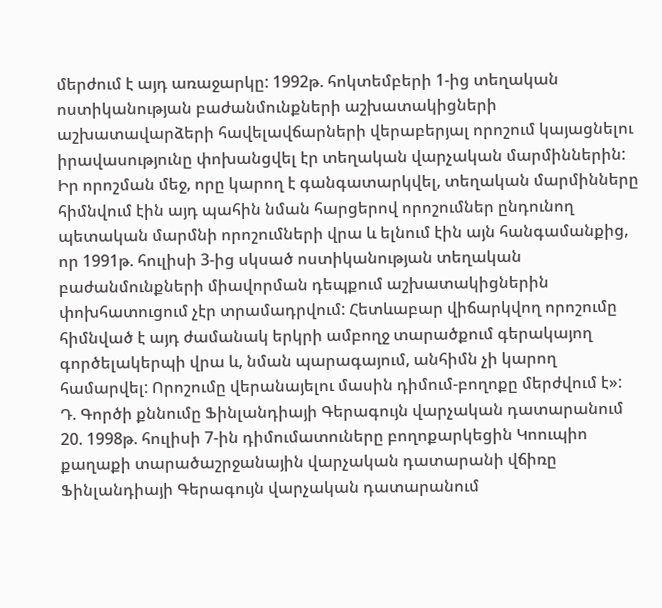մերժում է այդ առաջարկը: 1992թ. հոկտեմբերի 1-ից տեղական ոստիկանության բաժանմունքների աշխատակիցների աշխատավարձերի հավելավճարների վերաբերյալ որոշում կայացնելու իրավասությունը փոխանցվել էր տեղական վարչական մարմիններին:
Իր որոշման մեջ, որը կարող է գանգատարկվել, տեղական մարմինները հիմնվում էին այդ պահին նման հարցերով որոշումներ ընդունող պետական մարմնի որոշումների վրա և ելնում էին այն հանգամանքից, որ 1991թ. հուլիսի 3-ից սկսած ոստիկանության տեղական բաժանմունքների միավորման դեպքում աշխատակիցներին փոխհատուցում չէր տրամադրվում: Հետևաբար վիճարկվող որոշումը հիմնված է այդ ժամանակ երկրի ամբողջ տարածքում գերակայող գործելակերպի վրա և, նման պարագայում, անհիմն չի կարող համարվել: Որոշումը վերանայելու մասին դիմում-բողոքը մերժվում է»:
Դ. Գործի քննումը Ֆինլանդիայի Գերագույն վարչական դատարանում
20. 1998թ. հուլիսի 7-ին դիմումատուները բողոքարկեցին Կոուպիո քաղաքի տարածաշրջանային վարչական դատարանի վճիռը Ֆինլանդիայի Գերագույն վարչական դատարանում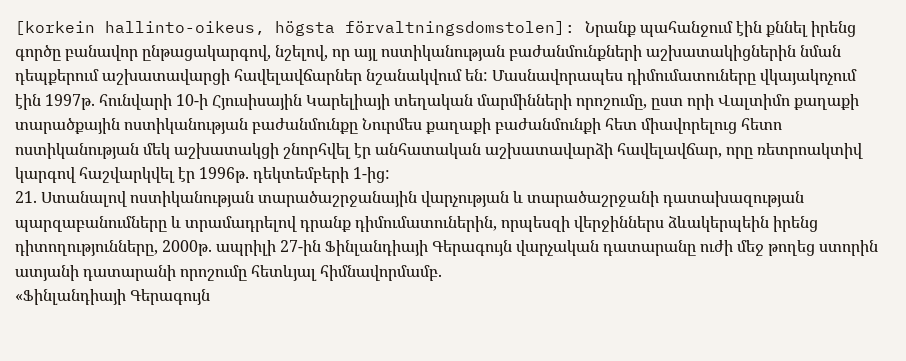[korkein hallinto-oikeus, högsta förvaltningsdomstolen]: Նրանք պահանջում էին քննել իրենց գործը բանավոր ընթացակարգով, նշելով, որ այլ ոստիկանության բաժանմունքների աշխատակիցներին նման դեպքերում աշխատավարցի հավելավճարներ նշանակվում են: Մասնավորապես դիմումատուները վկայակոչում էին 1997թ. հունվարի 10-ի Հյուսիսային Կարելիայի տեղական մարմինների որոշումը, ըստ որի Վալտիմո քաղաքի տարածքային ոստիկանության բաժանմունքը Նուրմես քաղաքի բաժանմունքի հետ միավորելուց հետո ոստիկանության մեկ աշխատակցի շնորհվել էր անհատական աշխատավարձի հավելավճար, որը ռետրոակտիվ կարգով հաշվարկվել էր 1996թ. դեկտեմբերի 1-ից:
21. Ստանալով ոստիկանության տարածաշրջանային վարչության և տարածաշրջանի դատախազության պարզաբանումները և տրամադրելով դրանք դիմումատուներին, որպեսզի վերջիններս ձևակերպեին իրենց դիտողությունները, 2000թ. ապրիլի 27-ին Ֆինլանդիայի Գերագույն վարչական դատարանը ուժի մեջ թողեց ստորին ատյանի դատարանի որոշումը հետևյալ հիմնավորմամբ.
«Ֆինլանդիայի Գերագույն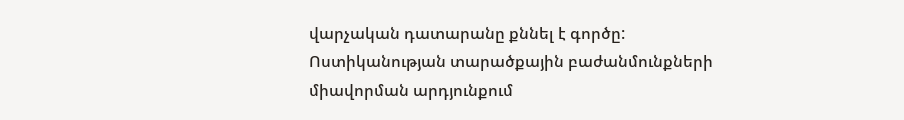վարչական դատարանը քննել է գործը:
Ոստիկանության տարածքային բաժանմունքների միավորման արդյունքում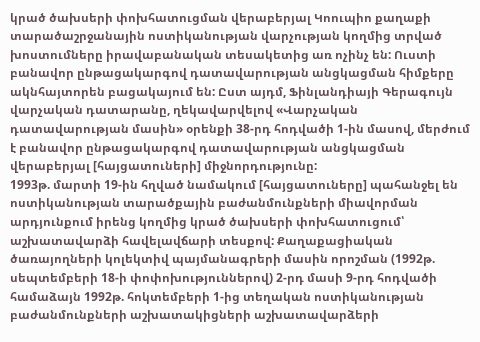կրած ծախսերի փոխհատուցման վերաբերյալ Կոուպիո քաղաքի տարածաշրջանային ոստիկանության վարչության կողմից տրված խոստումները իրավաբանական տեսակետից առ ոչինչ են: Ուստի բանավոր ընթացակարգով դատավարության անցկացման հիմքերը ակնհայտորեն բացակայում են: Ըստ այդմ, Ֆինլանդիայի Գերագույն վարչական դատարանը, ղեկավարվելով «Վարչական դատավարության մասին» օրենքի 38-րդ հոդվածի 1-ին մասով, մերժում է բանավոր ընթացակարգով դատավարության անցկացման վերաբերյալ [հայցատուների] միջնորդությունը:
1993թ. մարտի 19-ին հղված նամակում [հայցատուները] պահանջել են ոստիկանության տարածքային բաժանմունքների միավորման արդյունքում իրենց կողմից կրած ծախսերի փոխհատուցում՝ աշխատավարձի հավելավճարի տեսքով: Քաղաքացիական ծառայողների կոլեկտիվ պայմանագրերի մասին որոշման (1992թ. սեպտեմբերի 18-ի փոփոխություններով) 2-րդ մասի 9-րդ հոդվածի համաձայն 1992թ. հոկտեմբերի 1-ից տեղական ոստիկանության բաժանմունքների աշխատակիցների աշխատավարձերի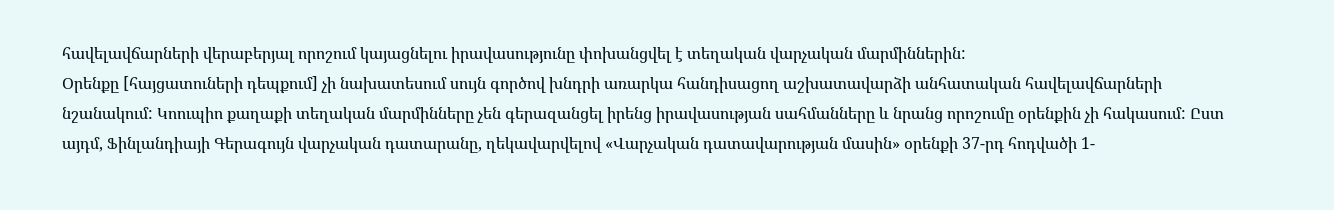հավելավճարների վերաբերյալ որոշում կայացնելու իրավասությունը փոխանցվել է տեղական վարչական մարմիններին:
Օրենքը [հայցատուների դեպքում] չի նախատեսում սույն գործով խնդրի առարկա հանդիսացող աշխատավարձի անհատական հավելավճարների նշանակում: Կոուպիո քաղաքի տեղական մարմինները չեն գերազանցել իրենց իրավասության սահմանները և նրանց որոշումը օրենքին չի հակասում: Ըստ այդմ, Ֆինլանդիայի Գերագույն վարչական դատարանը, ղեկավարվելով «Վարչական դատավարության մասին» օրենքի 37-րդ հոդվածի 1-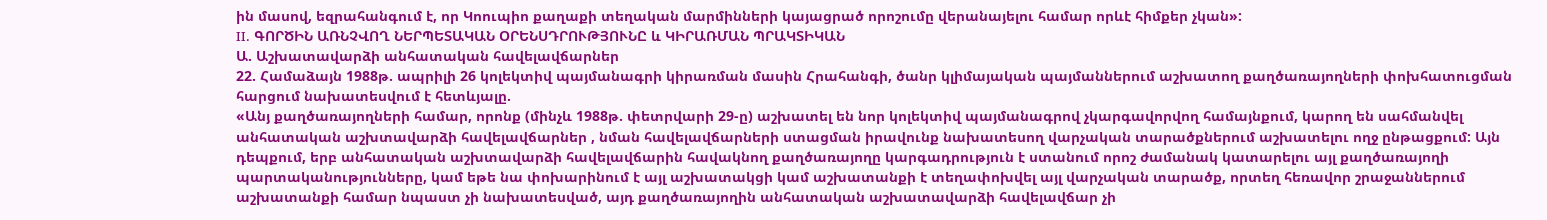ին մասով, եզրահանգում է, որ Կոուպիո քաղաքի տեղական մարմինների կայացրած որոշումը վերանայելու համար որևէ հիմքեր չկան»:
II. ԳՈՐԾԻՆ ԱՌՆՉՎՈՂ ՆԵՐՊԵՏԱԿԱՆ ՕՐԵՆՍԴՐՈՒԹՅՈՒՆԸ և ԿԻՐԱՌՄԱՆ ՊՐԱԿՏԻԿԱՆ
Ա. Աշխատավարձի անհատական հավելավճարներ
22. Համաձայն 1988թ. ապրիլի 26 կոլեկտիվ պայմանագրի կիրառման մասին Հրահանգի, ծանր կլիմայական պայմաններում աշխատող քաղծառայողների փոխհատուցման հարցում նախատեսվում է հետևյալը.
«Անյ քաղծառայողների համար, որոնք (մինչև 1988թ. փետրվարի 29-ը) աշխատել են նոր կոլեկտիվ պայմանագրով չկարգավորվող համայնքում, կարող են սահմանվել անհատական աշխտավարձի հավելավճարներ , նման հավելավճարների ստացման իրավունք նախատեսող վարչական տարածքներում աշխատելու ողջ ընթացքում: Այն դեպքում, երբ անհատական աշխտավարձի հավելավճարին հավակնող քաղծառայողը կարգադրություն է ստանում որոշ ժամանակ կատարելու այլ քաղծառայողի պարտականությունները, կամ եթե նա փոխարինում է այլ աշխատակցի կամ աշխատանքի է տեղափոխվել այլ վարչական տարածք, որտեղ հեռավոր շրաջաններում աշխատանքի համար նպաստ չի նախատեսված, այդ քաղծառայողին անհատական աշխատավարձի հավելավճար չի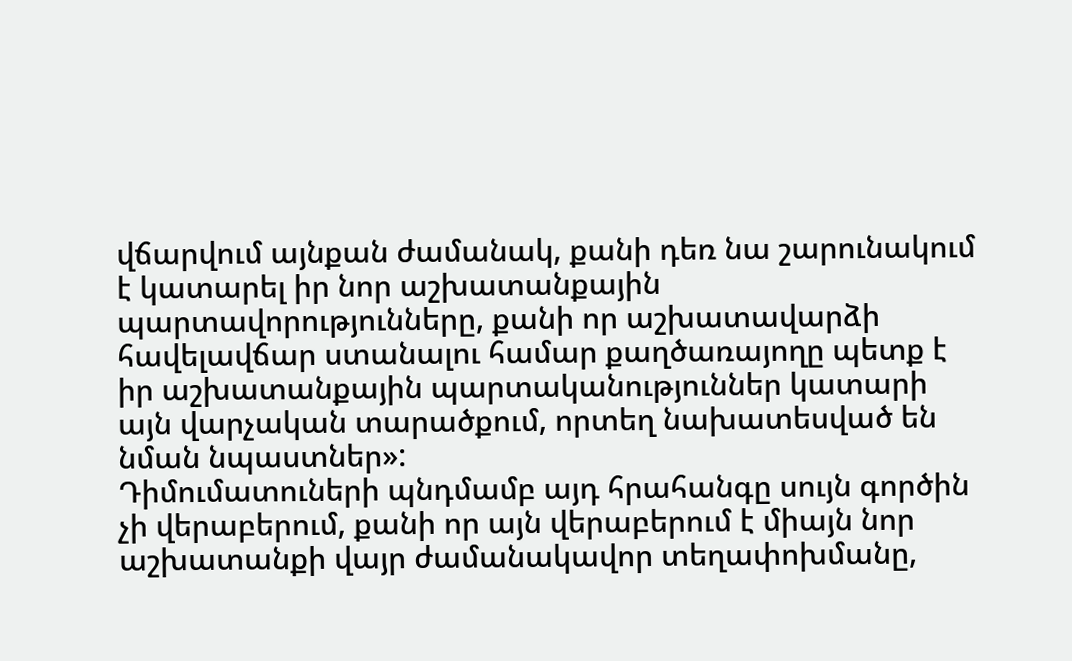վճարվում այնքան ժամանակ, քանի դեռ նա շարունակում է կատարել իր նոր աշխատանքային պարտավորությունները, քանի որ աշխատավարձի հավելավճար ստանալու համար քաղծառայողը պետք է իր աշխատանքային պարտականություններ կատարի այն վարչական տարածքում, որտեղ նախատեսված են նման նպաստներ»:
Դիմումատուների պնդմամբ այդ հրահանգը սույն գործին չի վերաբերում, քանի որ այն վերաբերում է միայն նոր աշխատանքի վայր ժամանակավոր տեղափոխմանը,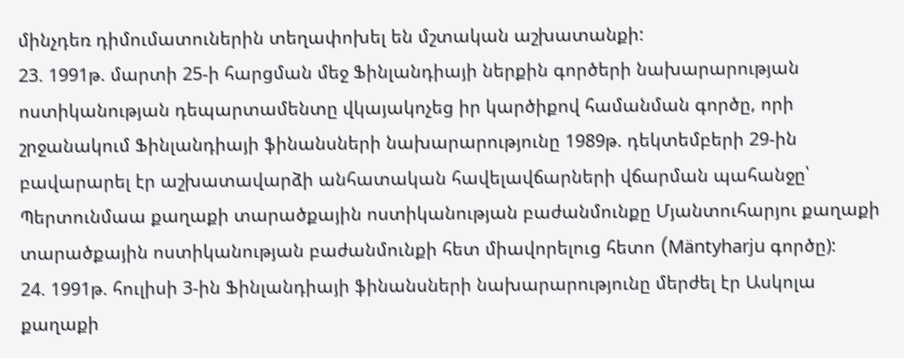մինչդեռ դիմումատուներին տեղափոխել են մշտական աշխատանքի:
23. 1991թ. մարտի 25-ի հարցման մեջ Ֆինլանդիայի ներքին գործերի նախարարության ոստիկանության դեպարտամենտը վկայակոչեց իր կարծիքով համանման գործը, որի շրջանակում Ֆինլանդիայի ֆինանսների նախարարությունը 1989թ. դեկտեմբերի 29-ին բավարարել էր աշխատավարձի անհատական հավելավճարների վճարման պահանջը՝ Պերտունմաա քաղաքի տարածքային ոստիկանության բաժանմունքը Մյանտուհարյու քաղաքի տարածքային ոստիկանության բաժանմունքի հետ միավորելուց հետո (Mäntyharju գործը):
24. 1991թ. հուլիսի 3-ին Ֆինլանդիայի ֆինանսների նախարարությունը մերժել էր Ասկոլա քաղաքի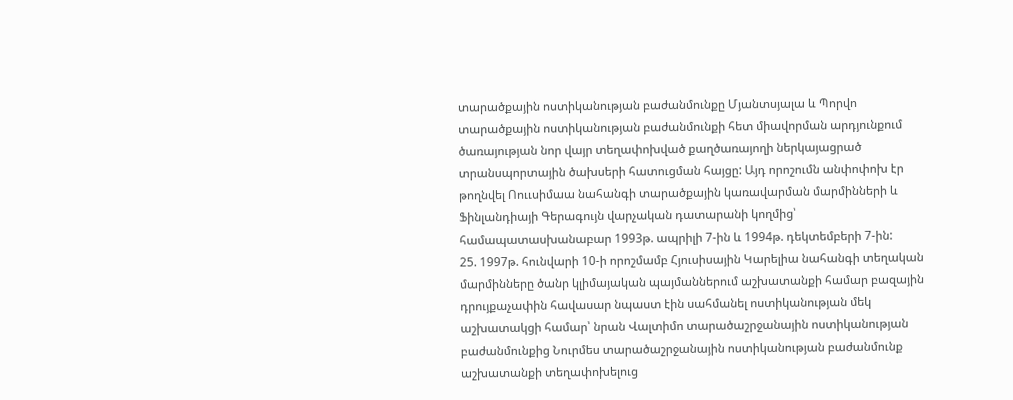տարածքային ոստիկանության բաժանմունքը Մյանտսյալա և Պորվո տարածքային ոստիկանության բաժանմունքի հետ միավորման արդյունքում ծառայության նոր վայր տեղափոխված քաղծառայողի ներկայացրած տրանսպորտային ծախսերի հատուցման հայցը: Այդ որոշումն անփոփոխ էր թողնվել Ոոււսիմաա նահանգի տարածքային կառավարման մարմինների և Ֆինլանդիայի Գերագույն վարչական դատարանի կողմից՝ համապատասխանաբար 1993թ. ապրիլի 7-ին և 1994թ. դեկտեմբերի 7-ին:
25. 1997թ. հունվարի 10-ի որոշմամբ Հյուսիսային Կարելիա նահանգի տեղական մարմինները ծանր կլիմայական պայմաններում աշխատանքի համար բազային դրույքաչափին հավասար նպաստ էին սահմանել ոստիկանության մեկ աշխատակցի համար՝ նրան Վալտիմո տարածաշրջանային ոստիկանության բաժանմունքից Նուրմես տարածաշրջանային ոստիկանության բաժանմունք աշխատանքի տեղափոխելուց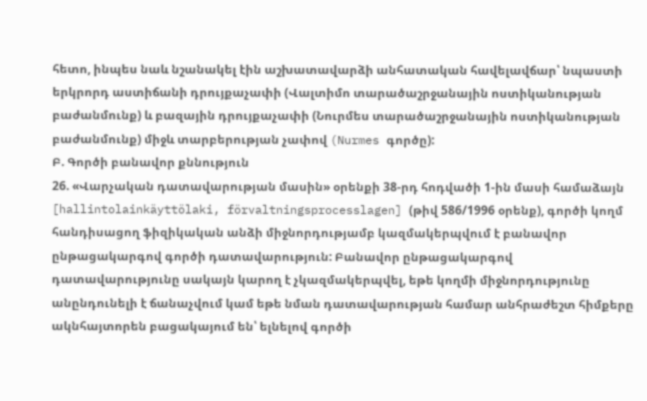հետո, ինպես նաև նշանակել էին աշխատավարձի անհատական հավելավճար՝ նպաստի երկրորդ աստիճանի դրույքաչափի (Վալտիմո տարածաշրջանային ոստիկանության բաժանմունք) և բազային դրույքաչափի (Նուրմես տարածաշրջանային ոստիկանության բաժանմունք) միջև տարբերության չափով (Nurmes գործը):
Բ. Գործի բանավոր քննություն
26. «Վարչական դատավարության մասին» օրենքի 38-րդ հոդվածի 1-ին մասի համաձայն [hallintolainkäyttölaki, förvaltningsprocesslagen] (թիվ 586/1996 օրենք), գործի կողմ հանդիսացող ֆիզիկական անձի միջնորդությամբ կազմակերպվում է բանավոր ընթացակարգով գործի դատավարություն: Բանավոր ընթացակարգով դատավարությունը սակայն կարող է չկազմակերպվել, եթե կողմի միջնորդությունը անընդունելի է ճանաչվում կամ եթե նման դատավարության համար անհրաժեշտ հիմքերը ակնհայտորեն բացակայում են՝ ելնելով գործի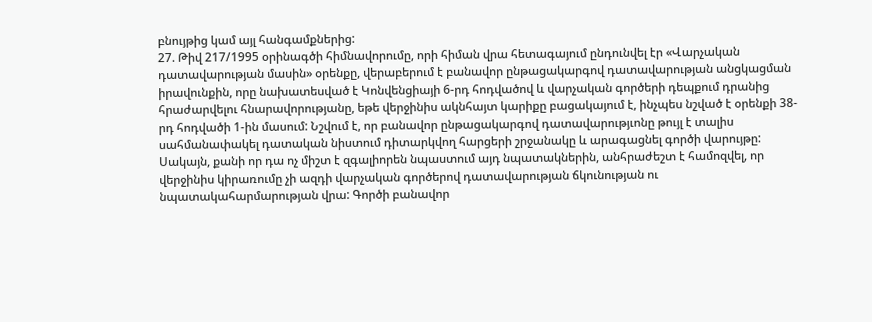բնույթից կամ այլ հանգամքներից:
27. Թիվ 217/1995 օրինագծի հիմնավորումը, որի հիման վրա հետագայում ընդունվել էր «Վարչական դատավարության մասին» օրենքը, վերաբերում է բանավոր ընթացակարգով դատավարության անցկացման իրավունքին, որը նախատեսված է Կոնվենցիայի 6-րդ հոդվածով և վարչական գործերի դեպքում դրանից հրաժարվելու հնարավորությանը, եթե վերջինիս ակնհայտ կարիքը բացակայում է, ինչպես նշված է օրենքի 38-րդ հոդվածի 1-ին մասում: Նշվում է, որ բանավոր ընթացակարգով դատավարությւոնը թույլ է տալիս սահմանափակել դատական նիստում դիտարկվող հարցերի շրջանակը և արագացնել գործի վարույթը: Սակայն, քանի որ դա ոչ միշտ է զգալիորեն նպաստում այդ նպատակներին, անհրաժեշտ է համոզվել, որ վերջինիս կիրառումը չի ազդի վարչական գործերով դատավարության ճկունության ու նպատակահարմարության վրա: Գործի բանավոր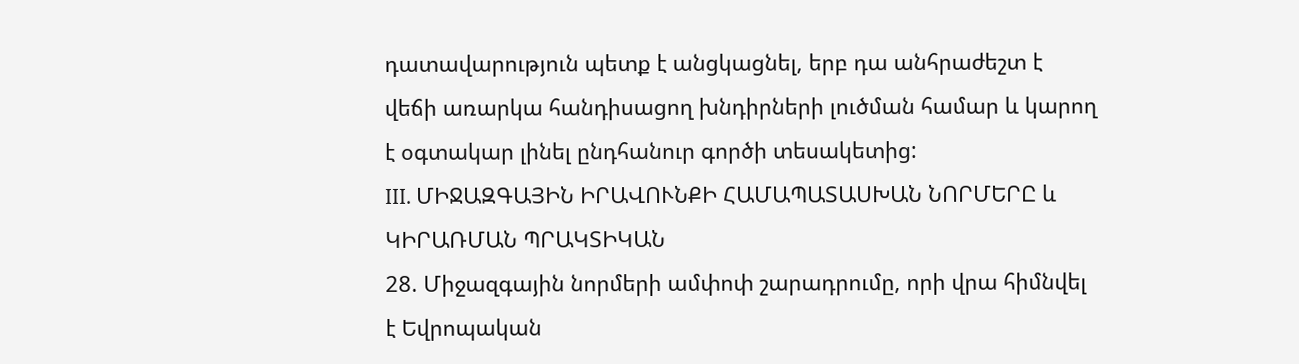դատավարություն պետք է անցկացնել, երբ դա անհրաժեշտ է վեճի առարկա հանդիսացող խնդիրների լուծման համար և կարող է օգտակար լինել ընդհանուր գործի տեսակետից:
III. ՄԻՋԱԶԳԱՅԻՆ ԻՐԱՎՈՒՆՔԻ ՀԱՄԱՊԱՏԱՍԽԱՆ ՆՈՐՄԵՐԸ և ԿԻՐԱՌՄԱՆ ՊՐԱԿՏԻԿԱՆ
28. Միջազգային նորմերի ամփոփ շարադրումը, որի վրա հիմնվել է Եվրոպական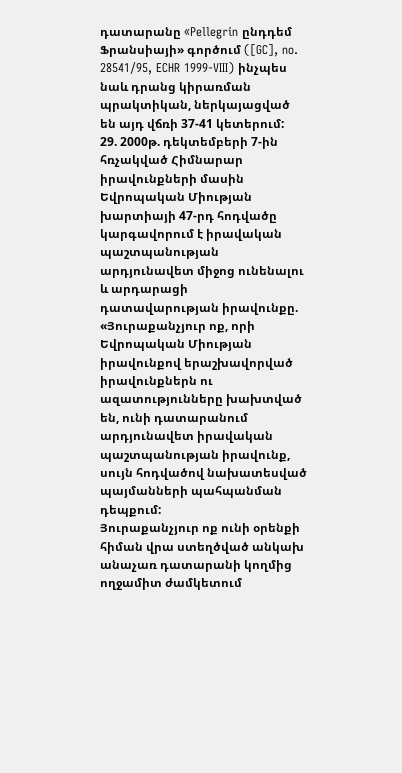դատարանը «Pellegrin ընդդեմ Ֆրանսիայի» գործում ([GC], no. 28541/95, ECHR 1999‑VIII) ինչպես նաև դրանց կիրառման պրակտիկան, ներկայացված են այդ վճռի 37-41 կետերում:
29. 2000թ. դեկտեմբերի 7-ին հռչակված Հիմնարար իրավունքների մասին Եվրոպական Միության խարտիայի 47-րդ հոդվածը կարգավորում է իրավական պաշտպանության արդյունավետ միջոց ունենալու և արդարացի դատավարության իրավունքը.
«Յուրաքանչյուր ոք, որի Եվրոպական Միության իրավունքով երաշխավորված իրավունքներն ու ազատությունները խախտված են, ունի դատարանում արդյունավետ իրավական պաշտպանության իրավունք, սույն հոդվածով նախատեսված պայմանների պահպանման դեպքում:
Յուրաքանչյուր ոք ունի օրենքի հիման վրա ստեղծված անկախ անաչառ դատարանի կողմից ողջամիտ ժամկետում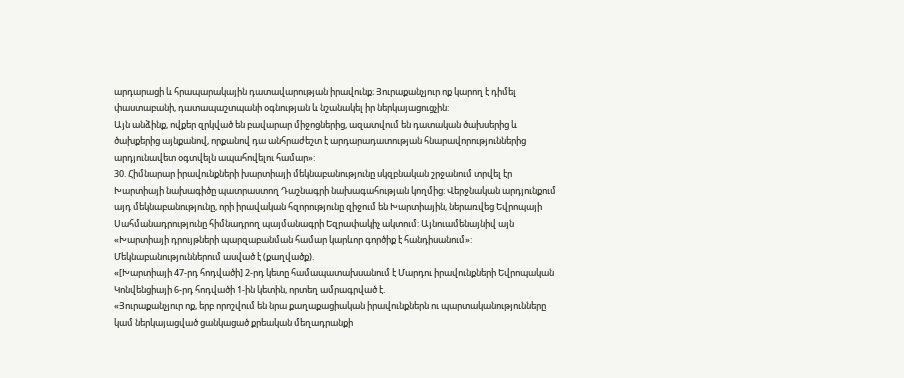արդարացի և հրապարակային դատավարության իրավունք։ Յուրաքանչյուր ոք կարող է դիմել փաստաբանի, դատապաշտպանի օգնության և նշանակել իր ներկայացուցչին:
Այն անձինք, ովքեր զրկված են բավարար միջոցներից, ազատվում են դատական ծախսերից և ծախքերից այնքանով, որքանով դա անհրաժեշտ է արդարադատության հնարավորություններից արդյունավետ օգտվելն ապահովելու համար»:
30. Հիմնարար իրավունքների խարտիայի մեկնաբանությունը սկզբնական շրջանում տրվել էր Խարտիայի նախագիծը պատրաստող Դաշնագրի նախագահության կողմից: Վերջնական արդյունքում այդ մեկնաբանությունը, որի իրավական հզորությունը զիջում են Խարտիային, ներառվեց Եվրոպայի Սահմանադրությունը հիմնադրող պայմանագրի Եզրափակիչ ակտում: Այնուամենայնիվ այն «Խարտիայի դրույթների պարզաբանման համար կարևոր գործիք է հանդիսանում»: Մեկնաբանություններում ասված է (քաղվածք).
«[Խարտիայի 47-րդ հոդվածի] 2-րդ կետը համապատախսանում է Մարդու իրավունքների Եվրոպական Կոնվենցիայի 6-րդ հոդվածի 1-ին կետին, որտեղ ամրագրված է.
«Յուրաքանչյուր ոք, երբ որոշվում են նրա քաղաքացիական իրավունքներն ու պարտականությունները կամ ներկայացված ցանկացած քրեական մեղադրանքի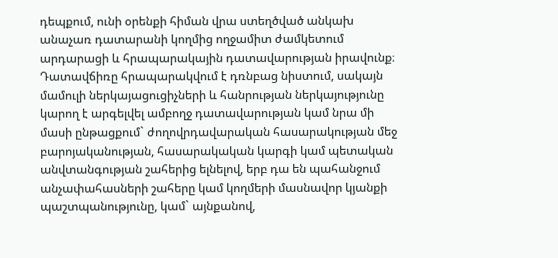դեպքում, ունի օրենքի հիման վրա ստեղծված անկախ անաչառ դատարանի կողմից ողջամիտ ժամկետում արդարացի և հրապարակային դատավարության իրավունք։ Դատավճիռը հրապարակվում է դռնբաց նիստում, սակայն մամուլի ներկայացուցիչների և հանրության ներկայությունը կարող է արգելվել ամբողջ դատավարության կամ նրա մի մասի ընթացքում` ժողովրդավարական հասարակության մեջ բարոյականության, հասարակական կարգի կամ պետական անվտանգության շահերից ելնելով, երբ դա են պահանջում անչափահասների շահերը կամ կողմերի մասնավոր կյանքի պաշտպանությունը, կամ` այնքանով,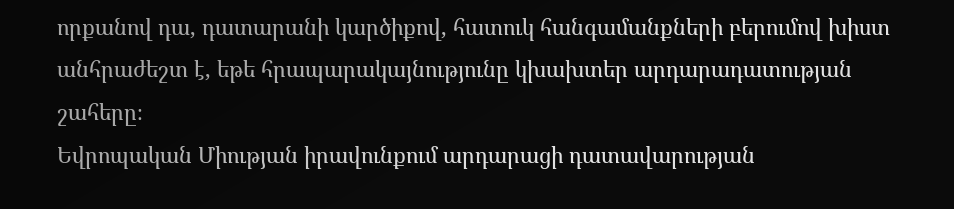որքանով դա, դատարանի կարծիքով, հատուկ հանգամանքների բերումով խիստ անհրաժեշտ է, եթե հրապարակայնությունը կխախտեր արդարադատության շահերը։
Եվրոպական Միության իրավունքում արդարացի դատավարության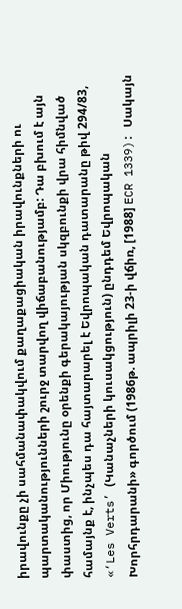իրավունքը չի սահմանափակվում քաղաքացիական իրավունքների ու պարտականությունների շուրջ տարվող վիճաբանությամբ: Դա բխում է այն փաստից, որ Միությունը օրենքի գերակայության սկզբունքի վրա հիմնված համայնք է, ինչպես դա հայտարարել է Եվրոպական դատարանը թիվ 294/83, «‘Les Verts’ (Կանաչների կուսակցություն) ընդդեմ Եվրոպական Խորհրդարանի» գործում (1986թ. ապրիլի 23-ի վճիռ, [1988] ECR 1339): Սակայն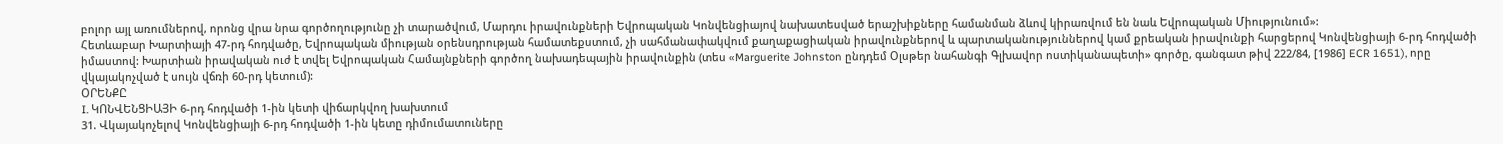բոլոր այլ առումներով, որոնց վրա նրա գործողությունը չի տարածվում, Մարդու իրավունքների Եվրոպական Կոնվենցիայով նախատեսված երաշխիքները համանման ձևով կիրառվում են նաև Եվրոպական Միությունում»:
Հետևաբար Խարտիայի 47-րդ հոդվածը, Եվրոպական միության օրենսդրության համատեքստում, չի սահմանափակվում քաղաքացիական իրավունքներով և պարտականություններով կամ քրեական իրավունքի հարցերով Կոնվենցիայի 6-րդ հոդվածի իմաստով: Խարտիան իրավական ուժ է տվել Եվրոպական Համայնքների գործող նախադեպային իրավունքին (տես «Marguerite Johnston ընդդեմ Օլսթեր նահանգի Գլխավոր ոստիկանապետի» գործը, գանգատ թիվ 222/84, [1986] ECR 1651), որը վկայակոչված է սույն վճռի 60-րդ կետում):
ՕՐԵՆՔԸ
I. ԿՈՆՎԵՆՑԻԱՅԻ 6-րդ հոդվածի 1-ին կետի վիճարկվող խախտում
31. Վկայակոչելով Կոնվենցիայի 6-րդ հոդվածի 1-ին կետը դիմումատուները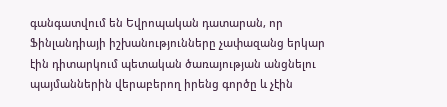գանգատվում են Եվրոպական դատարան, որ Ֆինլանդիայի իշխանությունները չափազանց երկար էին դիտարկում պետական ծառայության անցնելու պայմաններին վերաբերող իրենց գործը և չէին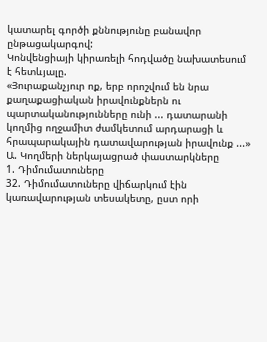կատարել գործի քննությունը բանավոր ընթացակարգով:
Կոնվենցիայի կիրառելի հոդվածը նախատեսում է հետևյալը.
«Յուրաքանչյուր ոք, երբ որոշվում են նրա քաղաքացիական իրավունքներն ու պարտականությունները ունի ... դատարանի կողմից ողջամիտ ժամկետում արդարացի և հրապարակային դատավարության իրավունք ...»
Ա. Կողմերի ներկայացրած փաստարկները
1. Դիմումատուները
32. Դիմումատուները վիճարկում էին կառավարության տեսակետը, ըստ որի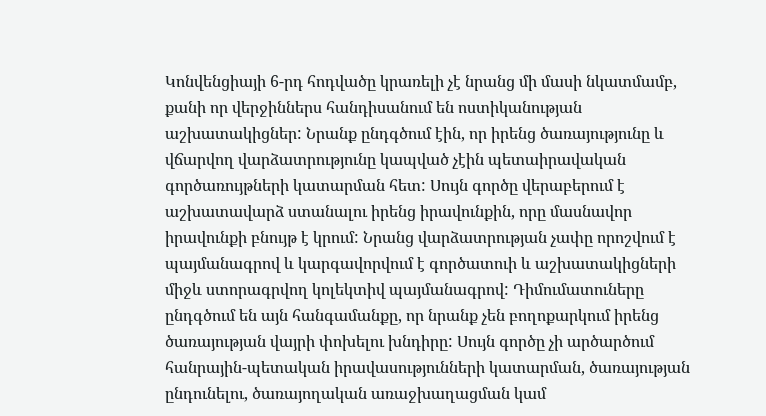Կոնվենցիայի 6-րդ հոդվածը կրառելի չէ նրանց մի մասի նկատմամբ, քանի որ վերջիններս հանդիսանում են ոստիկանության աշխատակիցներ: Նրանք ընդգծում էին, որ իրենց ծառայությունը և վճարվող վարձատրությունը կապված չէին պետաիրավական գործառույթների կատարման հետ: Սույն գործը վերաբերում է աշխատավարձ ստանալու իրենց իրավունքին, որը մասնավոր իրավունքի բնույթ է կրում: Նրանց վարձատրության չափը որոշվում է պայմանագրով և կարգավորվում է գործատուի և աշխատակիցների միջև ստորագրվող կոլեկտիվ պայմանագրով: Դիմումատուները ընդգծում են այն հանգամանքը, որ նրանք չեն բողոքարկում իրենց ծառայության վայրի փոխելու խնդիրը: Սույն գործը չի արծարծում հանրային-պետական իրավասությունների կատարման, ծառայության ընդունելու, ծառայողական առաջխաղացման կամ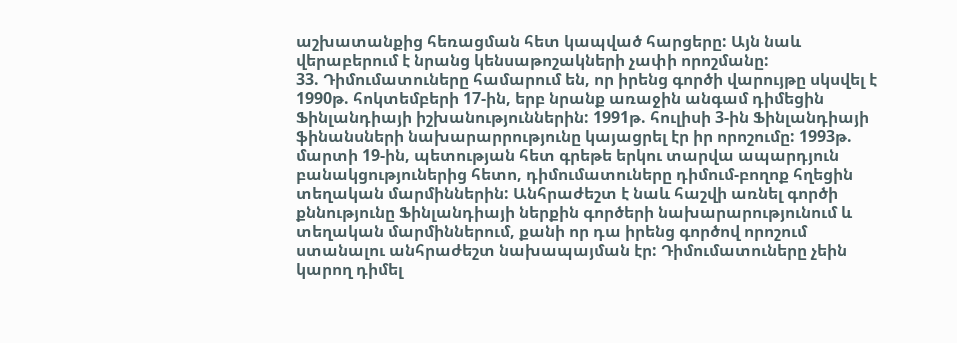աշխատանքից հեռացման հետ կապված հարցերը: Այն նաև վերաբերում է նրանց կենսաթոշակների չափի որոշմանը:
33. Դիմումատուները համարում են, որ իրենց գործի վարույթը սկսվել է 1990թ. հոկտեմբերի 17-ին, երբ նրանք առաջին անգամ դիմեցին Ֆինլանդիայի իշխանություններին: 1991թ. հուլիսի 3-ին Ֆինլանդիայի ֆինանսների նախարարրությունը կայացրել էր իր որոշումը: 1993թ. մարտի 19-ին, պետության հետ գրեթե երկու տարվա ապարդյուն բանակցություներից հետո, դիմումատուները դիմում-բողոք հղեցին տեղական մարմիններին: Անհրաժեշտ է նաև հաշվի առնել գործի քննությունը Ֆինլանդիայի ներքին գործերի նախարարությունում և տեղական մարմիններում, քանի որ դա իրենց գործով որոշում ստանալու անհրաժեշտ նախապայման էր: Դիմումատուները չեին կարող դիմել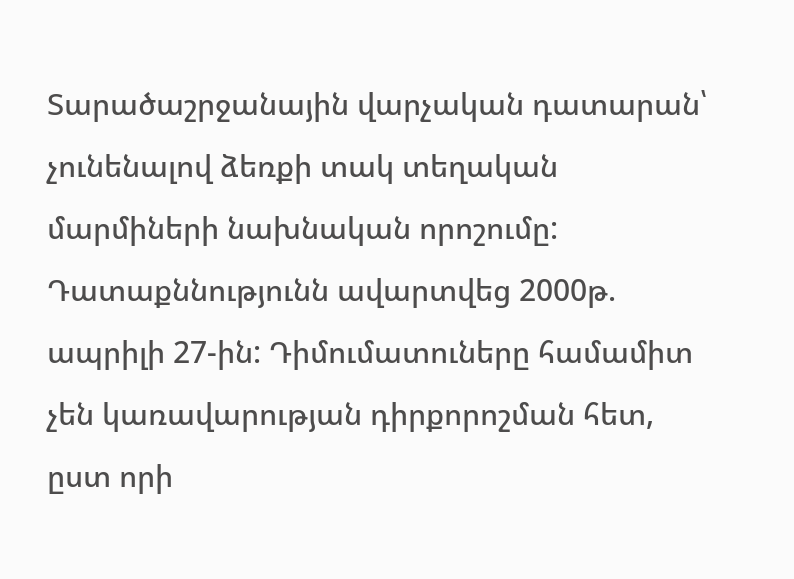Տարածաշրջանային վարչական դատարան՝ չունենալով ձեռքի տակ տեղական մարմիների նախնական որոշումը: Դատաքննությունն ավարտվեց 2000թ. ապրիլի 27-ին: Դիմումատուները համամիտ չեն կառավարության դիրքորոշման հետ, ըստ որի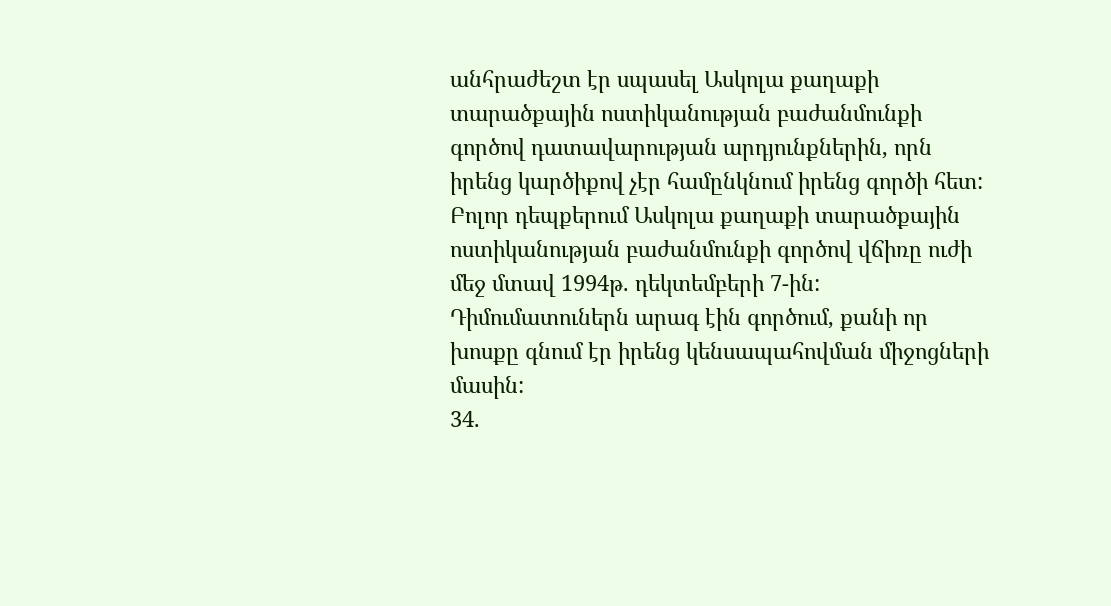անհրաժեշտ էր սպասել Ասկոլա քաղաքի տարածքային ոստիկանության բաժանմունքի գործով դատավարության արդյունքներին, որն իրենց կարծիքով չէր համընկնում իրենց գործի հետ: Բոլոր դեպքերում Ասկոլա քաղաքի տարածքային ոստիկանության բաժանմունքի գործով վճիռը ուժի մեջ մտավ 1994թ. դեկտեմբերի 7-ին: Դիմումատուներն արագ էին գործում, քանի որ խոսքը գնում էր իրենց կենսապահովման միջոցների մասին:
34.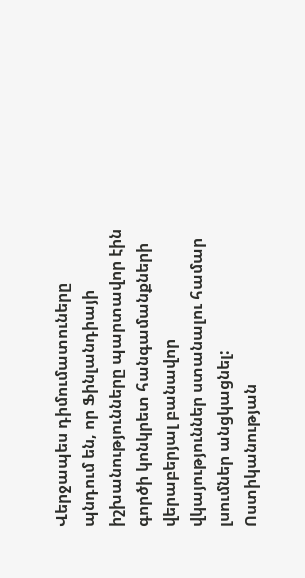Վերջապես դիմումատուները պնդում են, որ Ֆինլանդիայի իշխանությունները պարտավոր էին գործի կոնկրետ հանգամանքների վերաբերյալ բանավոր վկայություններ ստանալու համար լսումներ անցկացնել: Ոստիկանության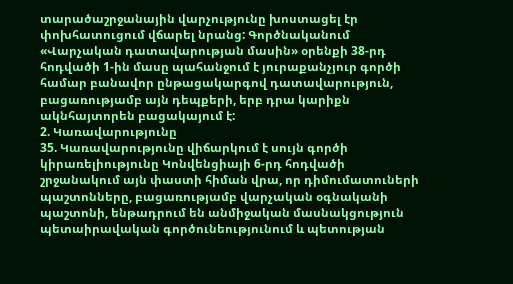տարածաշրջանային վարչությունը խոստացել էր փոխհատուցում վճարել նրանց: Գործնականում «Վարչական դատավարության մասին» օրենքի 38-րդ հոդվածի 1-ին մասը պահանջում է յուրաքանչյուր գործի համար բանավոր ընթացակարգով դատավարություն, բացառությամբ այն դեպքերի, երբ դրա կարիքն ակնհայտորեն բացակայում է:
2. Կառավարությունը
35. Կառավարությունը վիճարկում է սույն գործի կիրառելիությունը Կոնվենցիայի 6-րդ հոդվածի շրջանակում այն փաստի հիման վրա, որ դիմումատուների պաշտոնները, բացառությամբ վարչական օգնականի պաշտոնի, ենթադրում են անմիջական մասնակցություն պետաիրավական գործունեությունում և պետության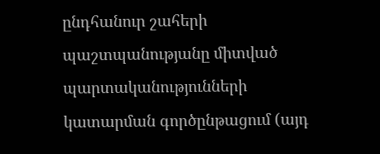ընդհանուր շահերի պաշտպանությանը միտված պարտականությունների կատարման գործընթացում (այդ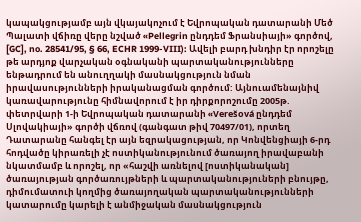կապակցությամբ այն վկայակոչում է Եվրոպական դատարանի Մեծ Պալատի վճիռը վերը նշված «Pellegrin ընդդեմ Ֆրանսիայի» գործով, [GC], no. 28541/95, § 66, ECHR 1999-VIII): Ավելի բարդ խնդիր էր որոշելը թե արդյոք վարչական օգնականի պարտականությունները ենթադրում են անուղղակի մասնակցություն նման իրավասությունների իրականացման գործում: Այնուամենայնիվ կառավարությունը հիմնավորում է իր դիրքորոշումը 2005թ. փետրվարի 1-ի Եվրոպական դատարանի «Verešová ընդդեմ Սլովակիայի» գործի վճռով (գանգատ թիվ 70497/01), որտեղ Դատարանը հանգել էր այն եզրակացության, որ Կոնվենցիայի 6-րդ հոդվածը կիրառելի չէ ոստիկանությունում ծառայող իրավաբանի նկատմամբ և որոշել, որ «հաշվի առնելով [ոստիկանական] ծառայության գործառույթների և պարտականություների բնույթը, դիմումատուի կողմից ծառայողական պարտականությունների կատարումը կարելի է անմիջական մասնակցություն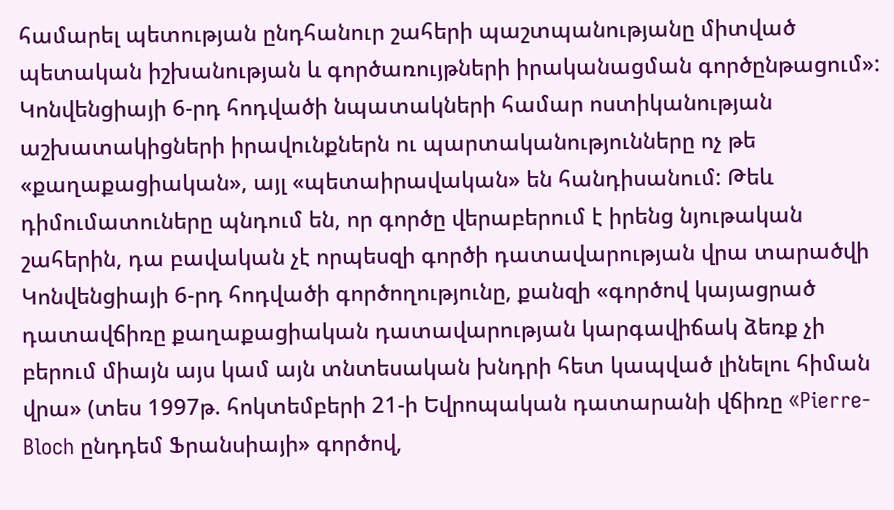համարել պետության ընդհանուր շահերի պաշտպանությանը միտված պետական իշխանության և գործառույթների իրականացման գործընթացում»: Կոնվենցիայի 6-րդ հոդվածի նպատակների համար ոստիկանության աշխատակիցների իրավունքներն ու պարտականությունները ոչ թե «քաղաքացիական», այլ «պետաիրավական» են հանդիսանում: Թեև դիմումատուները պնդում են, որ գործը վերաբերում է իրենց նյութական շահերին, դա բավական չէ որպեսզի գործի դատավարության վրա տարածվի Կոնվենցիայի 6-րդ հոդվածի գործողությունը, քանզի «գործով կայացրած դատավճիռը քաղաքացիական դատավարության կարգավիճակ ձեռք չի բերում միայն այս կամ այն տնտեսական խնդրի հետ կապված լինելու հիման վրա» (տես 1997թ. հոկտեմբերի 21-ի Եվրոպական դատարանի վճիռը «Pierre-Bloch ընդդեմ Ֆրանսիայի» գործով,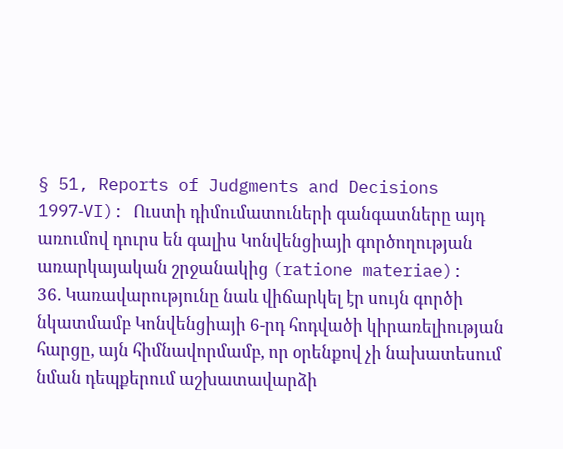§ 51, Reports of Judgments and Decisions 1997‑VI): Ուստի դիմումատուների գանգատները այդ առումով դուրս են գալիս Կոնվենցիայի գործողության առարկայական շրջանակից (ratione materiae):
36. Կառավարությունը նաև վիճարկել էր սույն գործի նկատմամբ Կոնվենցիայի 6-րդ հոդվածի կիրառելիության հարցը, այն հիմնավորմամբ, որ օրենքով չի նախատեսում նման դեպքերում աշխատավարձի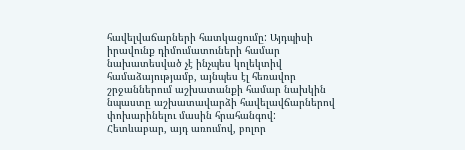հավելվաճարների հատկացումը: Այդպիսի իրավունք դիմումատուների համար նախատեսված չէ ինչպես կոլեկտիվ համաձայությամբ, այնպես էլ հեռավոր շրջաններում աշխատանքի համար նախկին նպաստը աշխատավարձի հավելավճարներով փոխարինելու մասին հրահանգով: Հետևաբար, այդ առումով, բոլոր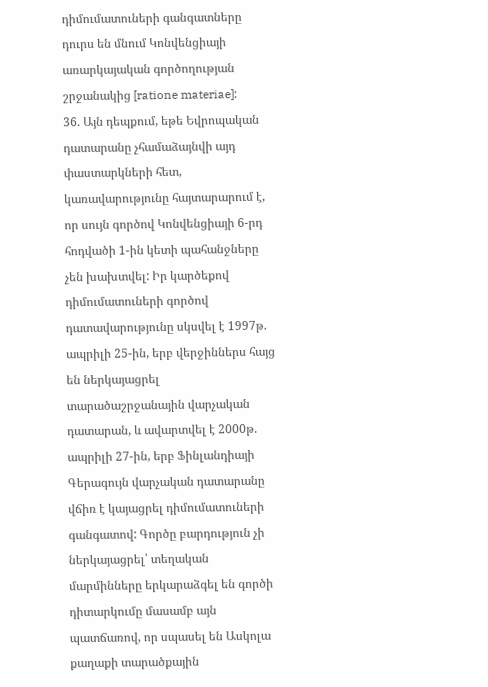դիմումատուների գանգատները դուրս են մնում Կոնվենցիայի առարկայական գործողության շրջանակից [ratione materiae]:
36. Այն դեպքում, եթե Եվրոպական դատարանը չհամաձայնվի այդ փաստարկների հետ, կառավարությունը հայտարարում է, որ սույն գործով Կոնվենցիայի 6-րդ հոդվածի 1-ին կետի պահանջները չեն խախտվել: Իր կարծեքով դիմումատուների գործով դատավարությունը սկսվել է 1997թ. ապրիլի 25-ին, երբ վերջիններս հայց են ներկայացրել տարածաշրջանային վարչական դատարան, և ավարտվել է 2000թ. ապրիլի 27-ին, երբ Ֆինլանդիայի Գերագույն վարչական դատարանը վճիռ է կայացրել դիմումատուների գանգատով: Գործը բարդություն չի ներկայացրել՝ տեղական մարմինները երկարաձգել են գործի դիտարկումը մասամբ այն պատճառով, որ սպասել են Ասկոլա քաղաքի տարածքային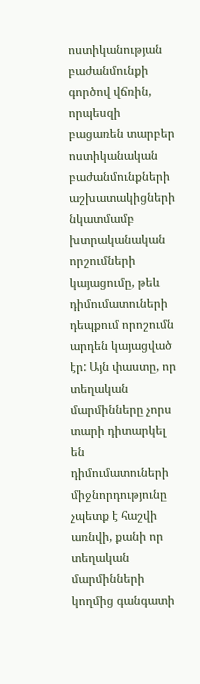ոստիկանության բաժանմունքի գործով վճռին, որպեսզի բացառեն տարբեր ոստիկանական բաժանմունքների աշխատակիցների նկատմամբ խտրականական որշումների կայացումը, թեև դիմումատուների դեպքում որոշումն արդեն կայացված էր: Այն փաստը, որ տեղական մարմինները չորս տարի դիտարկել են դիմումատուների միջնորդությունը չպետք է հաշվի առնվի, քանի որ տեղական մարմինների կողմից գանգատի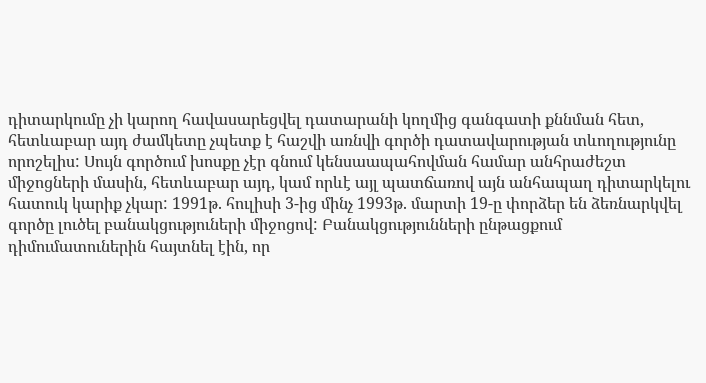դիտարկումը չի կարող հավասարեցվել դատարանի կողմից գանգատի քննման հետ, հետևաբար այդ ժամկետը չպետք է հաշվի առնվի գործի դատավարության տևողությունը որոշելիս: Սույն գործում խոսքը չէր գնում կենսաապահովման համար անհրաժեշտ միջոցների մասին, հետևաբար այդ, կամ որևէ այլ պատճառով այն անհապաղ դիտարկելու հատուկ կարիք չկար: 1991թ. հուլիսի 3-ից մինչ 1993թ. մարտի 19-ը փորձեր են ձեռնարկվել գործը լուծել բանակցություների միջոցով: Բանակցությունների ընթացքում դիմումատուներին հայտնել էին, որ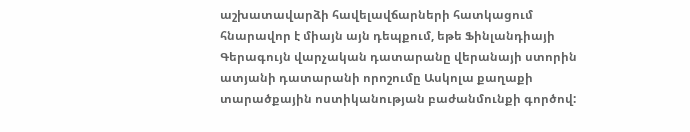աշխատավարձի հավելավճարների հատկացում հնարավոր է միայն այն դեպքում, եթե Ֆինլանդիայի Գերագույն վարչական դատարանը վերանայի ստորին ատյանի դատարանի որոշումը Ասկոլա քաղաքի տարածքային ոստիկանության բաժանմունքի գործով: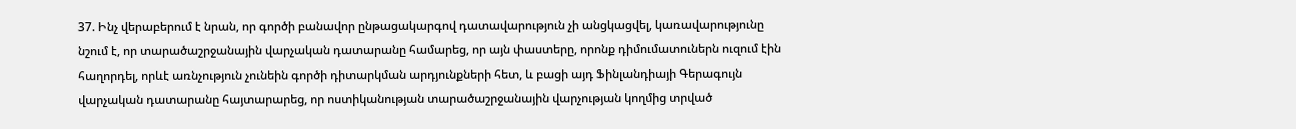37. Ինչ վերաբերում է նրան, որ գործի բանավոր ընթացակարգով դատավարություն չի անցկացվել, կառավարությունը նշում է, որ տարածաշրջանային վարչական դատարանը համարեց, որ այն փաստերը, որոնք դիմումատուներն ուզում էին հաղորդել, որևէ առնչություն չունեին գործի դիտարկման արդյունքների հետ, և բացի այդ Ֆինլանդիայի Գերագույն վարչական դատարանը հայտարարեց, որ ոստիկանության տարածաշրջանային վարչության կողմից տրված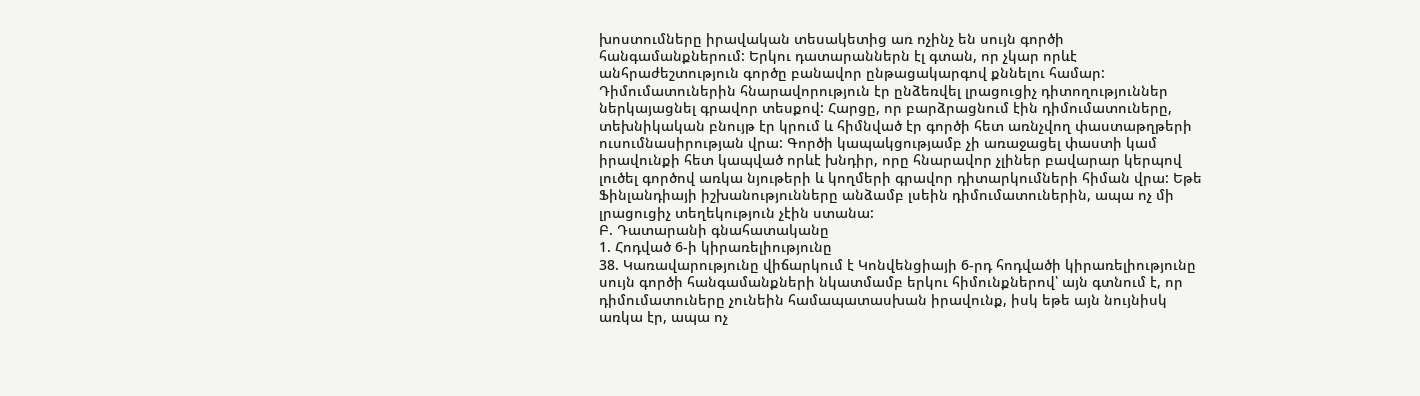խոստումները իրավական տեսակետից առ ոչինչ են սույն գործի հանգամանքներում: Երկու դատարաններն էլ գտան, որ չկար որևէ անհրաժեշտություն գործը բանավոր ընթացակարգով քննելու համար: Դիմումատուներին հնարավորություն էր ընձեռվել լրացուցիչ դիտողություններ ներկայացնել գրավոր տեսքով: Հարցը, որ բարձրացնում էին դիմումատուները, տեխնիկական բնույթ էր կրում և հիմնված էր գործի հետ առնչվող փաստաթղթերի ուսումնասիրության վրա: Գործի կապակցությամբ չի առաջացել փաստի կամ իրավունքի հետ կապված որևէ խնդիր, որը հնարավոր չլիներ բավարար կերպով լուծել գործով առկա նյութերի և կողմերի գրավոր դիտարկումների հիման վրա: Եթե Ֆինլանդիայի իշխանությունները անձամբ լսեին դիմումատուներին, ապա ոչ մի լրացուցիչ տեղեկություն չէին ստանա:
Բ. Դատարանի գնահատականը
1. Հոդված 6-ի կիրառելիությունը
38. Կառավարությունը վիճարկում է Կոնվենցիայի 6-րդ հոդվածի կիրառելիությունը սույն գործի հանգամանքների նկատմամբ երկու հիմունքներով՝ այն գտնում է, որ դիմումատուները չունեին համապատասխան իրավունք, իսկ եթե այն նույնիսկ առկա էր, ապա ոչ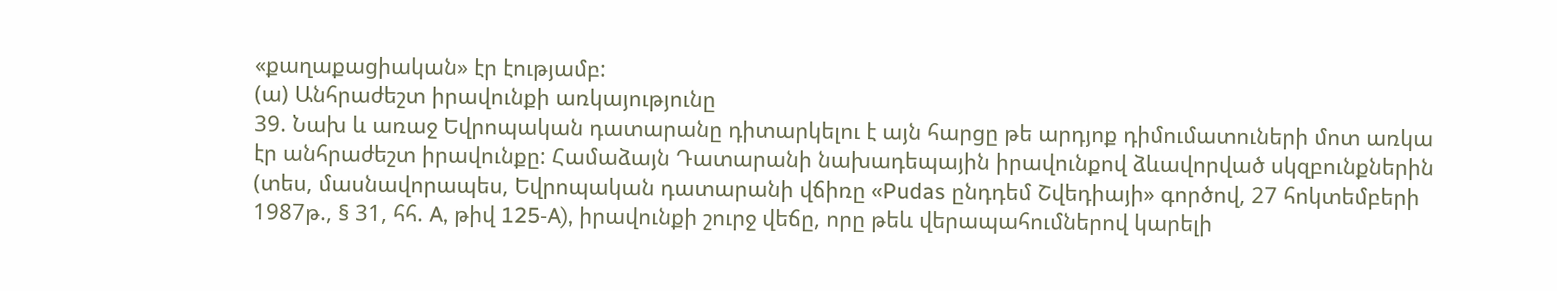«քաղաքացիական» էր էությամբ:
(ա) Անհրաժեշտ իրավունքի առկայությունը
39. Նախ և առաջ Եվրոպական դատարանը դիտարկելու է այն հարցը թե արդյոք դիմումատուների մոտ առկա էր անհրաժեշտ իրավունքը: Համաձայն Դատարանի նախադեպային իրավունքով ձևավորված սկզբունքներին (տես, մասնավորապես, Եվրոպական դատարանի վճիռը «Pudas ընդդեմ Շվեդիայի» գործով, 27 հոկտեմբերի 1987թ., § 31, հհ. A, թիվ 125‑A), իրավունքի շուրջ վեճը, որը թեև վերապահումներով կարելի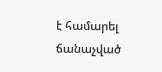է համարել ճանաչված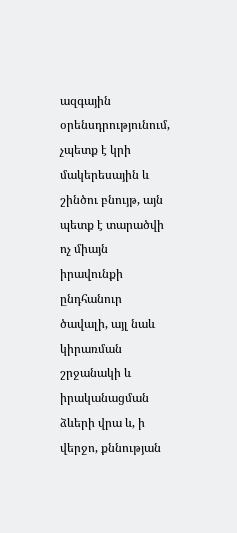ազգային օրենսդրությունում, չպետք է կրի մակերեսային և շինծու բնույթ, այն պետք է տարածվի ոչ միայն իրավունքի ընդհանուր ծավալի, այլ նաև կիրառման շրջանակի և իրականացման ձևերի վրա և, ի վերջո, քննության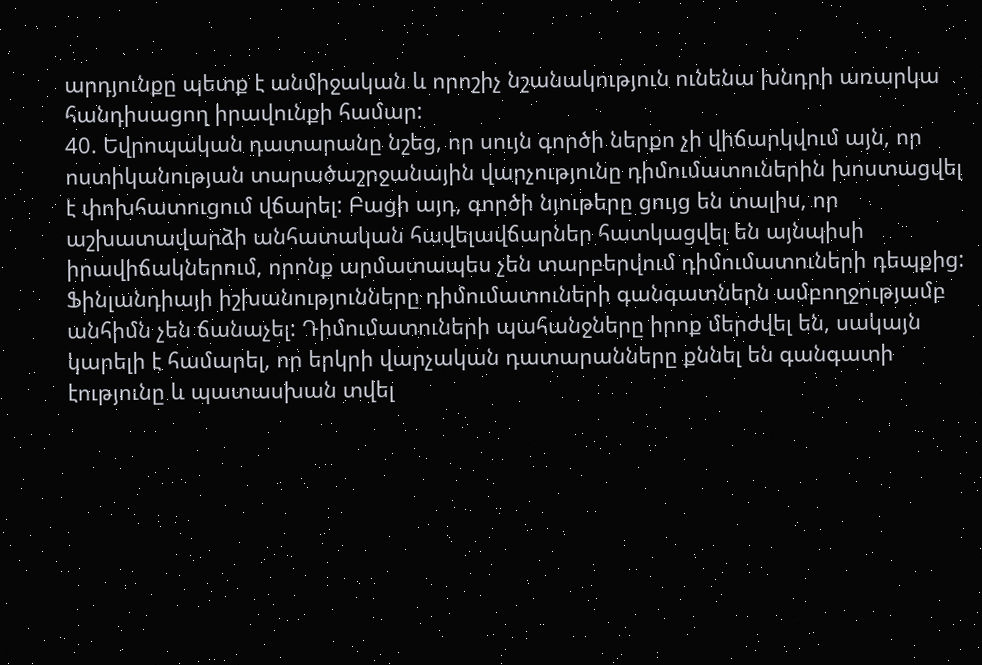արդյունքը պետք է անմիջական և որոշիչ նշանակություն ունենա խնդրի առարկա հանդիսացող իրավունքի համար:
40. Եվրոպական դատարանը նշեց, որ սույն գործի ներքո չի վիճարկվում այն, որ ոստիկանության տարածաշրջանային վարչությունը դիմումատուներին խոստացվել է փոխհատուցում վճարել: Բացի այդ, գործի նյութերը ցույց են տալիս, որ աշխատավարձի անհատական հավելավճարներ հատկացվել են այնպիսի իրավիճակներում, որոնք արմատապես չեն տարբերվում դիմումատուների դեպքից: Ֆինլանդիայի իշխանությունները դիմումատուների գանգատներն ամբողջությամբ անհիմն չեն ճանաչել: Դիմումատուների պահանջները իրոք մերժվել են, սակայն կարելի է համարել, որ երկրի վարչական դատարանները քննել են գանգատի էությունը և պատասխան տվել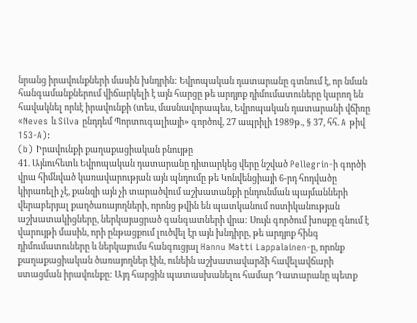նրանց իրավունքների մասին խնդրին: Եվրոպական դատարանը գտնում է, որ նման հանգամանքներում վիճարկելի է այն հարցը թե արդյոք դիմումատուները կարող են հավակնել որևէ իրավունքի (տես, մասնավորապես, Եվրոպական դատարանի վճիռը «Neves և Silva ընդդեմ Պորտուգալիայի» գործով, 27 ապրիլի 1989թ., § 37, հհ. A թիվ 153‑A):
(b) Իրավունքի քաղաքացիական բնույթը
41. Այնուհետև Եվրոպական դատարանը դիտարկեց վերը նշված Pellegrin-ի գործի վրա հիմնված կառավարության այն պնդումը թե Կոնվենցիայի 6-րդ հոդվածը կիրառելի չէ, քանզի այն չի տարածվում աշխատանքի ընդունման պայմանների վերաբերյալ քաղծառայողների, որոնց թվին են պատկանում ոստիկանության աշխատակիցները, ներկայացրած գանգատների վրա: Սույն գործում խոսքը գնում է վարույթի մասին, որի ընթացքում լուծվել էր այն խնդիրը, թե արդյոք հինգ դիմումատուները և ներկայումս հանգուցյալ Hannu Matti Lappalainen-ը, որոնք քաղաքացիական ծառայողներ էին, ունեին աշխատավարձի հավելավճարի ստացման իրավունքը: Այդ հարցին պատասխանելու համար Դատարանը պետք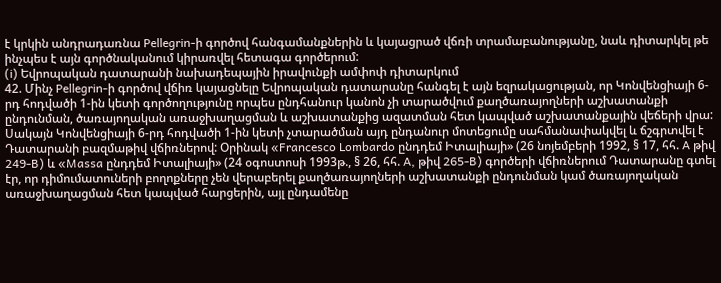է կրկին անդրադառնա Pellegrin-ի գործով հանգամանքներին և կայացրած վճռի տրամաբանությանը, նաև դիտարկել թե ինչպես է այն գործնականում կիրառվել հետագա գործերում:
(i) Եվրոպական դատարանի նախադեպային իրավունքի ամփոփ դիտարկում
42. Մինչ Pellegrin-ի գործով վճիռ կայացնելը Եվրոպական դատարանը հանգել է այն եզրակացության, որ Կոնվենցիայի 6-րդ հոդվածի 1-ին կետի գործողությունը որպես ընդհանուր կանոն չի տարածվում քաղծառայողների աշխատանքի ընդունման, ծառայողական առաջխաղացման և աշխատանքից ազատման հետ կապված աշխատանքային վեճերի վրա: Սակայն Կոնվենցիայի 6-րդ հոդվածի 1-ին կետի չտարածման այդ ընդանուր մոտեցումը սահմանափակվել և ճշգրտվել է Դատարանի բազմաթիվ վճիռներով: Օրինակ «Francesco Lombardo ընդդեմ Իտալիայի» (26 նոյեմբերի 1992, § 17, հհ. A թիվ 249‑B) և «Massa ընդդեմ Իտալիայի» (24 օգոստոսի 1993թ., § 26, հհ. A, թիվ 265‑B) գործերի վճիռներում Դատարանը գտել էր, որ դիմումատուների բողոքները չեն վերաբերել քաղծառայողների աշխատանքի ընդունման կամ ծառայողական առաջխաղացման հետ կապված հարցերին, այլ ընդամենը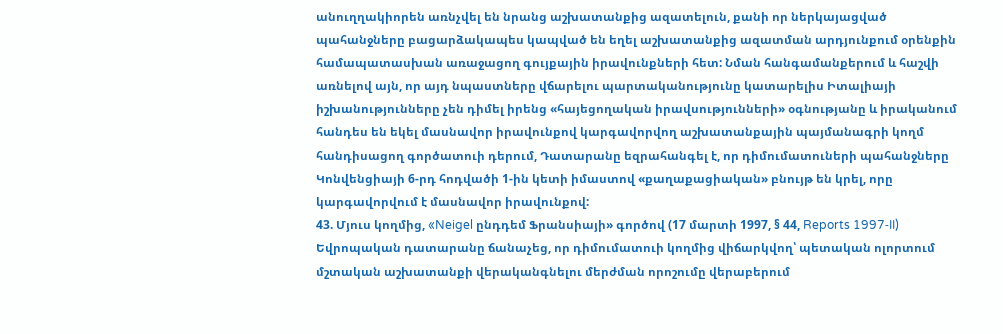անուղղակիորեն առնչվել են նրանց աշխատանքից ազատելուն, քանի որ ներկայացված պահանջները բացարձակապես կապված են եղել աշխատանքից ազատման արդյունքում օրենքին համապատասխան առաջացող գույքային իրավունքների հետ: Նման հանգամանքերում և հաշվի առնելով այն, որ այդ նպաստները վճարելու պարտականությունը կատարելիս Իտալիայի իշխանությունները չեն դիմել իրենց «հայեցողական իրավսությունների» օգնությանը և իրականում հանդես են եկել մասնավոր իրավունքով կարգավորվող աշխատանքային պայմանագրի կողմ հանդիսացող գործատուի դերում, Դատարանը եզրահանգել է, որ դիմումատուների պահանջները Կոնվենցիայի 6-րդ հոդվածի 1-ին կետի իմաստով «քաղաքացիական» բնույթ են կրել, որը կարգավորվում է մասնավոր իրավունքով:
43. Մյուս կողմից, «Neigel ընդդեմ Ֆրանսիայի» գործով (17 մարտի 1997, § 44, Reports 1997‑II) Եվրոպական դատարանը ճանաչեց, որ դիմումատուի կողմից վիճարկվող՝ պետական ոլորտում մշտական աշխատանքի վերականգնելու մերժման որոշումը վերաբերում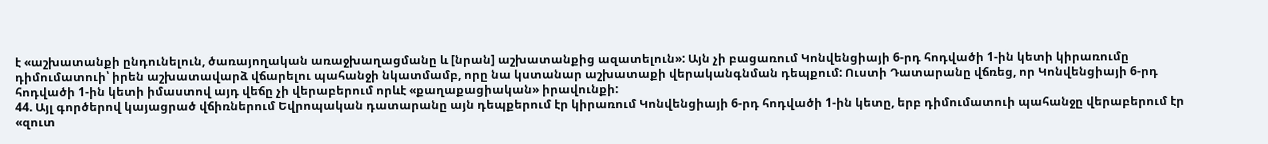է «աշխատանքի ընդունելուն, ծառայողական առաջխաղացմանը և [նրան] աշխատանքից ազատելուն»: Այն չի բացառում Կոնվենցիայի 6-րդ հոդվածի 1-ին կետի կիրառումը դիմումատուի՝ իրեն աշխատավարձ վճարելու պահանջի նկատմամբ, որը նա կստանար աշխատաքի վերականգնման դեպքում: Ուստի Դատարանը վճռեց, որ Կոնվենցիայի 6-րդ հոդվածի 1-ին կետի իմաստով այդ վեճը չի վերաբերում որևէ «քաղաքացիական» իրավունքի:
44. Այլ գործերով կայացրած վճիռներում Եվրոպական դատարանը այն դեպքերում էր կիրառում Կոնվենցիայի 6-րդ հոդվածի 1-ին կետը, երբ դիմումատուի պահանջը վերաբերում էր «զուտ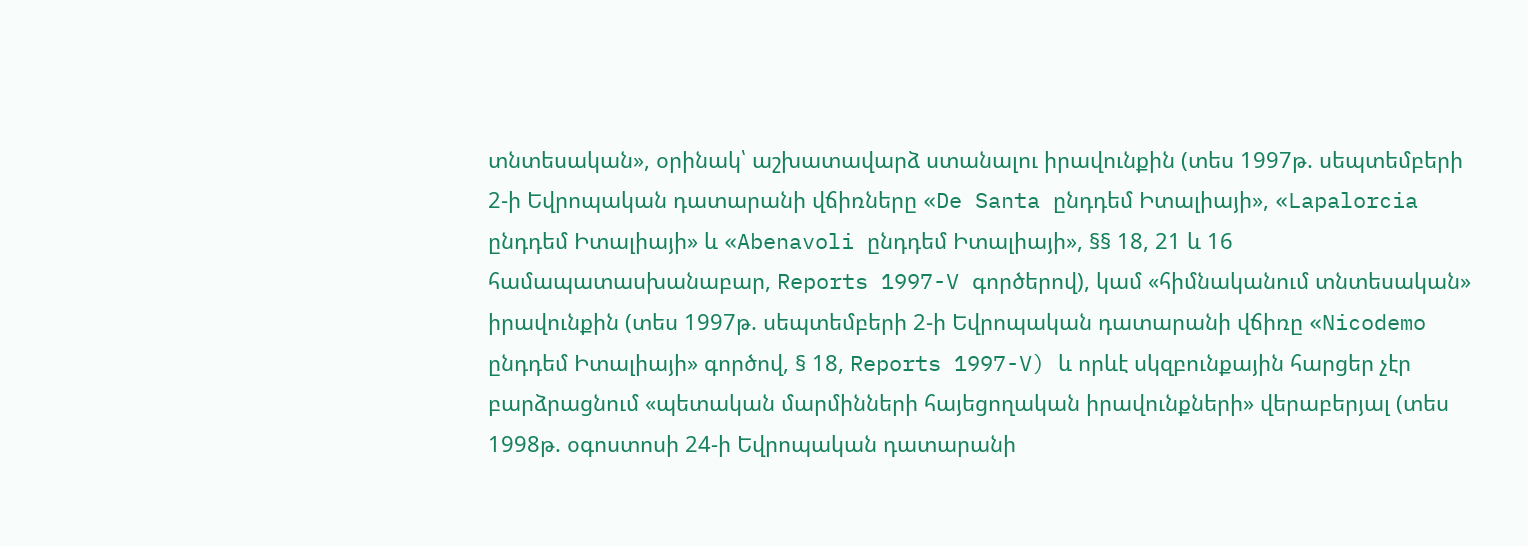տնտեսական», օրինակ՝ աշխատավարձ ստանալու իրավունքին (տես 1997թ. սեպտեմբերի 2-ի Եվրոպական դատարանի վճիռները «De Santa ընդդեմ Իտալիայի», «Lapalorcia ընդդեմ Իտալիայի» և «Abenavoli ընդդեմ Իտալիայի», §§ 18, 21 և 16 համապատասխանաբար, Reports 1997-V գործերով), կամ «հիմնականում տնտեսական» իրավունքին (տես 1997թ. սեպտեմբերի 2-ի Եվրոպական դատարանի վճիռը «Nicodemo ընդդեմ Իտալիայի» գործով, § 18, Reports 1997-V) և որևէ սկզբունքային հարցեր չէր բարձրացնում «պետական մարմինների հայեցողական իրավունքների» վերաբերյալ (տես 1998թ. օգոստոսի 24-ի Եվրոպական դատարանի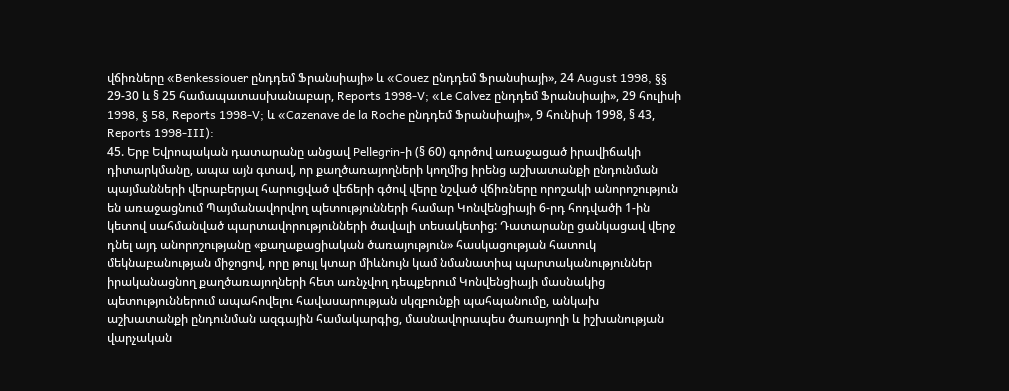վճիռները «Benkessiouer ընդդեմ Ֆրանսիայի» և «Couez ընդդեմ Ֆրանսիայի», 24 August 1998, §§ 29-30 և § 25 համապատասխանաբար, Reports 1998-V; «Le Calvez ընդդեմ Ֆրանսիայի», 29 հուլիսի 1998, § 58, Reports 1998-V; և «Cazenave de la Roche ընդդեմ Ֆրանսիայի», 9 հունիսի 1998, § 43, Reports 1998-III):
45. Երբ Եվրոպական դատարանը անցավ Pellegrin-ի (§ 60) գործով առաջացած իրավիճակի դիտարկմանը, ապա այն գտավ, որ քաղծառայողների կողմից իրենց աշխատանքի ընդունման պայմանների վերաբերյալ հարուցված վեճերի գծով վերը նշված վճիռները որոշակի անորոշություն են առաջացնում Պայմանավորվող պետությունների համար Կոնվենցիայի 6-րդ հոդվածի 1-ին կետով սահմանված պարտավորությունների ծավալի տեսակետից: Դատարանը ցանկացավ վերջ դնել այդ անորոշությանը «քաղաքացիական ծառայություն» հասկացության հատուկ մեկնաբանության միջոցով, որը թույլ կտար միևնույն կամ նմանատիպ պարտականություններ իրականացնող քաղծառայողների հետ առնչվող դեպքերում Կոնվենցիայի մասնակից պետություններում ապահովելու հավասարության սկզբունքի պահպանումը, անկախ աշխատանքի ընդունման ազգային համակարգից, մասնավորապես ծառայողի և իշխանության վարչական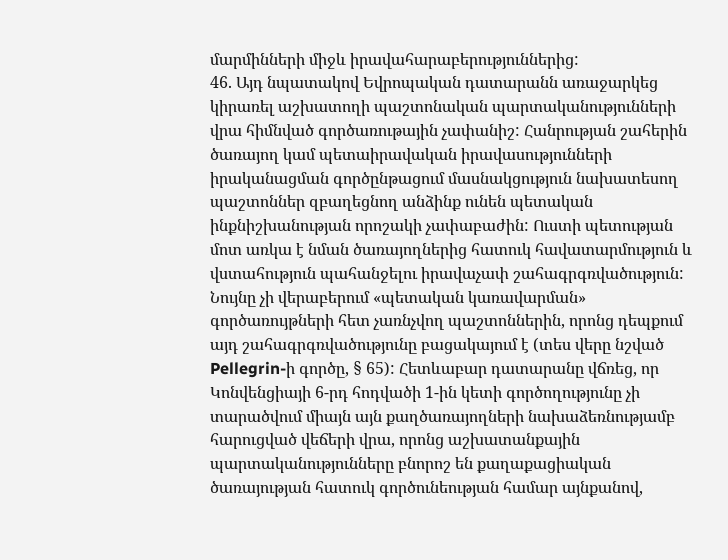մարմինների միջև իրավահարաբերություններից:
46. Այդ նպատակով Եվրոպական դատարանն առաջարկեց կիրառել աշխատողի պաշտոնական պարտականությունների վրա հիմնված գործառութային չափանիշ: Հանրության շահերին ծառայող կամ պետաիրավական իրավասությունների իրականացման գործընթացում մասնակցություն նախատեսող պաշտոններ զբաղեցնող անձինք ունեն պետական ինքնիշխանության որոշակի չափաբաժին: Ուստի պետության մոտ առկա է նման ծառայողներից հատուկ հավատարմություն և վստահություն պահանջելու իրավաչափ շահագրգռվածություն: Նույնը չի վերաբերում «պետական կառավարման» գործառույթների հետ չառնչվող պաշտոններին, որոնց դեպքում այդ շահագրգռվածությունը բացակայում է (տես վերը նշված Pellegrin-ի գործը, § 65): Հետևաբար դատարանը վճռեց, որ Կոնվենցիայի 6-րդ հոդվածի 1-ին կետի գործողությունը չի տարածվում միայն այն քաղծառայողների նախաձեռնությամբ հարուցված վեճերի վրա, որոնց աշխատանքային պարտականությունները բնորոշ են քաղաքացիական ծառայության հատուկ գործունեության համար այնքանով,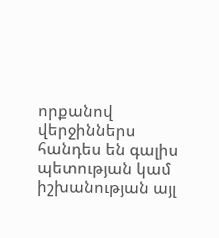որքանով վերջիններս հանդես են գալիս պետության կամ իշխանության այլ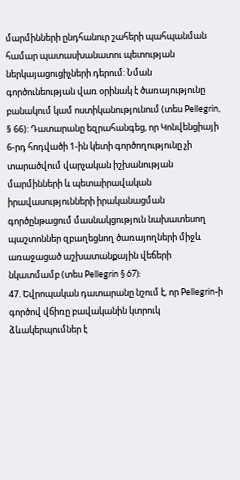մարմինների ընդհանուր շահերի պահպանման համար պատասխանատու պետության ներկայացուցիչների դերում: Նման գործունեության վառ օրինակ է ծառայությունը բանակում կամ ոստիկանությունում (տես Pellegrin, § 66): Դատարանը եզրահանգեց, որ Կոնվենցիայի 6-րդ հոդվածի 1-ին կետի գործողությունը չի տարածվում վարչական իշխանության մարմինների և պետաիրավական իրավասությունների իրականացման գործընթացում մասնակցություն նախատեսող պաշտոններ զբաղեցնող ծառայողների միջև առաջացած աշխատանքային վեճերի նկատմամբ (տես Pellegrin § 67):
47. Եվրոպական դատարանը նշում է, որ Pellegrin-ի գործով վճիռը բավականին կտրուկ ձևակերպումներ է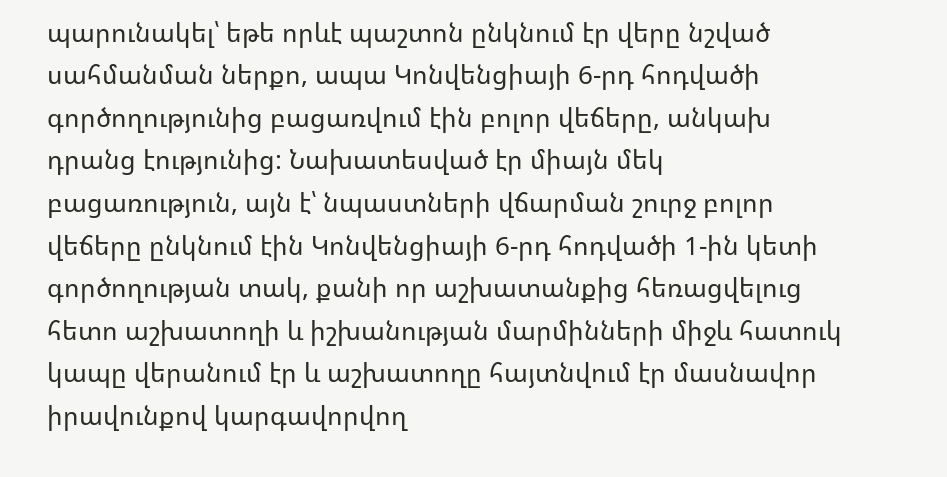պարունակել՝ եթե որևէ պաշտոն ընկնում էր վերը նշված սահմանման ներքո, ապա Կոնվենցիայի 6-րդ հոդվածի գործողությունից բացառվում էին բոլոր վեճերը, անկախ դրանց էությունից: Նախատեսված էր միայն մեկ բացառություն, այն է՝ նպաստների վճարման շուրջ բոլոր վեճերը ընկնում էին Կոնվենցիայի 6-րդ հոդվածի 1-ին կետի գործողության տակ, քանի որ աշխատանքից հեռացվելուց հետո աշխատողի և իշխանության մարմինների միջև հատուկ կապը վերանում էր և աշխատողը հայտնվում էր մասնավոր իրավունքով կարգավորվող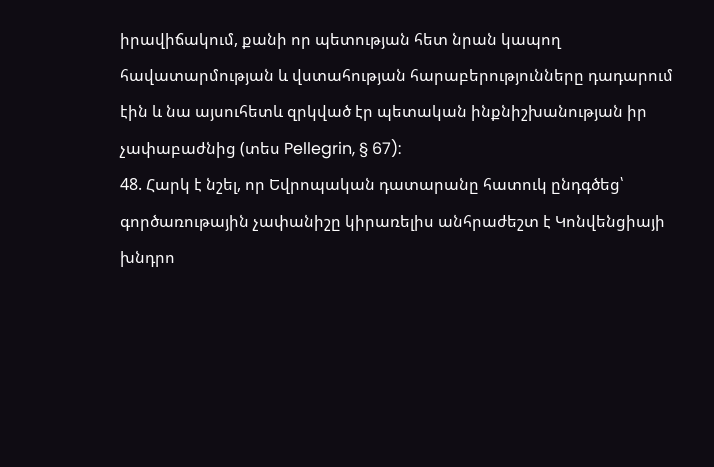իրավիճակում, քանի որ պետության հետ նրան կապող հավատարմության և վստահության հարաբերությունները դադարում էին և նա այսուհետև զրկված էր պետական ինքնիշխանության իր չափաբաժնից (տես Pellegrin, § 67):
48. Հարկ է նշել, որ Եվրոպական դատարանը հատուկ ընդգծեց՝ գործառութային չափանիշը կիրառելիս անհրաժեշտ է Կոնվենցիայի խնդրո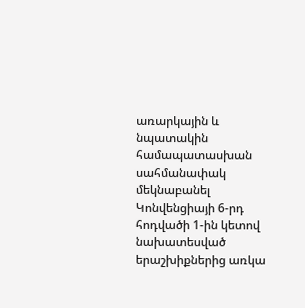առարկային և նպատակին համապատասխան սահմանափակ մեկնաբանել Կոնվենցիայի 6-րդ հոդվածի 1-ին կետով նախատեսված երաշխիքներից առկա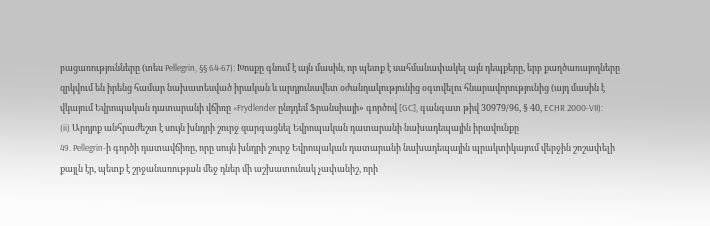բացառությունները (տես Pellegrin, §§ 64-67): Խոսքը գնում է այն մասին, որ պետք է սահմանափակել այն դեպքերը, երբ քաղծառայողները զրկվում են իրենց համար նախատեսված իրական և արդյունավետ օժանդակությունից օգտվելու հնարավորությունից (այդ մասին է վկայում Եվրոպական դատարանի վճիռը «Frydlender ընդդեմ Ֆրանսիայի» գործով [GC], գանգատ թիվ 30979/96, § 40, ECHR 2000‑VII):
(ii) Արդյոք անհրաժեշտ է սույն խնդրի շուրջ զարգացնել Եվրոպական դատարանի նախադեպային իրավունքը
49. Pellegrin-ի գործի դատավճիռը, որը սույն խնդրի շուրջ Եվրոպական դատարանի նախադեպային պրակտիկայում վերջին շոշափելի քայլն էր, պետք է շրջանառության մեջ դներ մի աշխատունակ չափանիշ, որի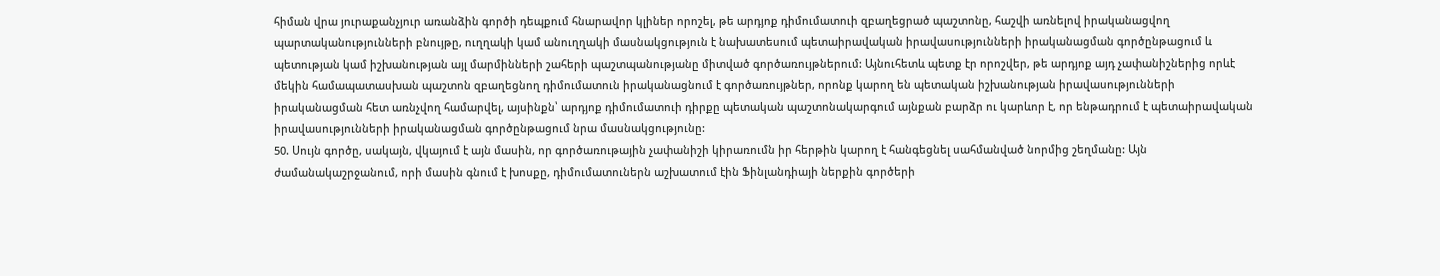հիման վրա յուրաքանչյուր առանձին գործի դեպքում հնարավոր կլիներ որոշել, թե արդյոք դիմումատուի զբաղեցրած պաշտոնը, հաշվի առնելով իրականացվող պարտականությունների բնույթը, ուղղակի կամ անուղղակի մասնակցություն է նախատեսում պետաիրավական իրավասությունների իրականացման գործընթացում և պետության կամ իշխանության այլ մարմինների շահերի պաշտպանությանը միտված գործառույթներում: Այնուհետև պետք էր որոշվեր, թե արդյոք այդ չափանիշներից որևէ մեկին համապատասխան պաշտոն զբաղեցնող դիմումատուն իրականացնում է գործառույթներ, որոնք կարող են պետական իշխանության իրավասությունների իրականացման հետ առնչվող համարվել, այսինքն՝ արդյոք դիմումատուի դիրքը պետական պաշտոնակարգում այնքան բարձր ու կարևոր է, որ ենթադրում է պետաիրավական իրավասությունների իրականացման գործընթացում նրա մասնակցությունը:
50. Սույն գործը, սակայն, վկայում է այն մասին, որ գործառութային չափանիշի կիրառումն իր հերթին կարող է հանգեցնել սահմանված նորմից շեղմանը: Այն ժամանակաշրջանում, որի մասին գնում է խոսքը, դիմումատուներն աշխատում էին Ֆինլանդիայի ներքին գործերի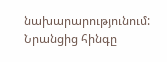նախարարությունում: Նրանցից հինգը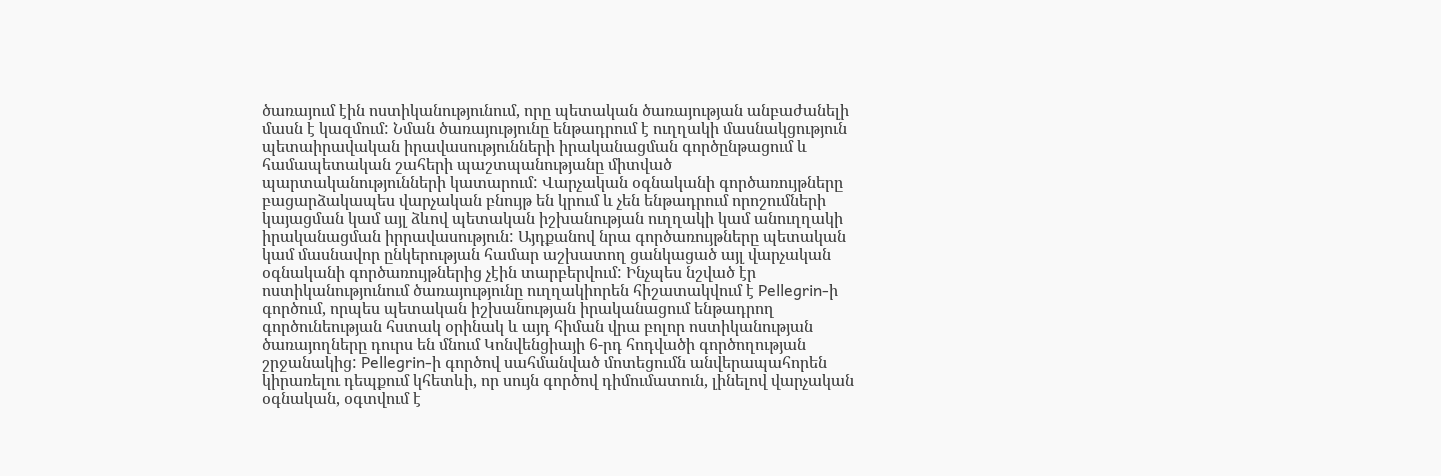ծառայում էին ոստիկանությունում, որը պետական ծառայության անբաժանելի մասն է կազմում: Նման ծառայությունը ենթադրում է ուղղակի մասնակցություն պետաիրավական իրավասությունների իրականացման գործընթացում և համապետական շահերի պաշտպանությանը միտված պարտականությունների կատարում: Վարչական օգնականի գործառույթները բացարձակապես վարչական բնույթ են կրում և չեն ենթադրում որոշումների կայացման կամ այլ ձևով պետական իշխանության ուղղակի կամ անուղղակի իրականացման իրրավասություն: Այդքանով նրա գործառույթները պետական կամ մասնավոր ընկերության համար աշխատող ցանկացած այլ վարչական օգնականի գործառույթներից չէին տարբերվում: Ինչպես նշված էր ոստիկանությունում ծառայությունը ուղղակիորեն հիշատակվում է Pellegrin-ի գործում, որպես պետական իշխանության իրականացում ենթադրող գործունեության հստակ օրինակ և այդ հիման վրա բոլոր ոստիկանության ծառայողները դուրս են մնում Կոնվենցիայի 6-րդ հոդվածի գործողության շրջանակից: Pellegrin-ի գործով սահմանված մոտեցումն անվերապահորեն կիրառելու դեպքում կհետևի, որ սույն գործով դիմումատուն, լինելով վարչական օգնական, օգտվում է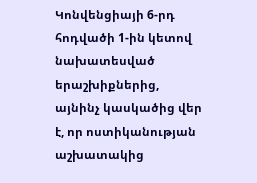Կոնվենցիայի 6-րդ հոդվածի 1-ին կետով նախատեսված երաշխիքներից, այնինչ կասկածից վեր է, որ ոստիկանության աշխատակից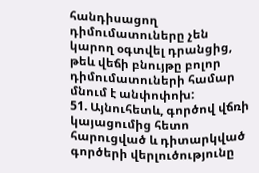հանդիսացող դիմումատուները չեն կարող օգտվել դրանցից, թեև վեճի բնույթը բոլոր դիմումատուների համար մնում է անփոփոխ:
51. Այնուհետև, գործով վճռի կայացումից հետո հարուցված և դիտարկված գործերի վերլուծությունը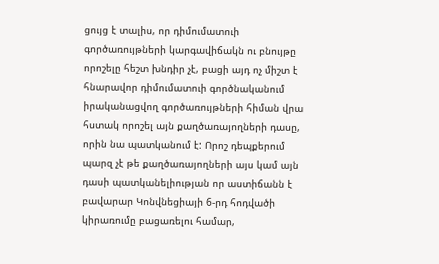ցույց է տալիս, որ դիմումատուի գործառույթների կարգավիճակն ու բնույթը որոշելը հեշտ խնդիր չէ, բացի այդ ոչ միշտ է հնարավոր դիմումատուի գործնականում իրականացվող գործառույթների հիման վրա հստակ որոշել այն քաղծառայողների դասը, որին նա պատկանում է: Որոշ դեպքերում պարզ չէ թե քաղծառայողների այս կամ այն դասի պատկանելիության որ աստիճանն է բավարար Կոնվնեցիայի 6-րդ հոդվածի կիրառումը բացառելու համար,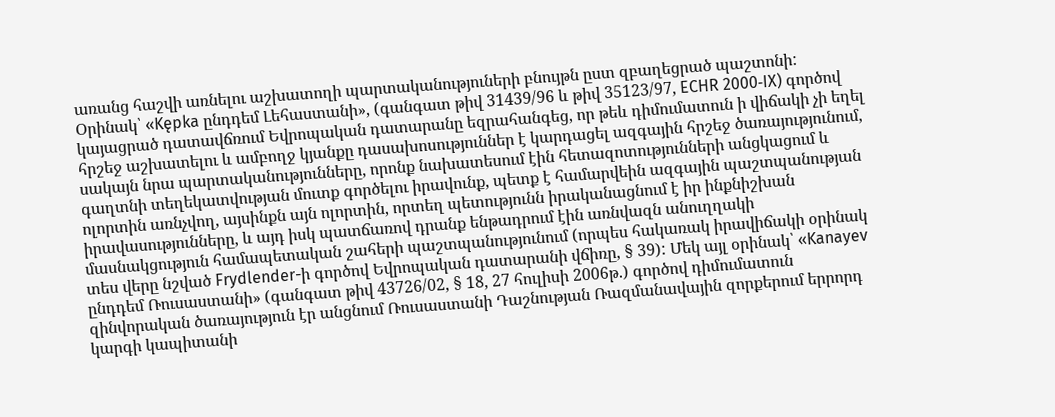առանց հաշվի առնելու աշխատողի պարտականություների բնույթն ըստ զբաղեցրած պաշտոնի:
Օրինակ՝ «Kępka ընդդեմ Լեհաստանի», (գանգատ թիվ 31439/96 և թիվ 35123/97, ECHR 2000‑IX) գործով կայացրած դատավճռում Եվրոպական դատարանը եզրահանգեց, որ թեև դիմումատուն ի վիճակի չի եղել հրշեջ աշխատելու և ամբողջ կյանքը դասախոսություններ է կարդացել ազգային հրշեջ ծառայությունում, սակայն նրա պարտականությունները, որոնք նախատեսում էին հետազոտությունների անցկացում և գաղտնի տեղեկատվության մուտք գործելու իրավունք, պետք է համարվեին ազգային պաշտպանության ոլորտին առնչվող, այսինքն այն ոլորտին, որտեղ պետությունն իրականացնում է իր ինքնիշխան իրավասությունները, և այդ իսկ պատճառով դրանք ենթադրում էին առնվազն անուղղակի մասնակցություն համապետական շահերի պաշտպանությունում (որպես հակառակ իրավիճակի օրինակ տես վերը նշված Frydlender-ի գործով Եվրոպական դատարանի վճիռը, § 39): Մեկ այլ օրինակ՝ «Kanayev ընդդեմ Ռուսաստանի» (գանգատ թիվ 43726/02, § 18, 27 հուլիսի 2006թ.) գործով դիմումատուն զինվորական ծառայություն էր անցնում Ռուսաստանի Դաշնության Ռազմանավային զորքերում երրորդ կարգի կապիտանի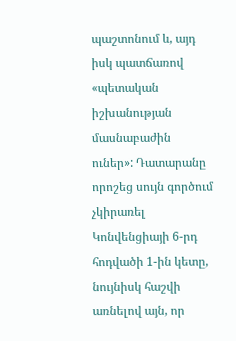պաշտոնում և, այդ իսկ պատճառով «պետական իշխանության մասնաբաժին ուներ»: Դատարանը որոշեց սույն գործում չկիրառել Կոնվենցիայի 6-րդ հոդվածի 1-ին կետը, նույնիսկ հաշվի առնելով այն, որ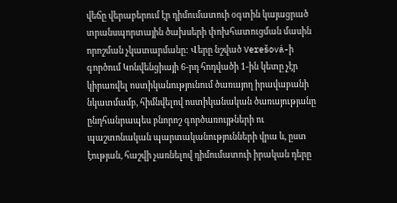վեճը վերաբերում էր դիմումատուի օգտին կայացրած տրանսպորտային ծախսերի փոխհատուցման մասին որոշման չկատարմանը: Վերը նշված Verešová-ի գործում Կոնվենցիայի 6-րդ հոդվածի 1-ին կետը չէր կիրառվել ոստիկանությունում ծառայող իրավաբանի նկատմամբ, հիմնվելով ոստիկանական ծառայությանը ընդհանրապես բնորոշ գործառույթների ու պաշտոնական պարտականությունների վրա և, ըստ էության, հաշվի չառնելով դիմումատուի իրական դերը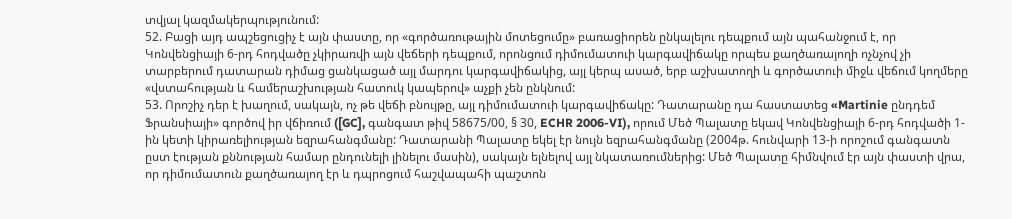տվյալ կազմակերպությունում:
52. Բացի այդ ապշեցուցիչ է այն փաստը, որ «գործառութային մոտեցումը» բառացիորեն ընկալելու դեպքում այն պահանջում է, որ Կոնվենցիայի 6-րդ հոդվածը չկիրառվի այն վեճերի դեպքում, որոնցում դիմումատուի կարգավիճակը որպես քաղծառայողի ոչնչով չի տարբերում դատարան դիմաց ցանկացած այլ մարդու կարգավիճակից, այլ կերպ ասած, երբ աշխատողի և գործատուի միջև վեճում կողմերը «վստահության և համերաշխության հատուկ կապերով» աչքի չեն ընկնում:
53. Որոշիչ դեր է խաղում, սակայն, ոչ թե վեճի բնույթը, այլ դիմումատուի կարգավիճակը: Դատարանը դա հաստատեց «Martinie ընդդեմ Ֆրանսիայի» գործով իր վճիռում ([GC], գանգատ թիվ 58675/00, § 30, ECHR 2006-VI), որում Մեծ Պալատը եկավ Կոնվենցիայի 6-րդ հոդվածի 1-ին կետի կիրառելիության եզրահանգմանը: Դատարանի Պալատը եկել էր նույն եզրահանգմանը (2004թ. հունվարի 13-ի որոշում գանգատն ըստ էության քննության համար ընդունելի լինելու մասին), սակայն ելնելով այլ նկատառումներից: Մեծ Պալատը հիմնվում էր այն փաստի վրա, որ դիմումատուն քաղծառայող էր և դպրոցում հաշվապահի պաշտոն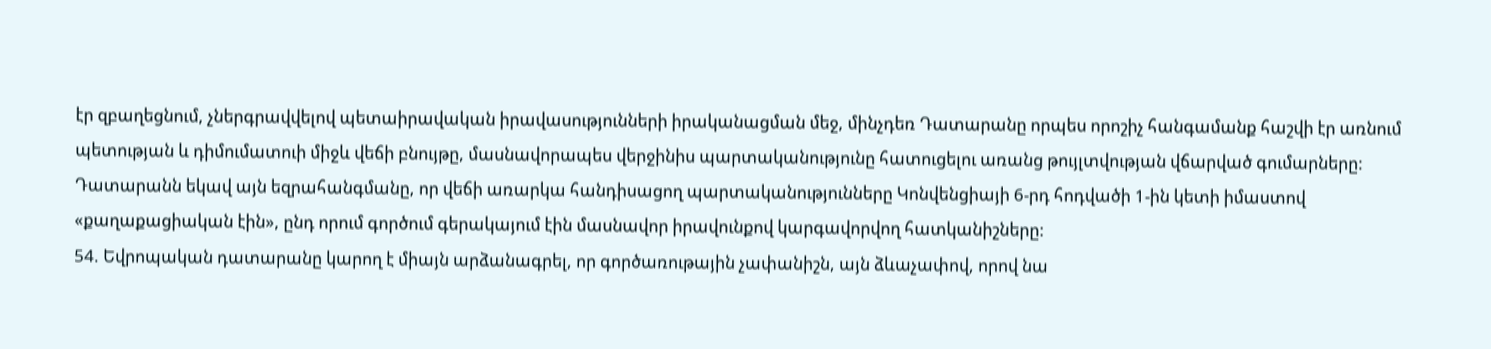էր զբաղեցնում, չներգրավվելով պետաիրավական իրավասությունների իրականացման մեջ, մինչդեռ Դատարանը որպես որոշիչ հանգամանք հաշվի էր առնում պետության և դիմումատուի միջև վեճի բնույթը, մասնավորապես վերջինիս պարտականությունը հատուցելու առանց թույլտվության վճարված գումարները: Դատարանն եկավ այն եզրահանգմանը, որ վեճի առարկա հանդիսացող պարտականությունները Կոնվենցիայի 6-րդ հոդվածի 1-ին կետի իմաստով «քաղաքացիական էին», ընդ որում գործում գերակայում էին մասնավոր իրավունքով կարգավորվող հատկանիշները:
54. Եվրոպական դատարանը կարող է միայն արձանագրել, որ գործառութային չափանիշն, այն ձևաչափով, որով նա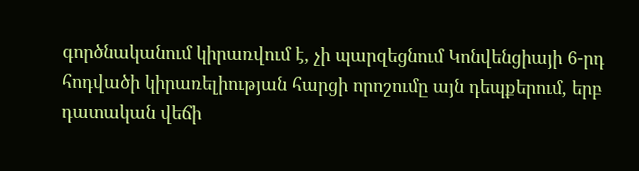գործնականում կիրառվում է, չի պարզեցնում Կոնվենցիայի 6-րդ հոդվածի կիրառելիության հարցի որոշումը այն դեպքերում, երբ դատական վեճի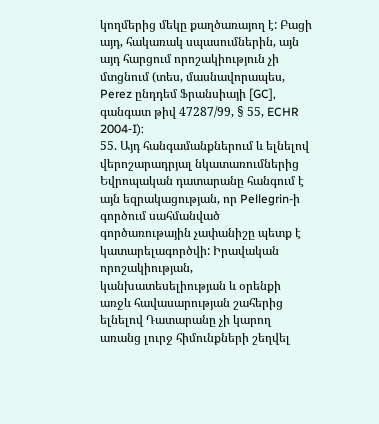կողմերից մեկը քաղծառայող է: Բացի այդ, հակառակ սպասումներին, այն այդ հարցում որոշակիություն չի մտցնում (տես, մասնավորապես, Perez ընդդեմ Ֆրանսիայի [GC], գանգատ թիվ 47287/99, § 55, ECHR 2004‑I):
55. Այդ հանգամանքներում և ելնելով վերոշարադրյալ նկատառումներից Եվրոպական դատարանը հանգում է այն եզրակացության, որ Pellegrin-ի գործում սահմանված գործառութային չափանիշը պետք է կատարելագործվի: Իրավական որոշակիության, կանխատեսելիության և օրենքի առջև հավասարության շահերից ելնելով Դատարանը չի կարող առանց լուրջ հիմունքների շեղվել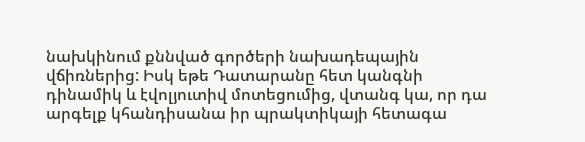նախկինում քննված գործերի նախադեպային վճիռներից: Իսկ եթե Դատարանը հետ կանգնի դինամիկ և էվոլյուտիվ մոտեցումից, վտանգ կա, որ դա արգելք կհանդիսանա իր պրակտիկայի հետագա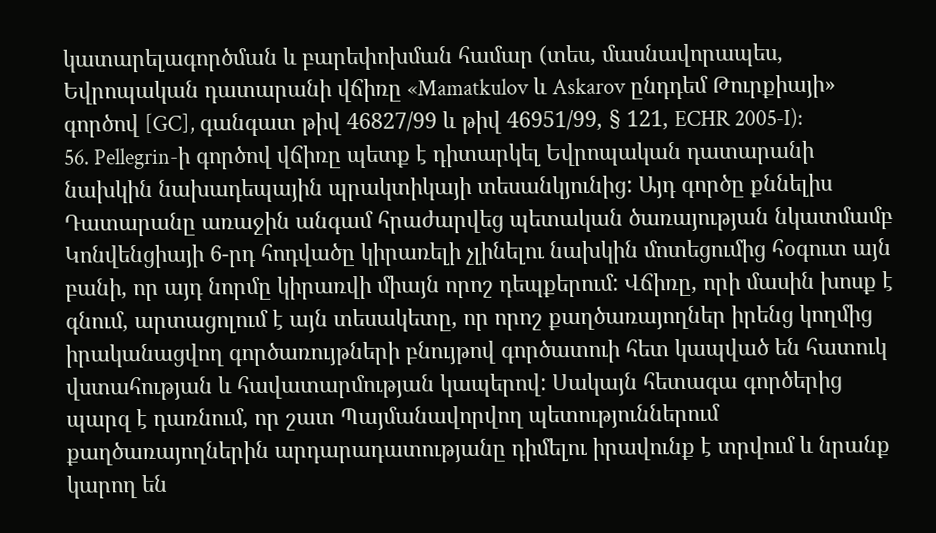կատարելագործման և բարեփոխման համար (տես, մասնավորապես, Եվրոպական դատարանի վճիռը «Mamatkulov և Askarov ընդդեմ Թուրքիայի» գործով [GC], գանգատ թիվ 46827/99 և թիվ 46951/99, § 121, ECHR 2005‑I):
56. Pellegrin-ի գործով վճիռը պետք է դիտարկել Եվրոպական դատարանի նախկին նախադեպային պրակտիկայի տեսանկյունից: Այդ գործը քննելիս Դատարանը առաջին անգամ հրաժարվեց պետական ծառայության նկատմամբ Կոնվենցիայի 6-րդ հոդվածը կիրառելի չլինելու նախկին մոտեցումից հօգուտ այն բանի, որ այդ նորմը կիրառվի միայն որոշ դեպքերում: Վճիռը, որի մասին խոսք է գնում, արտացոլում է այն տեսակետը, որ որոշ քաղծառայողներ իրենց կողմից իրականացվող գործառույթների բնույթով գործատուի հետ կապված են հատուկ վստահության և հավատարմության կապերով: Սակայն հետագա գործերից պարզ է դառնում, որ շատ Պայմանավորվող պետություններում քաղծառայողներին արդարադատությանը դիմելու իրավունք է տրվում և նրանք կարող են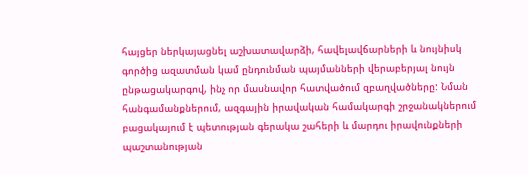հայցեր ներկայացնել աշխատավարձի, հավելավճարների և նույնիսկ գործից ազատման կամ ընդունման պայմանների վերաբերյալ նույն ընթացակարգով, ինչ որ մասնավոր հատվածում զբաղվածները: Նման հանգամանքներում, ազգային իրավական համակարգի շրջանակներում բացակայում է պետության գերակա շահերի և մարդու իրավունքների պաշտանության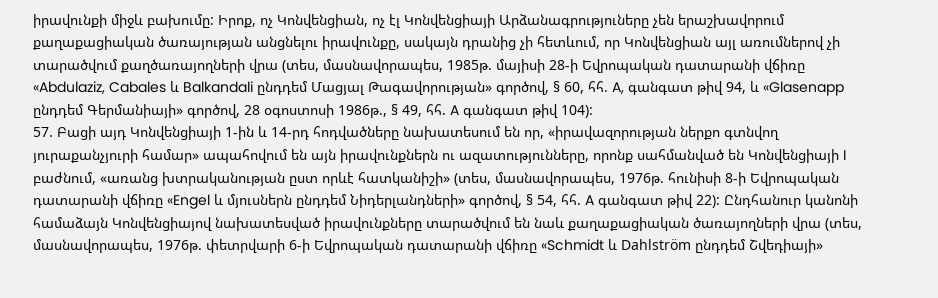իրավունքի միջև բախումը: Իրոք, ոչ Կոնվենցիան, ոչ էլ Կոնվենցիայի Արձանագրություները չեն երաշխավորում քաղաքացիական ծառայության անցնելու իրավունքը, սակայն դրանից չի հետևում, որ Կոնվենցիան այլ առումներով չի տարածվում քաղծառայողների վրա (տես, մասնավորապես, 1985թ. մայիսի 28-ի Եվրոպական դատարանի վճիռը «Abdulaziz, Cabales և Balkandali ընդդեմ Մացյալ Թագավորության» գործով, § 60, հհ. A, գանգատ թիվ 94, և «Glasenapp ընդդեմ Գերմանիայի» գործով, 28 օգոստոսի 1986թ., § 49, հհ. A գանգատ թիվ 104):
57. Բացի այդ Կոնվենցիայի 1-ին և 14-րդ հոդվածները նախատեսում են որ, «իրավազորության ներքո գտնվող յուրաքանչյուրի համար» ապահովում են այն իրավունքներն ու ազատությունները, որոնք սահմանված են Կոնվենցիայի I բաժնում, «առանց խտրականության ըստ որևէ հատկանիշի» (տես, մասնավորապես, 1976թ. հունիսի 8-ի Եվրոպական դատարանի վճիռը «Engel և մյուսներն ընդդեմ Նիդերլանդների» գործով, § 54, հհ. A գանգատ թիվ 22): Ընդհանուր կանոնի համաձայն Կոնվենցիայով նախատեսված իրավունքները տարածվում են նաև քաղաքացիական ծառայողների վրա (տես, մասնավորապես, 1976թ. փետրվարի 6-ի Եվրոպական դատարանի վճիռը «Schmidt և Dahlström ընդդեմ Շվեդիայի»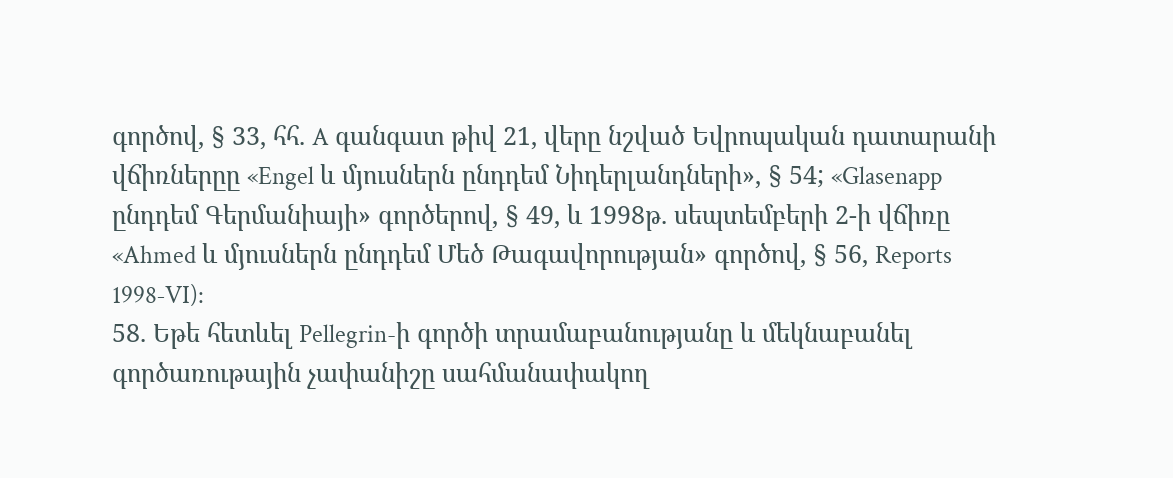գործով, § 33, հհ. A գանգատ թիվ 21, վերը նշված Եվրոպական դատարանի վճիռներըը «Engel և մյուսներն ընդդեմ Նիդերլանդների», § 54; «Glasenapp ընդդեմ Գերմանիայի» գործերով, § 49, և 1998թ. սեպտեմբերի 2-ի վճիռը «Ahmed և մյուսներն ընդդեմ Մեծ Թագավորության» գործով, § 56, Reports 1998‑VI):
58. Եթե հետևել Pellegrin-ի գործի տրամաբանությանը և մեկնաբանել գործառութային չափանիշը սահմանափակող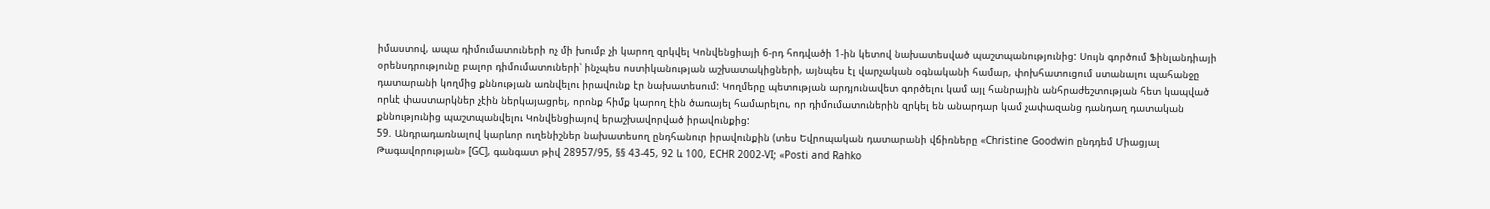իմաստով, ապա դիմումատուների ոչ մի խումբ չի կարող զրկվել Կոնվենցիայի 6-րդ հոդվածի 1-ին կետով նախատեսված պաշտպանությունից: Սույն գործում Ֆինլանդիայի օրենսդրությունը բալոր դիմումատուների՝ ինչպես ոստիկանության աշխատակիցների, այնպես էլ վարչական օգնականի համար, փոխհատուցում ստանալու պահանջը դատարանի կողմից քննության առնվելու իրավունք էր նախատեսում: Կողմերը պետության արդյունավետ գործելու կամ այլ հանրային անհրաժեշտության հետ կապված որևէ փաստարկներ չէին ներկայացրել, որոնք հիմք կարող էին ծառայել համարելու, որ դիմումատուներին զրկել են անարդար կամ չափազանց դանդաղ դատական քննությունից պաշտպանվելու Կոնվենցիայով երաշխավորված իրավունքից:
59. Անդրադառնալով կարևոր ուղենիշներ նախատեսող ընդհանուր իրավունքին (տես Եվրոպական դատարանի վճիռները «Christine Goodwin ընդդեմ Միացյալ Թագավորության» [GC], գանգատ թիվ 28957/95, §§ 43‑45, 92 և 100, ECHR 2002‑VI; «Posti and Rahko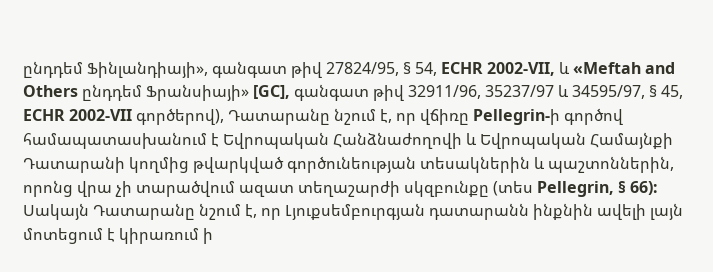ընդդեմ Ֆինլանդիայի», գանգատ թիվ 27824/95, § 54, ECHR 2002‑VII, և «Meftah and Others ընդդեմ Ֆրանսիայի» [GC], գանգատ թիվ 32911/96, 35237/97 և 34595/97, § 45, ECHR 2002‑VII գործերով), Դատարանը նշում է, որ վճիռը Pellegrin-ի գործով համապատասխանում է Եվրոպական Հանձնաժողովի և Եվրոպական Համայնքի Դատարանի կողմից թվարկված գործունեության տեսակներին և պաշտոններին, որոնց վրա չի տարածվում ազատ տեղաշարժի սկզբունքը (տես Pellegrin, § 66): Սակայն Դատարանը նշում է, որ Լյուքսեմբուրգյան դատարանն ինքնին ավելի լայն մոտեցում է կիրառում ի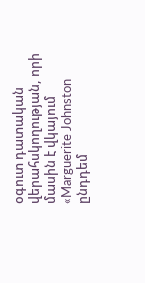օգուտ դատական վերահսկողության, որի մասին է վկայում «Marguerite Johnston ընդդեմ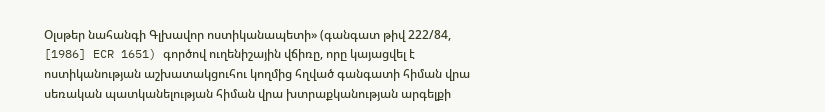Օլսթեր նահանգի Գլխավոր ոստիկանապետի» (գանգատ թիվ 222/84, [1986] ECR 1651) գործով ուղենիշային վճիռը, որը կայացվել է ոստիկանության աշխատակցուհու կողմից հղված գանգատի հիման վրա սեռական պատկանելության հիման վրա խտրաքկանության արգելքի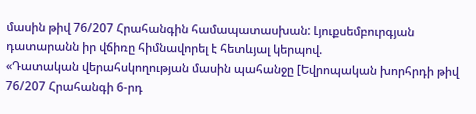մասին թիվ 76/207 Հրահանգին համապատասխան: Լյուքսեմբուրգյան դատարանն իր վճիռը հիմնավորել է հետևյալ կերպով.
«Դատական վերահսկողության մասին պահանջը [Եվրոպական խորհրդի թիվ 76/207 Հրահանգի 6-րդ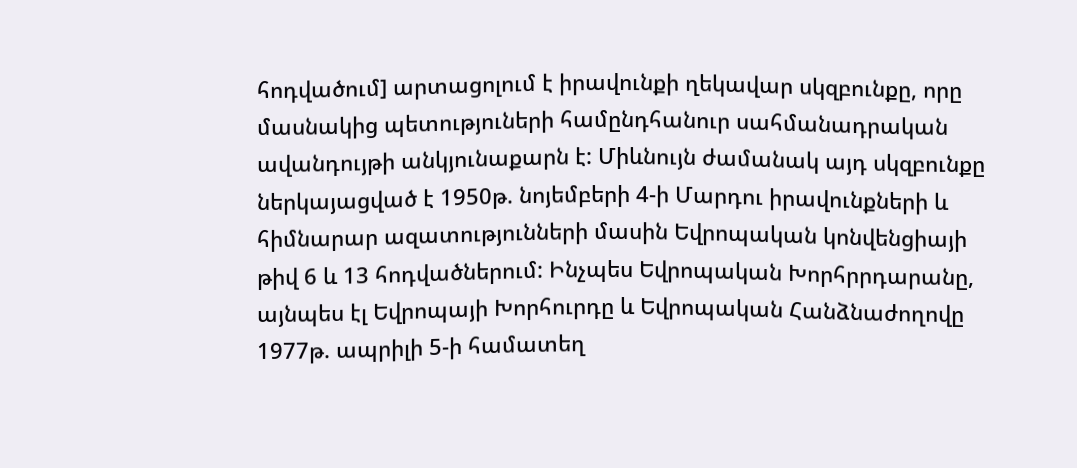հոդվածում] արտացոլում է իրավունքի ղեկավար սկզբունքը, որը մասնակից պետություների համընդհանուր սահմանադրական ավանդույթի անկյունաքարն է: Միևնույն ժամանակ այդ սկզբունքը ներկայացված է 1950թ. նոյեմբերի 4-ի Մարդու իրավունքների և հիմնարար ազատությունների մասին Եվրոպական կոնվենցիայի թիվ 6 և 13 հոդվածներում: Ինչպես Եվրոպական Խորհրրդարանը, այնպես էլ Եվրոպայի Խորհուրդը և Եվրոպական Հանձնաժողովը 1977թ. ապրիլի 5-ի համատեղ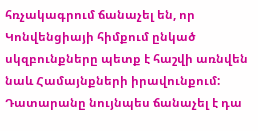հռչակագրում ճանաչել են, որ Կոնվենցիայի հիմքում ընկած սկզբունքները պետք է հաշվի առնվեն նաև Համայնքների իրավունքում: Դատարանը նույնպես ճանաչել է դա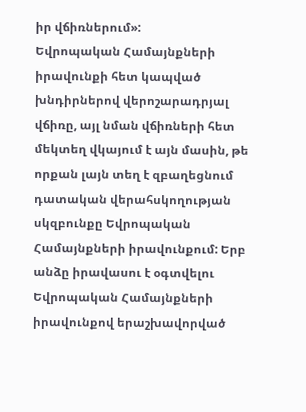իր վճիռներում»:
Եվրոպական Համայնքների իրավունքի հետ կապված խնդիրներով վերոշարադրյալ վճիռը, այլ նման վճիռների հետ մեկտեղ վկայում է այն մասին, թե որքան լայն տեղ է զբաղեցնում դատական վերահսկողության սկզբունքը Եվրոպական Համայնքների իրավունքում: Երբ անձը իրավասու է օգտվելու Եվրոպական Համայնքների իրավունքով երաշխավորված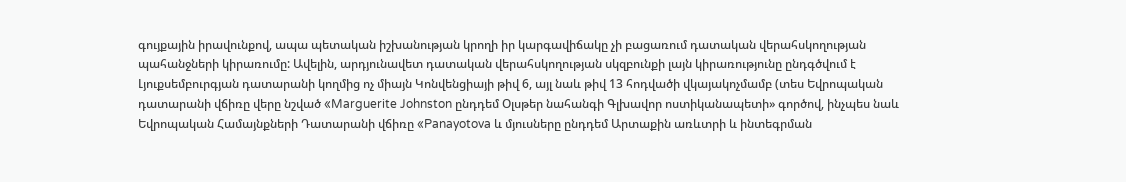գույքային իրավունքով, ապա պետական իշխանության կրողի իր կարգավիճակը չի բացառում դատական վերահսկողության պահանջների կիրառումը: Ավելին, արդյունավետ դատական վերահսկողության սկզբունքի լայն կիրառությունը ընդգծվում է Լյուքսեմբուրգյան դատարանի կողմից ոչ միայն Կոնվենցիայի թիվ 6, այլ նաև թիվ 13 հոդվածի վկայակոչմամբ (տես Եվրոպական դատարանի վճիռը վերը նշված «Marguerite Johnston ընդդեմ Օլսթեր նահանգի Գլխավոր ոստիկանապետի» գործով, ինչպես նաև Եվրոպական Համայնքների Դատարանի վճիռը «Panayotova և մյուսները ընդդեմ Արտաքին առևտրի և ինտեգրման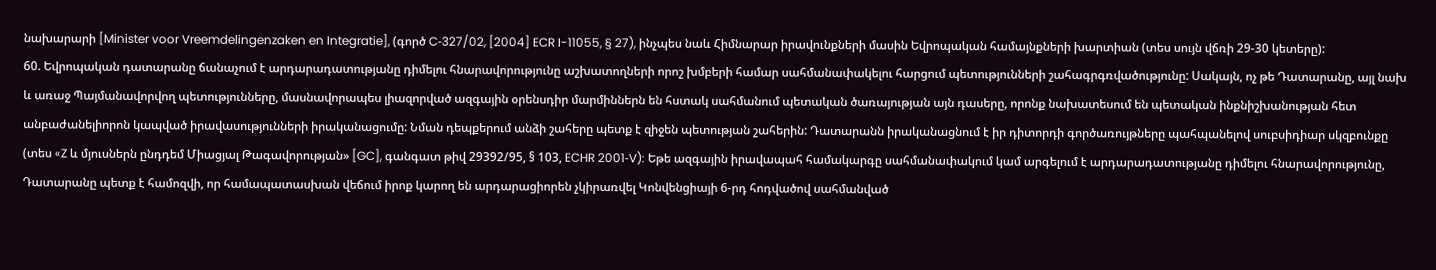նախարարի [Minister voor Vreemdelingenzaken en Integratie], (գործ C‑327/02, [2004] ECR I-11055, § 27), ինչպես նաև Հիմնարար իրավունքների մասին Եվրոպական համայնքների խարտիան (տես սույն վճռի 29-30 կետերը):
60. Եվրոպական դատարանը ճանաչում է արդարադատությանը դիմելու հնարավորությունը աշխատողների որոշ խմբերի համար սահմանափակելու հարցում պետությունների շահագրգռվածությունը: Սակայն, ոչ թե Դատարանը, այլ նախ և առաջ Պայմանավորվող պետությունները, մասնավորապես լիազորված ազգային օրենսդիր մարմիններն են հստակ սահմանում պետական ծառայության այն դասերը, որոնք նախատեսում են պետական ինքնիշխանության հետ անբաժանելիորոն կապված իրավասությունների իրականացումը: Նման դեպքերում անձի շահերը պետք է զիջեն պետության շահերին: Դատարանն իրականացնում է իր դիտորդի գործառույթները պահպանելով սուբսիդիար սկզբունքը (տես «Z և մյուսներն ընդդեմ Միացյալ Թագավորության» [GC], գանգատ թիվ 29392/95, § 103, ECHR 2001‑V): Եթե ազգային իրավապահ համակարգը սահմանափակում կամ արգելում է արդարադատությանը դիմելու հնարավորությունը, Դատարանը պետք է համոզվի, որ համապատասխան վեճում իրոք կարող են արդարացիորեն չկիրառվել Կոնվենցիայի 6-րդ հոդվածով սահմանված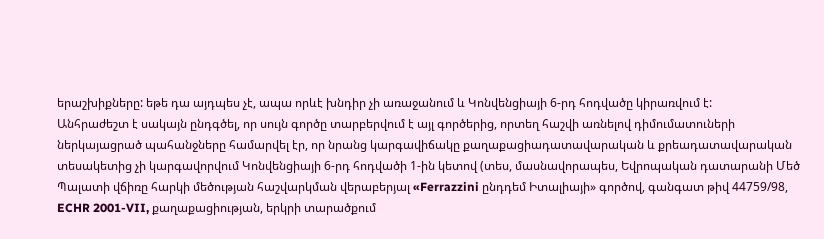երաշխիքները: եթե դա այդպես չէ, ապա որևէ խնդիր չի առաջանում և Կոնվենցիայի 6-րդ հոդվածը կիրառվում է:
Անհրաժեշտ է սակայն ընդգծել, որ սույն գործը տարբերվում է այլ գործերից, որտեղ հաշվի առնելով դիմումատուների ներկայացրած պահանջները համարվել էր, որ նրանց կարգավիճակը քաղաքացիադատավարական և քրեադատավարական տեսակետից չի կարգավորվում Կոնվենցիայի 6-րդ հոդվածի 1-ին կետով (տես, մասնավորապես, Եվրոպական դատարանի Մեծ Պալատի վճիռը հարկի մեծության հաշվարկման վերաբերյալ «Ferrazzini ընդդեմ Իտալիայի» գործով, գանգատ թիվ 44759/98, ECHR 2001-VII, քաղաքացիության, երկրի տարածքում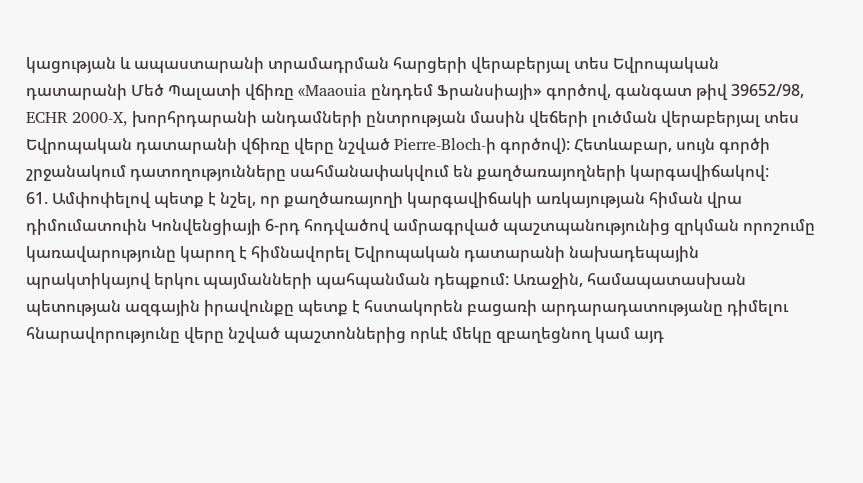կացության և ապաստարանի տրամադրման հարցերի վերաբերյալ տես Եվրոպական դատարանի Մեծ Պալատի վճիռը «Maaouia ընդդեմ Ֆրանսիայի» գործով, գանգատ թիվ 39652/98, ECHR 2000-X, խորհրդարանի անդամների ընտրության մասին վեճերի լուծման վերաբերյալ տես Եվրոպական դատարանի վճիռը վերը նշված Pierre-Bloch-ի գործով): Հետևաբար, սույն գործի շրջանակում դատողությունները սահմանափակվում են քաղծառայողների կարգավիճակով:
61. Ամփոփելով պետք է նշել, որ քաղծառայողի կարգավիճակի առկայության հիման վրա դիմումատուին Կոնվենցիայի 6-րդ հոդվածով ամրագրված պաշտպանությունից զրկման որոշումը կառավարությունը կարող է հիմնավորել Եվրոպական դատարանի նախադեպային պրակտիկայով երկու պայմանների պահպանման դեպքում: Առաջին, համապատասխան պետության ազգային իրավունքը պետք է հստակորեն բացառի արդարադատությանը դիմելու հնարավորությունը վերը նշված պաշտոններից որևէ մեկը զբաղեցնող կամ այդ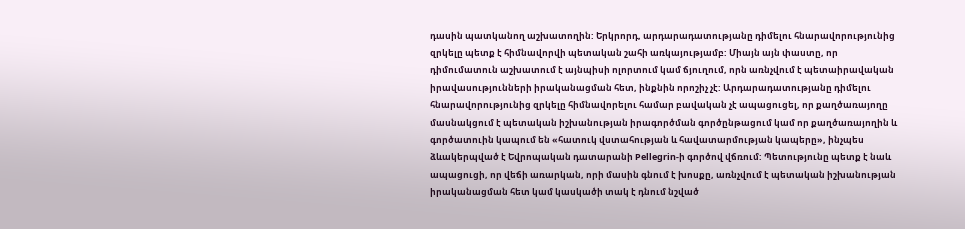դասին պատկանող աշխատողին: Երկրորդ, արդարադատությանը դիմելու հնարավորությունից զրկելը պետք է հիմնավորվի պետական շահի առկայությամբ: Միայն այն փաստը, որ դիմումատուն աշխատում է այնպիսի ոլորտում կամ ճյուղում, որն առնչվում է պետաիրավական իրավասությունների իրականացման հետ, ինքնին որոշիչ չէ: Արդարադատությանը դիմելու հնարավորությունից զրկելը հիմնավորելու համար բավական չէ ապացուցել, որ քաղծառայողը մասնակցում է պետական իշխանության իրագործման գործընթացում կամ որ քաղծառայողին և գործատուին կապում են «հատուկ վստահության և հավատարմության կապերը», ինչպես ձևակերպված է Եվրոպական դատարանի Pellegrin-ի գործով վճռում: Պետությունը պետք է նաև ապացուցի, որ վեճի առարկան, որի մասին գնում է խոսքը, առնչվում է պետական իշխանության իրականացման հետ կամ կասկածի տակ է դնում նշված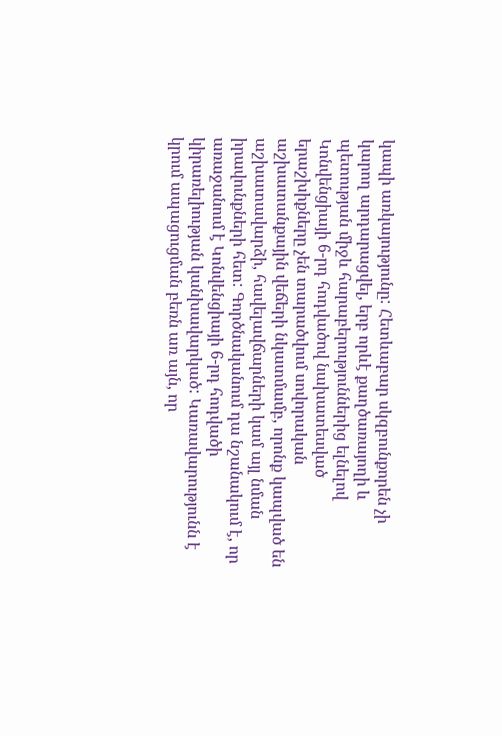կապի առկայությունը: Հետևաբար սկզբունքորեն չի կարող արդարացվել, երբ որևէ քաղծառայողի և պետության միջև հարաբերություններից ելնելով Կոնվենցիայի 6-րդ հոդվածով նախատեսված երաշխիքները չեն տարածվում սովորական աշխատանքային վեճերի նկատմամբ, որոնք կապված են աշխատավարձի, հավելավճարների կամ այլ նման իրավունքների հետ: Գործնականում դա նշանակում է, որ առաջանում է Կոնվենցիայի 6-րդ հոդվածի կիրառելիության կանխավարկած: Կառավարությունն է կրում ապացուցման բեռն առ այն, որ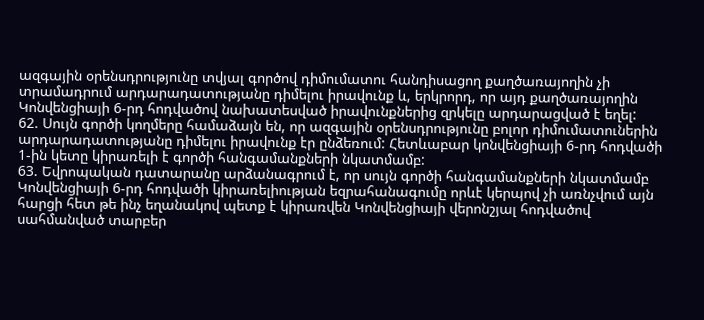ազգային օրենսդրությունը տվյալ գործով դիմումատու հանդիսացող քաղծառայողին չի տրամադրում արդարադատությանը դիմելու իրավունք և, երկրորդ, որ այդ քաղծառայողին Կոնվենցիայի 6-րդ հոդվածով նախատեսված իրավունքներից զրկելը արդարացված է եղել:
62. Սույն գործի կողմերը համաձայն են, որ ազգային օրենսդրությունը բոլոր դիմումատուներին արդարադատությանը դիմելու իրավունք էր ընձեռում: Հետևաբար կոնվենցիայի 6-րդ հոդվածի 1-ին կետը կիրառելի է գործի հանգամանքների նկատմամբ:
63. Եվրոպական դատարանը արձանագրում է, որ սույն գործի հանգամանքների նկատմամբ Կոնվենցիայի 6-րդ հոդվածի կիրառելիության եզրահանագումը որևէ կերպով չի առնչվում այն հարցի հետ թե ինչ եղանակով պետք է կիրառվեն Կոնվենցիայի վերոնշյալ հոդվածով սահմանված տարբեր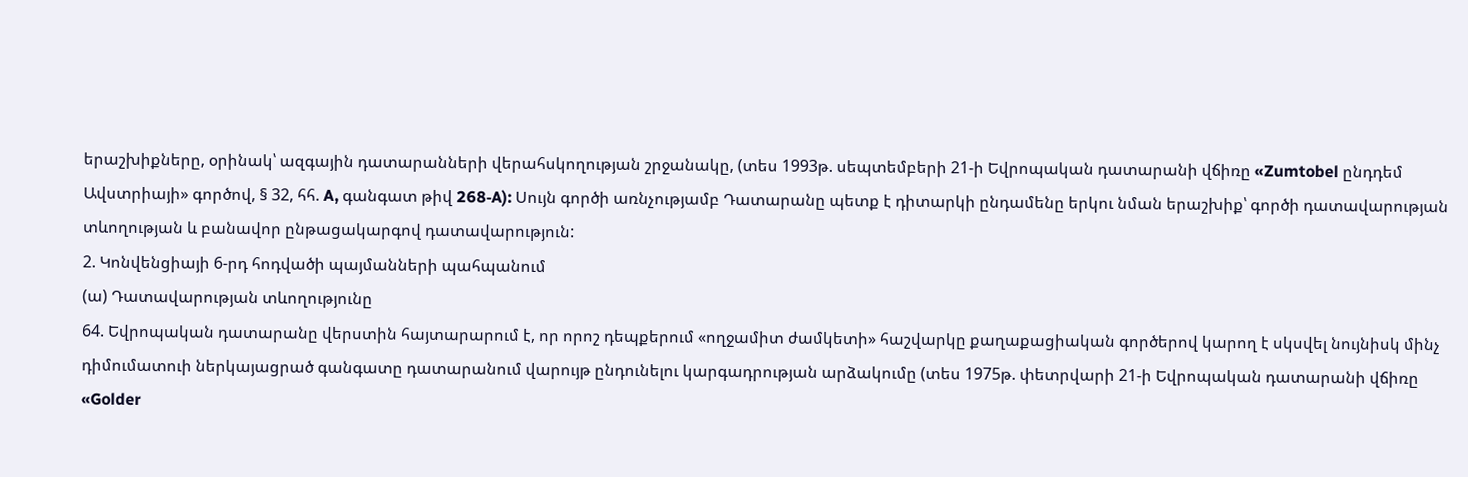երաշխիքները, օրինակ՝ ազգային դատարանների վերահսկողության շրջանակը, (տես 1993թ. սեպտեմբերի 21-ի Եվրոպական դատարանի վճիռը «Zumtobel ընդդեմ Ավստրիայի» գործով, § 32, հհ. A, գանգատ թիվ 268‑A): Սույն գործի առնչությամբ Դատարանը պետք է դիտարկի ընդամենը երկու նման երաշխիք՝ գործի դատավարության տևողության և բանավոր ընթացակարգով դատավարություն:
2. Կոնվենցիայի 6-րդ հոդվածի պայմանների պահպանում
(ա) Դատավարության տևողությունը
64. Եվրոպական դատարանը վերստին հայտարարում է, որ որոշ դեպքերում «ողջամիտ ժամկետի» հաշվարկը քաղաքացիական գործերով կարող է սկսվել նույնիսկ մինչ դիմումատուի ներկայացրած գանգատը դատարանում վարույթ ընդունելու կարգադրության արձակումը (տես 1975թ. փետրվարի 21-ի Եվրոպական դատարանի վճիռը «Golder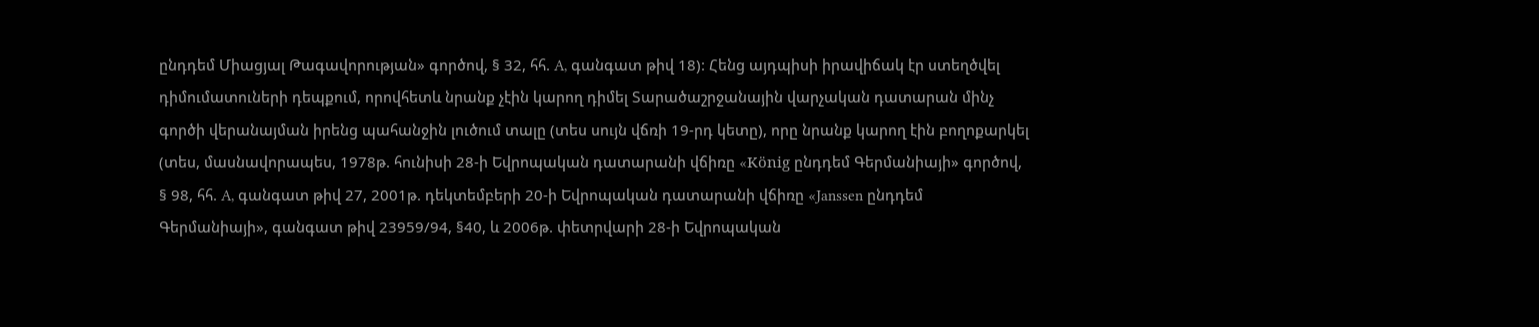ընդդեմ Միացյալ Թագավորության» գործով, § 32, հհ. A, գանգատ թիվ 18): Հենց այդպիսի իրավիճակ էր ստեղծվել դիմումատուների դեպքում, որովհետև նրանք չէին կարող դիմել Տարածաշրջանային վարչական դատարան մինչ գործի վերանայման իրենց պահանջին լուծում տալը (տես սույն վճռի 19-րդ կետը), որը նրանք կարող էին բողոքարկել (տես, մասնավորապես, 1978թ. հունիսի 28-ի Եվրոպական դատարանի վճիռը «König ընդդեմ Գերմանիայի» գործով, § 98, հհ. A, գանգատ թիվ 27, 2001թ. դեկտեմբերի 20-ի Եվրոպական դատարանի վճիռը «Janssen ընդդեմ Գերմանիայի», գանգատ թիվ 23959/94, §40, և 2006թ. փետրվարի 28-ի Եվրոպական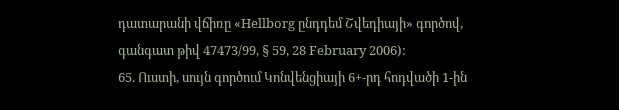դատարանի վճիռը «Hellborg ընդդեմ Շվեդիայի» գործով, գանգատ թիվ 47473/99, § 59, 28 February 2006):
65. Ուստի, սույն գործում Կոնվենցիայի 6+-րդ հոդվածի 1-ին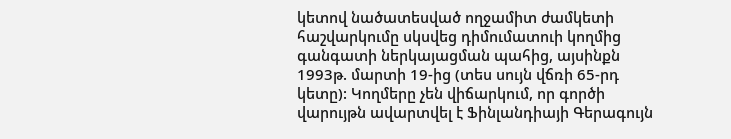կետով նածատեսված ողջամիտ ժամկետի հաշվարկումը սկսվեց դիմումատուի կողմից գանգատի ներկայացման պահից, այսինքն 1993թ. մարտի 19-ից (տես սույն վճռի 65-րդ կետը): Կողմերը չեն վիճարկում, որ գործի վարույթն ավարտվել է Ֆինլանդիայի Գերագույն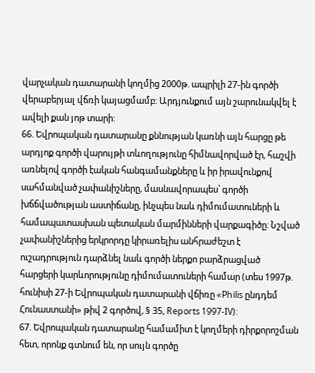վարչական դատարանի կողմից 2000թ. ապրիլի 27-ին գործի վերաբերյալ վճռի կայացմամբ: Արդյունքում այն շարունակվել է ավելի քան յոթ տարի:
66. Եվրոպական դատարանը քննության կառնի այն հարցը թե արդյոք գործի վարույթի տևողությունը հիմնավորված էր, հաշվի առնելով գործի էական հանգամանքները և իր իրավունքով սահմանված չափանիշները, մասնավորապես՝ գործի խճճվածության աստիճանը, ինչպես նաև դիմումատուների և համապատասխան պետական մարմինների վարքագիծը: Նշված չափանիշներից երկրորդը կիրառելիս անհրաժեշտ է ուշադրություն դարձնել նաև գործի ներքո բարձրացված հարցերի կարևորությունը դիմումատուների համար (տես 1997թ. հունիսի 27-ի Եվրոպական դատարանի վճիռը «Philis ընդդեմ Հունաստանի» թիվ 2 գործով, § 35, Reports 1997-IV):
67. Եվրոպական դատարանը համամիտ է կողմերի դիրքորոշման հետ, որոնք գտնում են, որ սույն գործը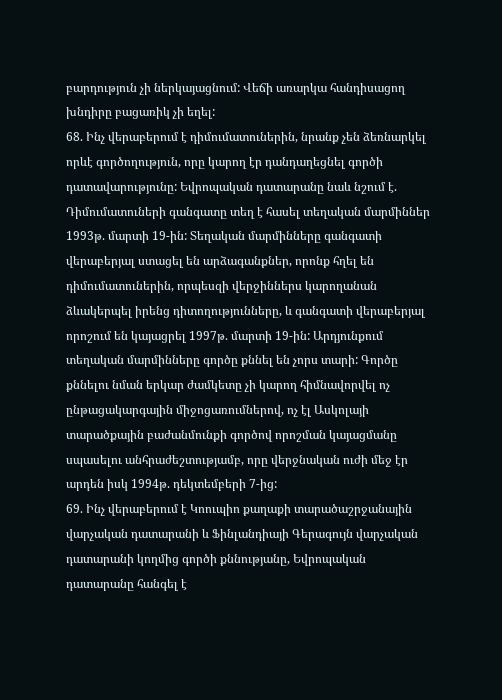բարդություն չի ներկայացնում: Վեճի առարկա հանդիսացող խնդիրը բացառիկ չի եղել:
68. Ինչ վերաբերում է դիմումատուներին, նրանք չեն ձեռնարկել որևէ գործողություն, որը կարող էր դանդաղեցնել գործի դատավարությունը: Եվրոպական դատարանը նաև նշում է. Դիմումատուների գանգատը տեղ է հասել տեղական մարմիններ 1993թ. մարտի 19-ին: Տեղական մարմինները գանգատի վերաբերյալ ստացել են արձագանքներ, որոնք հղել են դիմումատուներին, որպեսզի վերջիններս կարողանան ձևակերպել իրենց դիտողությունները, և գանգատի վերաբերյալ որոշում են կայացրել 1997թ. մարտի 19-ին: Արդյունքում տեղական մարմինները գործը քննել են չորս տարի: Գործը քննելու նման երկար ժամկետը չի կարող հիմնավորվել ոչ ընթացակարգային միջոցառումներով, ոչ էլ Ասկոլայի տարածքային բաժանմունքի գործով որոշման կայացմանը սպասելու անհրաժեշտությամբ, որը վերջնական ուժի մեջ էր արդեն իսկ 1994թ. դեկտեմբերի 7-ից:
69. Ինչ վերաբերում է Կոուպիո քաղաքի տարածաշրջանային վարչական դատարանի և Ֆինլանդիայի Գերագույն վարչական դատարանի կողմից գործի քննությանը, Եվրոպական դատարանը հանգել է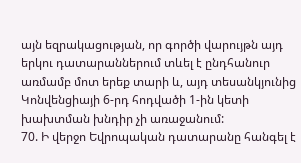այն եզրակացության, որ գործի վարույթն այդ երկու դատարաններում տևել է ընդհանուր առմամբ մոտ երեք տարի և, այդ տեսանկյունից Կոնվենցիայի 6-րդ հոդվածի 1-ին կետի խախտման խնդիր չի առաջանում:
70. Ի վերջո Եվրոպական դատարանը հանգել է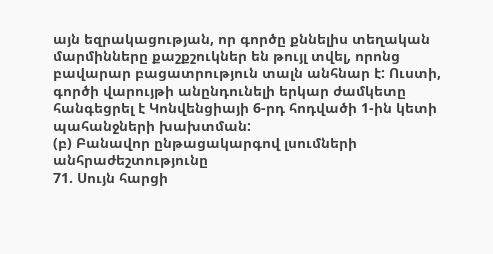այն եզրակացության, որ գործը քննելիս տեղական մարմինները քաշքշուկներ են թույլ տվել, որոնց բավարար բացատրություն տալն անհնար է: Ուստի, գործի վարույթի անընդունելի երկար ժամկետը հանգեցրել է Կոնվենցիայի 6-րդ հոդվածի 1-ին կետի պահանջների խախտման:
(բ) Բանավոր ընթացակարգով լսումների անհրաժեշտությունը
71. Սույն հարցի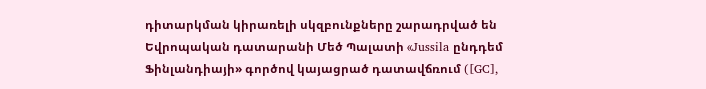դիտարկման կիրառելի սկզբունքները շարադրված են Եվրոպական դատարանի Մեծ Պալատի «Jussila ընդդեմ Ֆինլանդիայի» գործով կայացրած դատավճռում ([GC],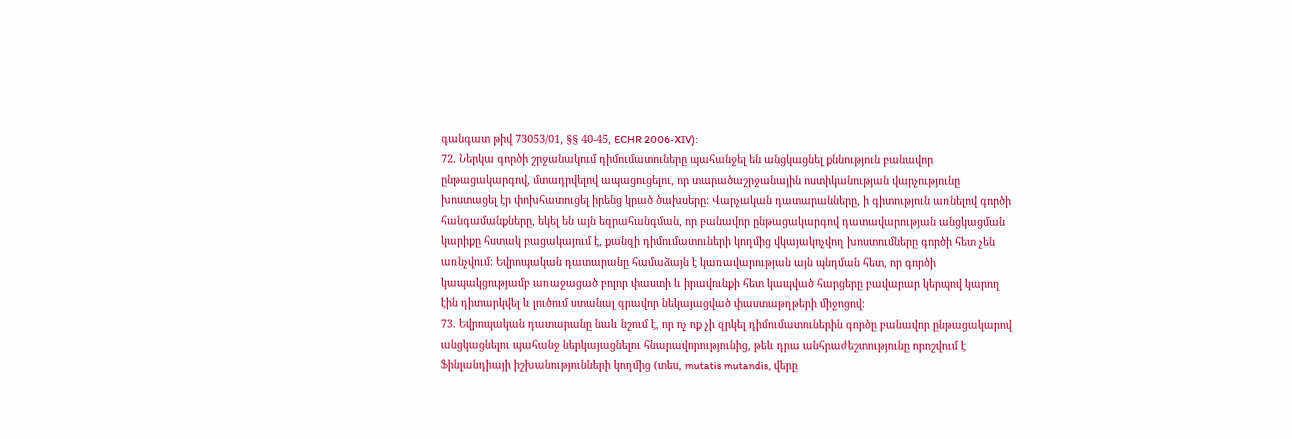գանգատ թիվ 73053/01, §§ 40-45, ECHR 2006‑XIV):
72. Ներկա գործի շրջանակում դիմումատուները պահանջել են անցկացնել քննություն բանավոր ընթացակարգով, մտադրվելով ապացուցելու, որ տարածաշրջանային ոստիկանության վարչությունը խոստացել էր փոխհատուցել իրենց կրած ծախսերը: Վարչական դատարանները, ի գիտություն առնելով գործի հանգամանքները, եկել են այն եզրահանգման, որ բանավոր ընթացակարգով դատավարության անցկացման կարիքը հստակ բացակայում է, քանզի դիմումատուների կողմից վկայակոչվող խոստումները գործի հետ չեն առնչվում: Եվրոպական դատարանը համաձայն է կառավարության այն պնդման հետ, որ գործի կապակցությամբ առաջացած բոլոր փաստի և իրավունքի հետ կապված հարցերը բավարար կերպով կարող էին դիտարկվել և լուծում ստանալ գրավոր նեկայացված փաստաթղթերի միջոցով:
73. Եվրոպական դատարանը նաև նշում է, որ ոչ ոք չի զրկել դիմումատուներին գործը բանավոր ընթացակարով անցկացնելու պահանջ ներկայացնելու հնարավորությունից, թեև դրա անհրաժեշտությունը որոշվում է Ֆինլանդիայի իշխանությունների կողմից (տես, mutatis mutandis, վերը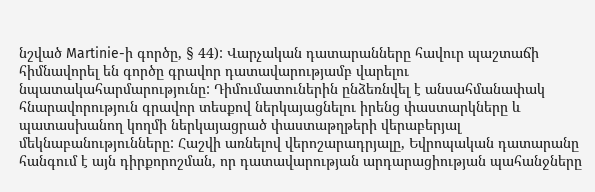նշված Martinie-ի գործը, § 44): Վարչական դատարանները հավուր պաշտաճի հիմնավորել են գործը գրավոր դատավարությամբ վարելու նպատակահարմարությունը: Դիմումատուներին ընձեռնվել է անսահմանափակ հնարավորություն գրավոր տեսքով ներկայացնելու իրենց փաստարկները և պատասխանող կողմի ներկայացրած փաստաթղթերի վերաբերյալ մեկնաբանությունները: Հաշվի առնելով վերոշարադրյալը, Եվրոպական դատարանը հանգում է այն դիրքորոշման, որ դատավարության արդարացիության պահանջները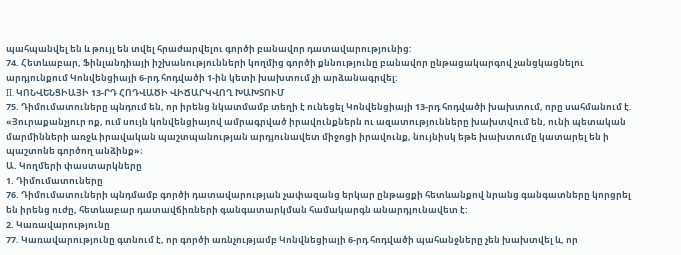պահպանվել են և թույլ են տվել հրաժարվելու գործի բանավոր դատավարությունից:
74. Հետևաբար, Ֆինլանդիայի իշխանությունների կողմից գործի քննությունը բանավոր ընթացակարգով չանցկացնելու արդյունքում Կոնվենցիայի 6-րդ հոդվածի 1-ին կետի խախտում չի արձանագրվել:
II. ԿՈՆՎԵՆՑԻԱՅԻ 13-ՐԴ ՀՈԴՎԱԾԻ ՎԻՃԱՐԿՎՈՂ ԽԱԽՏՈՒՄ
75. Դիմումատուները պնդում են, որ իրենց նկատմամբ տեղի է ունեցել Կոնվենցիայի 13-րդ հոդվածի խախտում, որը սահմանում է.
«Յուրաքանչյուր ոք, ում սույն կոնվենցիայով ամրագրված իրավունքներն ու ազատությունները խախտվում են, ունի պետական մարմինների առջև իրավական պաշտպանության արդյունավետ միջոցի իրավունք, նույնիսկ եթե խախտումը կատարել են ի պաշտոնե գործող անձինք»։
Ա. Կողմերի փաստարկները
1. Դիմումատուները
76. Դիմումատուների պնդմամբ գործի դատավարության չափազանց երկար ընթացքի հետևանքով նրանց գանգատները կորցրել են իրենց ուժը, հետևաբար դատավճիռների գանգատարկման համակարգն անարդյունավետ է:
2. Կառավարությունը
77. Կառավարությունը գտնում է, որ գործի առնչությամբ Կոնվնեցիայի 6-րդ հոդվածի պահանջները չեն խախտվել և, որ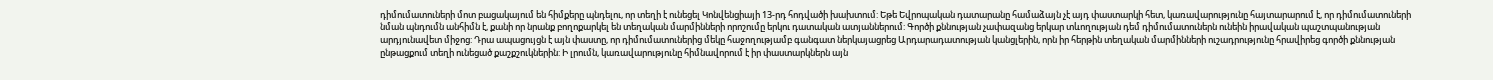դիմումատուների մոտ բացակայում են հիմքերը պնդելու, որ տեղի է ունեցել Կոնվենցիայի 13-րդ հոդվածի խախտում: Եթե Եվրոպական դատարանը համաձայն չէ այդ փաստարկի հետ, կառավարությունը հայտարարում է, որ դիմումատուների նման պնդումն անհիմն է, քանի որ նրանք բողոքարկել են տեղական մարմինների որոշումը երկու դատական ատյաններում: Գործի քննության չափազանց երկար տևողության դեմ դիմումատուներն ունեին իրավական պաշտպանության արդյունավետ միջոց: Դրա ապացույցն է այն փաստը, որ դիմումատուներից մեկը հաջողությամբ գանգատ ներկայացրեց Արդարադատության կանցլերին, որն իր հերթին տեղական մարմինների ուշադրությունը հրավիրեց գործի քննության ընթացքում տեղի ունեցած քաշքշուկներին: Ի լրումն, կառավարությունը հիմնավորում է իր փաստարկներն այն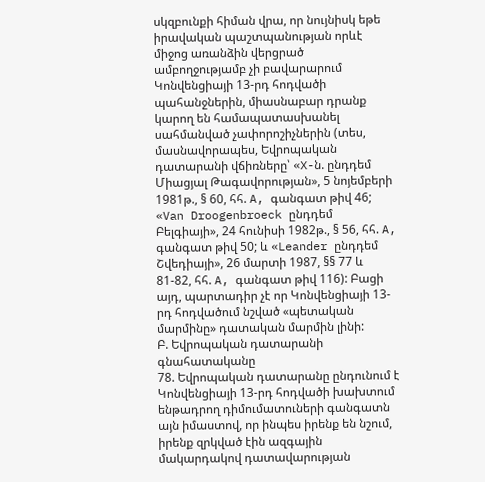սկզբունքի հիման վրա, որ նույնիսկ եթե իրավական պաշտպանության որևէ միջոց առանձին վերցրած ամբողջությամբ չի բավարարում Կոնվենցիայի 13-րդ հոդվածի պահանջներին, միասնաբար դրանք կարող են համապատասխանել սահմանված չափորոշիչներին (տես, մասնավորապես, Եվրոպական դատարանի վճիռները՝ «X-ն. ընդդեմ Միացյալ Թագավորության», 5 նոյեմբերի 1981թ., § 60, հհ. A, գանգատ թիվ 46; «Van Droogenbroeck ընդդեմ Բելգիայի», 24 հունիսի 1982թ., § 56, հհ. A, գանգատ թիվ 50; և «Leander ընդդեմ Շվեդիայի», 26 մարտի 1987, §§ 77 և 81-82, հհ. A, գանգատ թիվ 116): Բացի այդ, պարտադիր չէ որ Կոնվենցիայի 13-րդ հոդվածում նշված «պետական մարմինը» դատական մարմին լինի:
Բ. Եվրոպական դատարանի գնահատականը
78. Եվրոպական դատարանը ընդունում է Կոնվենցիայի 13-րդ հոդվածի խախտում ենթադրող դիմումատուների գանգատն այն իմաստով, որ ինպես իրենք են նշում, իրենք զրկված էին ազգային մակարդակով դատավարության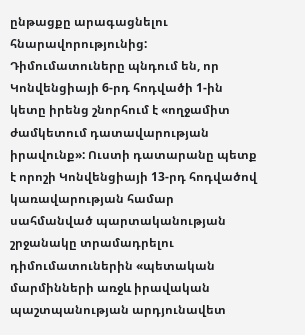ընթացքը արագացնելու հնարավորությունից: Դիմումատուները պնդում են, որ Կոնվենցիայի 6-րդ հոդվածի 1-ին կետը իրենց շնորհում է «ողջամիտ ժամկետում դատավարության իրավունք»: Ուստի դատարանը պետք է որոշի Կոնվենցիայի 13-րդ հոդվածով կառավարության համար սահմանված պարտականության շրջանակը տրամադրելու դիմումատուներին «պետական մարմինների առջև իրավական պաշտպանության արդյունավետ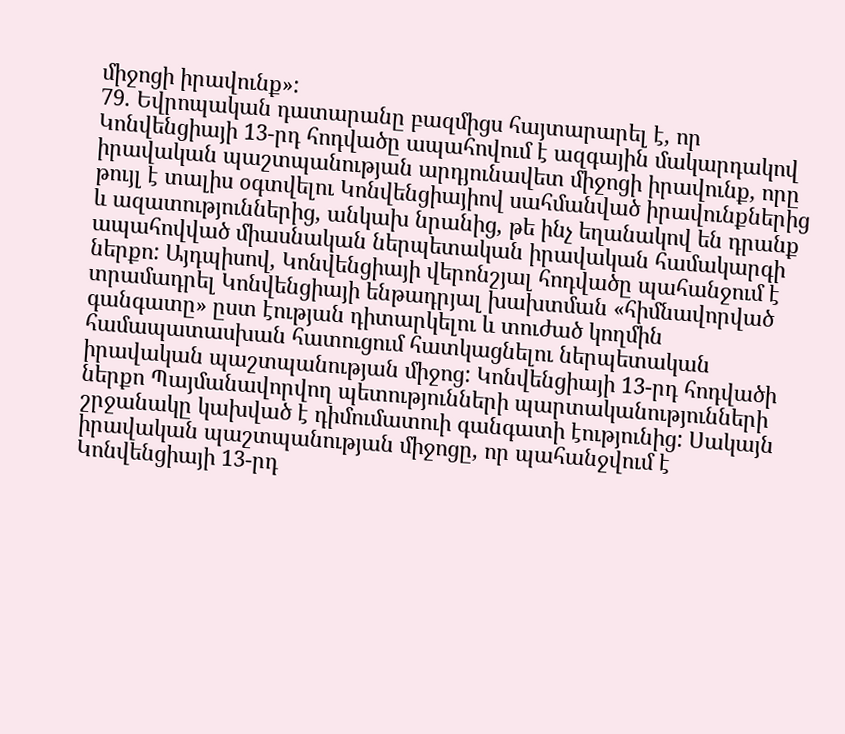միջոցի իրավունք»:
79. Եվրոպական դատարանը բազմիցս հայտարարել է, որ Կոնվենցիայի 13-րդ հոդվածը ապահովում է ազգային մակարդակով իրավական պաշտպանության արդյունավետ միջոցի իրավունք, որը թույլ է տալիս օգտվելու Կոնվենցիայիով սահմանված իրավունքներից և ազատություններից, անկախ նրանից, թե ինչ եղանակով են դրանք ապահովված միասնական ներպետական իրավական համակարգի ներքո: Այդպիսով, Կոնվենցիայի վերոնշյալ հոդվածը պահանջում է տրամադրել Կոնվենցիայի ենթադրյալ խախտման «հիմնավորված գանգատը» ըստ էության դիտարկելու և տուժած կողմին համապատասխան հատուցում հատկացնելու ներպետական իրավական պաշտպանության միջոց: Կոնվենցիայի 13-րդ հոդվածի ներքո Պայմանավորվող պետությունների պարտականությունների շրջանակը կախված է դիմումատուի գանգատի էությունից: Սակայն իրավական պաշտպանության միջոցը, որ պահանջվում է Կոնվենցիայի 13-րդ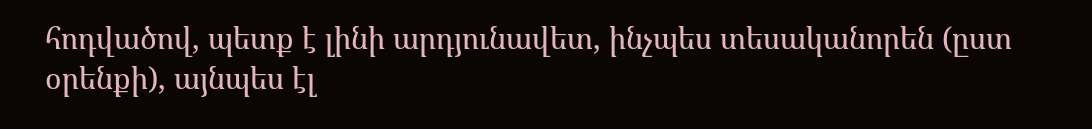հոդվածով, պետք է լինի արդյունավետ, ինչպես տեսականորեն (ըստ օրենքի), այնպես էլ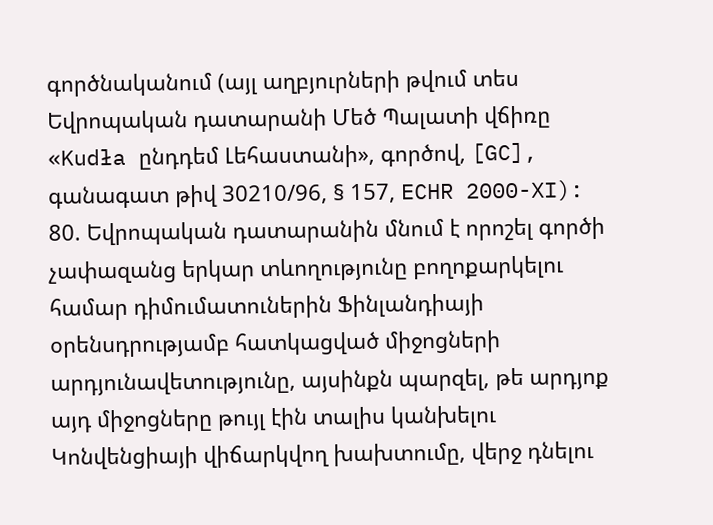գործնականում (այլ աղբյուրների թվում տես Եվրոպական դատարանի Մեծ Պալատի վճիռը «Kudła ընդդեմ Լեհաստանի», գործով, [GC], գանագատ թիվ 30210/96, § 157, ECHR 2000-XI):
80. Եվրոպական դատարանին մնում է որոշել գործի չափազանց երկար տևողությունը բողոքարկելու համար դիմումատուներին Ֆինլանդիայի օրենսդրությամբ հատկացված միջոցների արդյունավետությունը, այսինքն պարզել, թե արդյոք այդ միջոցները թույլ էին տալիս կանխելու Կոնվենցիայի վիճարկվող խախտումը, վերջ դնելու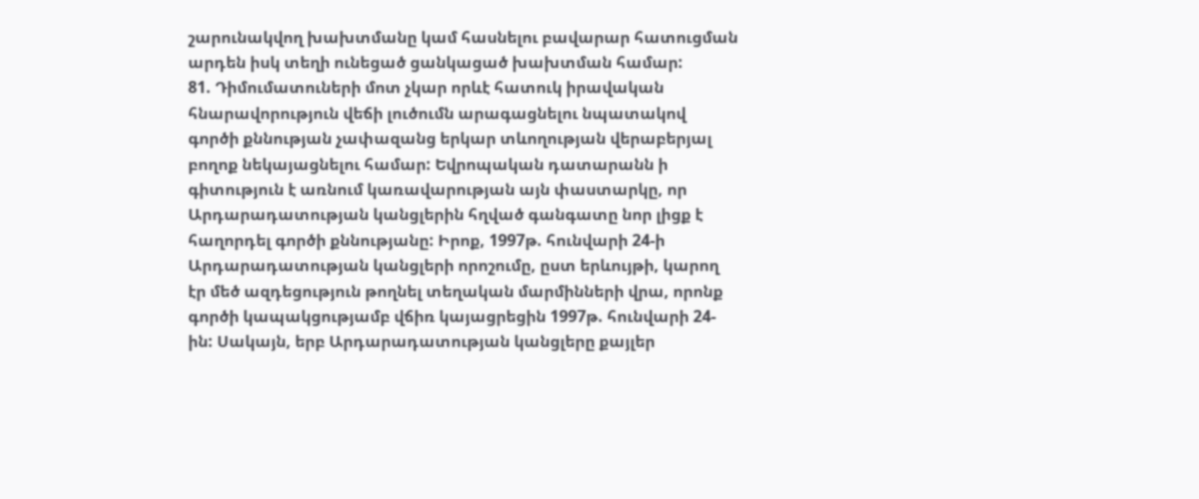շարունակվող խախտմանը կամ հասնելու բավարար հատուցման արդեն իսկ տեղի ունեցած ցանկացած խախտման համար:
81. Դիմումատուների մոտ չկար որևէ հատուկ իրավական հնարավորություն վեճի լուծումն արագացնելու նպատակով գործի քննության չափազանց երկար տևողության վերաբերյալ բողոք նեկայացնելու համար: Եվրոպական դատարանն ի գիտություն է առնում կառավարության այն փաստարկը, որ Արդարադատության կանցլերին հղված գանգատը նոր լիցք է հաղորդել գործի քննությանը: Իրոք, 1997թ. հունվարի 24-ի Արդարադատության կանցլերի որոշումը, ըստ երևույթի, կարող էր մեծ ազդեցություն թողնել տեղական մարմինների վրա, որոնք գործի կապակցությամբ վճիռ կայացրեցին 1997թ. հունվարի 24-ին: Սակայն, երբ Արդարադատության կանցլերը քայլեր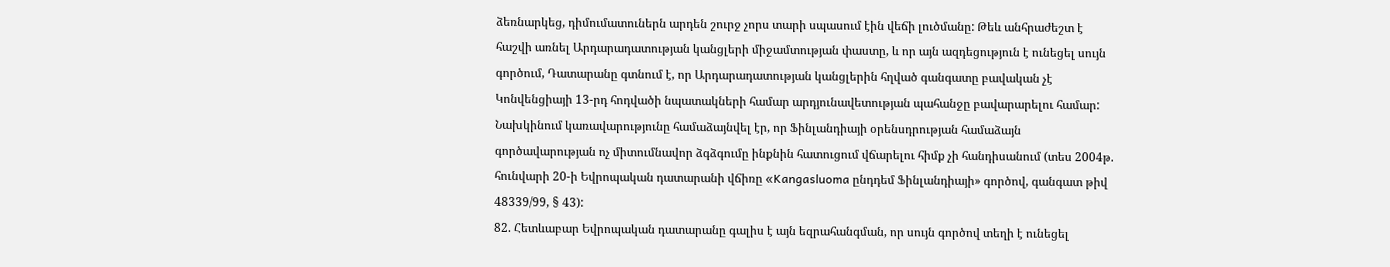ձեռնարկեց, դիմումատուներն արդեն շուրջ չորս տարի սպասում էին վեճի լուծմանը: Թեև անհրաժեշտ է հաշվի առնել Արդարադատության կանցլերի միջամտության փաստը, և որ այն ազդեցություն է ունեցել սույն գործում, Դատարանը գտնում է, որ Արդարադատության կանցլերին հղված գանգատը բավական չէ Կոնվենցիայի 13-րդ հոդվածի նպատակների համար արդյունավետության պահանջը բավարարելու համար: Նախկինում կառավարությունը համաձայնվել էր, որ Ֆինլանդիայի օրենսդրության համաձայն գործավարության ոչ միտումնավոր ձգձգումը ինքնին հատուցում վճարելու հիմք չի հանդիսանում (տես 2004թ. հունվարի 20-ի Եվրոպական դատարանի վճիռը «Kangasluoma ընդդեմ Ֆինլանդիայի» գործով, գանգատ թիվ 48339/99, § 43):
82. Հետևաբար Եվրոպական դատարանը գալիս է այն եզրահանգման, որ սույն գործով տեղի է ունեցել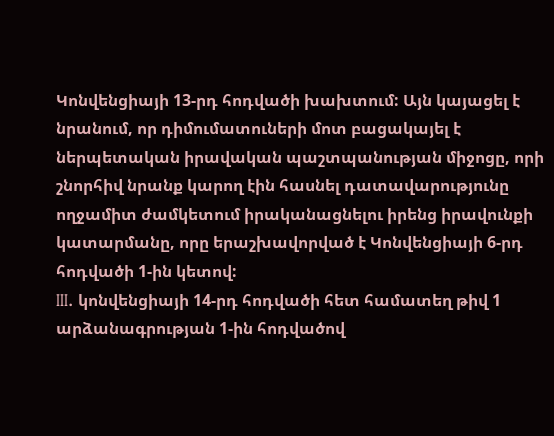Կոնվենցիայի 13-րդ հոդվածի խախտում: Այն կայացել է նրանում, որ դիմումատուների մոտ բացակայել է ներպետական իրավական պաշտպանության միջոցը, որի շնորհիվ նրանք կարող էին հասնել դատավարությունը ողջամիտ ժամկետում իրականացնելու իրենց իրավունքի կատարմանը, որը երաշխավորված է Կոնվենցիայի 6-րդ հոդվածի 1-ին կետով:
III. կոնվենցիայի 14-րդ հոդվածի հետ համատեղ թիվ 1 արձանագրության 1-ին հոդվածով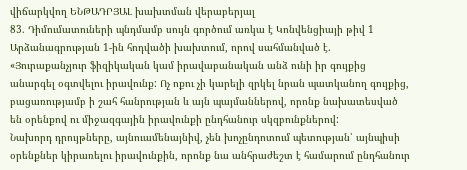վիճարկվող ԵՆԹԱԴՐՅԱԼ խախտման վերաբերյալ
83. Դիմումատուների պնդմամբ սույն գործում առկա է Կոնվենցիայի թիվ 1 Արձանագրության 1-ին հոդվածի խախտում, որով սահմանված է.
«Յուրաքանչյուր ֆիզիկական կամ իրավաբանական անձ ունի իր գույքից անարգել օգտվելու իրավունք: Ոչ ոքու չի կարելի զրկել նրան պատկանող գույքից, բացառությամբ ի շահ հանրության և այն պայմաններով, որոնք նախատեսված են օրենքով ու միջազգային իրավունքի ընդհանուր սկզբունքներով:
Նախորդ դրույթները, այնուամենայնիվ, չեն խոչընդոտում պետության՝ այնպիսի օրենքներ կիրառելու իրավունքին, որոնք նա անհրաժեշտ է համարում ընդհանուր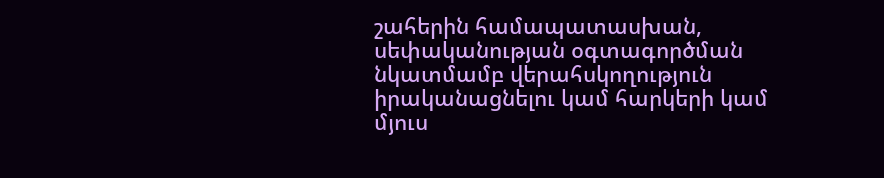շահերին համապատասխան, սեփականության օգտագործման նկատմամբ վերահսկողություն իրականացնելու կամ հարկերի կամ մյուս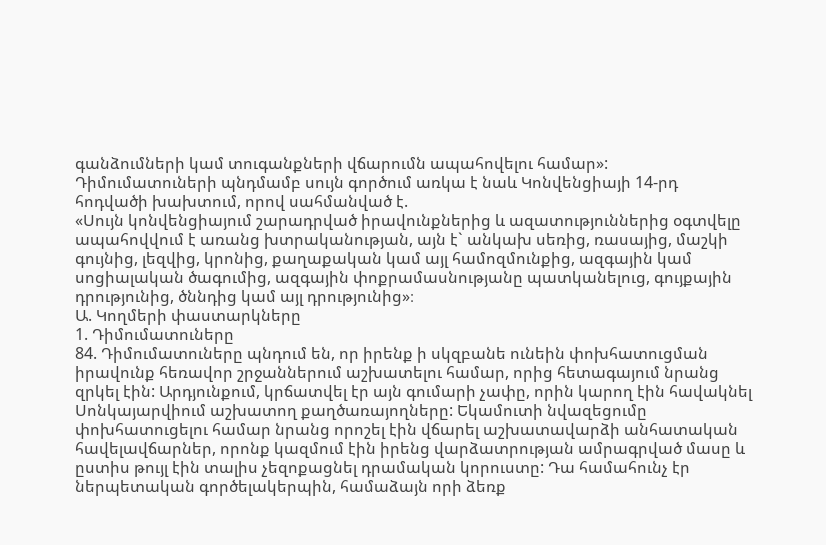գանձումների կամ տուգանքների վճարումն ապահովելու համար»:
Դիմումատուների պնդմամբ սույն գործում առկա է նաև Կոնվենցիայի 14-րդ հոդվածի խախտում, որով սահմանված է.
«Սույն կոնվենցիայում շարադրված իրավունքներից և ազատություններից օգտվելը ապահովվում է առանց խտրականության, այն է` անկախ սեռից, ռասայից, մաշկի գույնից, լեզվից, կրոնից, քաղաքական կամ այլ համոզմունքից, ազգային կամ սոցիալական ծագումից, ազգային փոքրամասնությանը պատկանելուց, գույքային դրությունից, ծննդից կամ այլ դրությունից»։
Ա. Կողմերի փաստարկները
1. Դիմումատուները
84. Դիմումատուները պնդում են, որ իրենք ի սկզբանե ունեին փոխհատուցման իրավունք հեռավոր շրջաններում աշխատելու համար, որից հետագայում նրանց զրկել էին: Արդյունքում, կրճատվել էր այն գումարի չափը, որին կարող էին հավակնել Սոնկայարվիում աշխատող քաղծառայողները: Եկամուտի նվազեցումը փոխհատուցելու համար նրանց որոշել էին վճարել աշխատավարձի անհատական հավելավճարներ, որոնք կազմում էին իրենց վարձատրության ամրագրված մասը և ըստիս թույլ էին տալիս չեզոքացնել դրամական կորուստը: Դա համահունչ էր ներպետական գործելակերպին, համաձայն որի ձեռք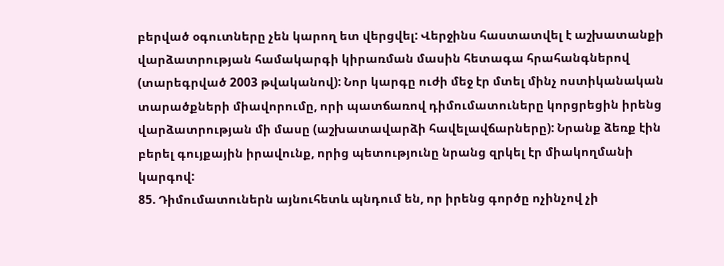բերված օգուտները չեն կարող ետ վերցվել: Վերջինս հաստատվել է աշխատանքի վարձատրության համակարգի կիրառման մասին հետագա հրահանգներով (տարեգրված 2003 թվականով): Նոր կարգը ուժի մեջ էր մտել մինչ ոստիկանական տարածքների միավորումը, որի պատճառով դիմումատուները կորցրեցին իրենց վարձատրության մի մասը (աշխատավարձի հավելավճարները): Նրանք ձեռք էին բերել գույքային իրավունք, որից պետությունը նրանց զրկել էր միակողմանի կարգով:
85. Դիմումատուներն այնուհետև պնդում են, որ իրենց գործը ոչինչով չի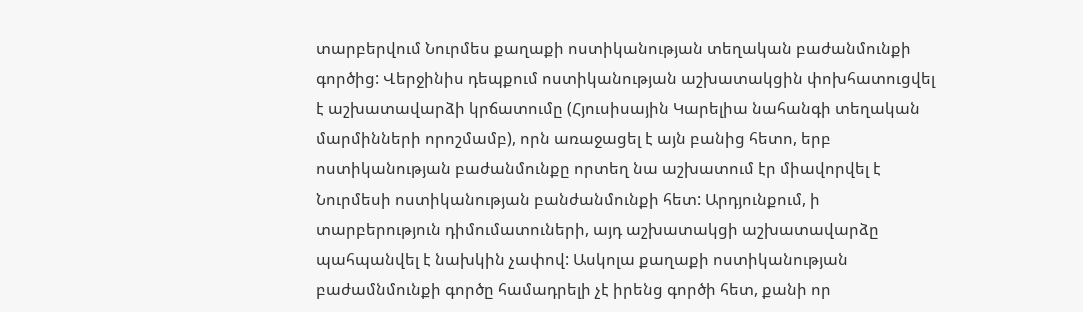տարբերվում Նուրմես քաղաքի ոստիկանության տեղական բաժանմունքի գործից: Վերջինիս դեպքում ոստիկանության աշխատակցին փոխհատուցվել է աշխատավարձի կրճատումը (Հյուսիսային Կարելիա նահանգի տեղական մարմինների որոշմամբ), որն առաջացել է այն բանից հետո, երբ ոստիկանության բաժանմունքը որտեղ նա աշխատում էր միավորվել է Նուրմեսի ոստիկանության բանժանմունքի հետ: Արդյունքում, ի տարբերություն դիմումատուների, այդ աշխատակցի աշխատավարձը պահպանվել է նախկին չափով: Ասկոլա քաղաքի ոստիկանության բաժամնմունքի գործը համադրելի չէ իրենց գործի հետ, քանի որ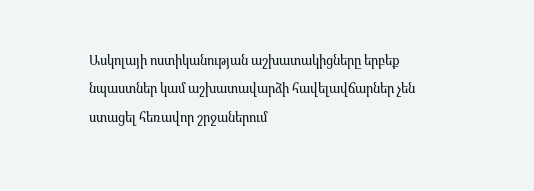Ասկոլայի ոստիկանության աշխատակիցները երբեք նպաստներ կամ աշխատավարձի հավելավճարներ չեն ստացել հեռավոր շրջաներում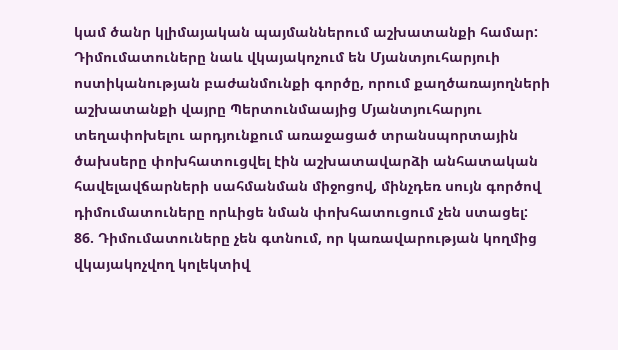կամ ծանր կլիմայական պայմաններում աշխատանքի համար: Դիմումատուները նաև վկայակոչում են Մյանտյուհարյուի ոստիկանության բաժանմունքի գործը, որում քաղծառայողների աշխատանքի վայրը Պերտունմաայից Մյանտյուհարյու տեղափոխելու արդյունքում առաջացած տրանսպորտային ծախսերը փոխհատուցվել էին աշխատավարձի անհատական հավելավճարների սահմանման միջոցով, մինչդեռ սույն գործով դիմումատուները որևիցե նման փոխհատուցում չեն ստացել:
86. Դիմումատուները չեն գտնում, որ կառավարության կողմից վկայակոչվող կոլեկտիվ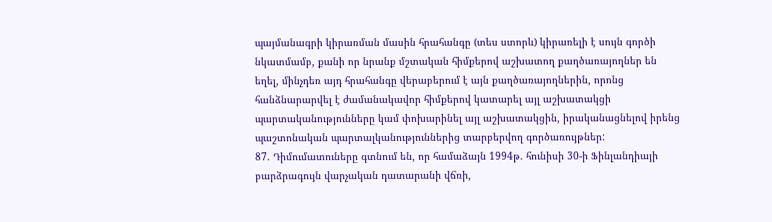պայմանագրի կիրառման մասին հրահանգը (տես ստորև) կիրառելի է սույն գործի նկատմամբ, քանի որ նրանք մշտական հիմքերով աշխատող քաղծառայողներ են եղել, մինչդեռ այդ հրահանգը վերաբերում է այն քաղծառայողներին, որոնց հանձնարարվել է ժամանակավոր հիմքերով կատարել այլ աշխատակցի պարտականությունները կամ փոխարինել այլ աշխատակցին, իրականացնելով իրենց պաշտոնական պարտալկանություններից տարբերվող գործառույթներ:
87. Դիմումատուները գտնում են, որ համաձայն 1994թ. հունիսի 30-ի Ֆինլանդիայի բարձրագույն վարչական դատարանի վճռի,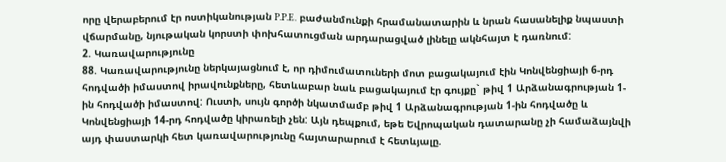որը վերաբերում էր ոստիկանության P.P.E. բաժանմունքի հրամանատարին և նրան հասանելիք նպաստի վճարմանը, նյութական կորստի փոխհատուցման արդարացված լինելը ակնհայտ է դառնում:
2. Կառավարությունը
88. Կառավարությունը ներկայացնում է, որ դիմումատուների մոտ բացակայում էին Կոնվենցիայի 6-րդ հոդվածի իմաստով իրավունքները, հետևաբար նաև բացակայում էր գույքը` թիվ 1 Արձանագրության 1-ին հոդվածի իմաստով: Ուստի, սույն գործի նկատմամբ թիվ 1 Արձանագրության 1-ին հոդվածը և Կոնվենցիայի 14-րդ հոդվածը կիրառելի չեն: Այն դեպքում, եթե Եվրոպական դատարանը չի համաձայնվի այդ փաստարկի հետ կառավարությունը հայտարարում է հետևյալը.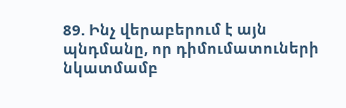89. Ինչ վերաբերում է այն պնդմանը, որ դիմումատուների նկատմամբ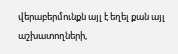վերաբերմունքն այլ է եղել քան այլ աշխատողների,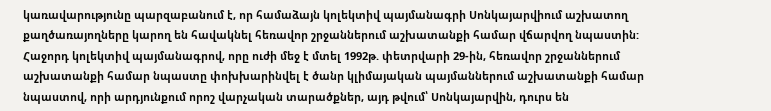կառավարությունը պարզաբանում է, որ համաձայն կոլեկտիվ պայմանագրի Սոնկայարվիում աշխատող քաղծառայողները կարող են հավակնել հեռավոր շրջաններում աշխատանքի համար վճարվող նպաստին: Հաջորդ կոլեկտիվ պայմանագրով, որը ուժի մեջ է մտել 1992թ. փետրվարի 29-ին, հեռավոր շրջաններում աշխատանքի համար նպաստը փոխխարինվել է ծանր կլիմայական պայմաններում աշխատանքի համար նպաստով, որի արդյունքում որոշ վարչական տարածքներ, այդ թվում՝ Սոնկայարվին, դուրս են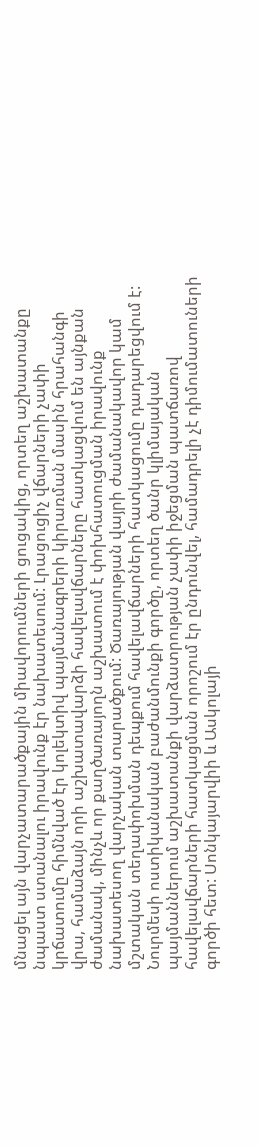մնացել այն վարչատարածքային միավորումների ցուցակից, որտեղ աշխատանքը նպաստ ստանալու իրավունք էր նախատեսում: Լրացուցիչ վճարների չափի կրճատումը հիմնված էր կոլեկտիվ պայմանագրերի կիրառման մասին հրահանգի վրա, համաձայն որի աշխատավարձի հավելավճարները հատկացվում են այնքան ժամանակ, մինչև որ քաղծառայողն աշխատում է փոխհատուցման իրավունք նախատեսող վարչական տարածքում: Ծառայության վայրի ժամանակավոր կամ մշտական տեղափոխման դեպքում հավելավճարների հատկացումը դադարեցվում է: Նուրմեսի ոստիկանական բաժանմունքի գործը, որտեղ ծանր կլիմայական պայմաններում աշխատանքի վարձատրության չափի իջեցման պատճառով հավելավճարների հատկացման որոշում էր ընդունվել, համադրելի չէ դիմումատուների գործի հետ: Սոնկայարվիի և Ասկոլայի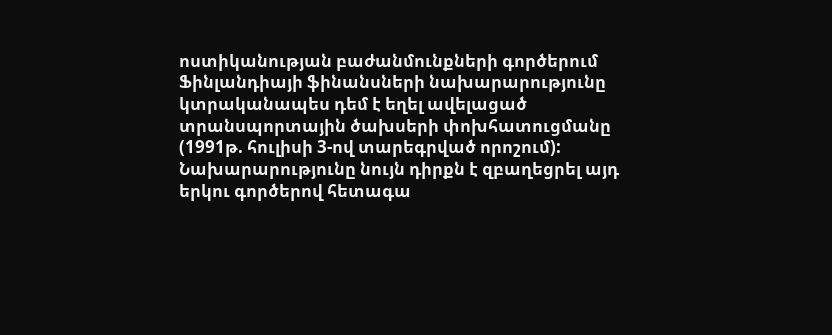ոստիկանության բաժանմունքների գործերում Ֆինլանդիայի ֆինանսների նախարարությունը կտրականապես դեմ է եղել ավելացած տրանսպորտային ծախսերի փոխհատուցմանը (1991թ. հուլիսի 3-ով տարեգրված որոշում): Նախարարությունը նույն դիրքն է զբաղեցրել այդ երկու գործերով հետագա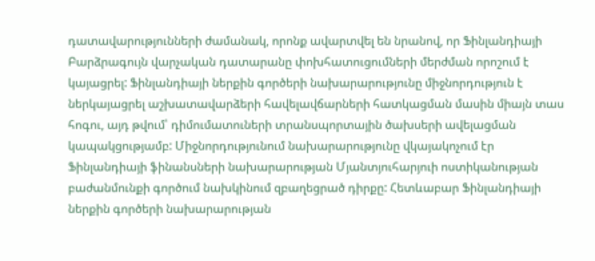դատավարությունների ժամանակ, որոնք ավարտվել են նրանով, որ Ֆինլանդիայի Բարձրագույն վարչական դատարանը փոխհատուցումների մերժման որոշում է կայացրել: Ֆինլանդիայի ներքին գործերի նախարարությունը միջնորդություն է ներկայացրել աշխատավարձերի հավելավճարների հատկացման մասին միայն տաս հոգու, այդ թվում՝ դիմումատուների տրանսպորտային ծախսերի ավելացման կապակցությամբ: Միջնորդությունում նախարարությունը վկայակոչում էր Ֆինլանդիայի ֆինանսների նախարարության Մյանտյուհարյուի ոստիկանության բաժանմունքի գործում նախկինում զբաղեցրած դիրքը: Հետևաբար Ֆինլանդիայի ներքին գործերի նախարարության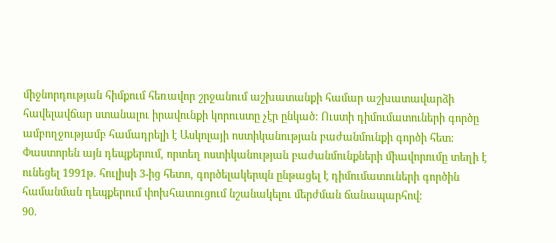միջնորդության հիմքում հեռավոր շրջանում աշխատանքի համար աշխատավարձի հավելավճար ստանալու իրավունքի կորուստը չէր ընկած: Ուստի դիմումատուների գործը ամբողջությամբ համադրելի է Ասկոլայի ոստիկանության բաժանմունքի գործի հետ: Փաստորեն այն դեպքերում, որտեղ ոստիկանության բաժանմունքների միավորումը տեղի է ունեցել 1991թ. հուլիսի 3-ից հետո, գործելակերպն ընթացել է դիմումատուների գործին համանման դեպքերում փոխհատուցում նշանակելու մերժման ճանապարհով:
90.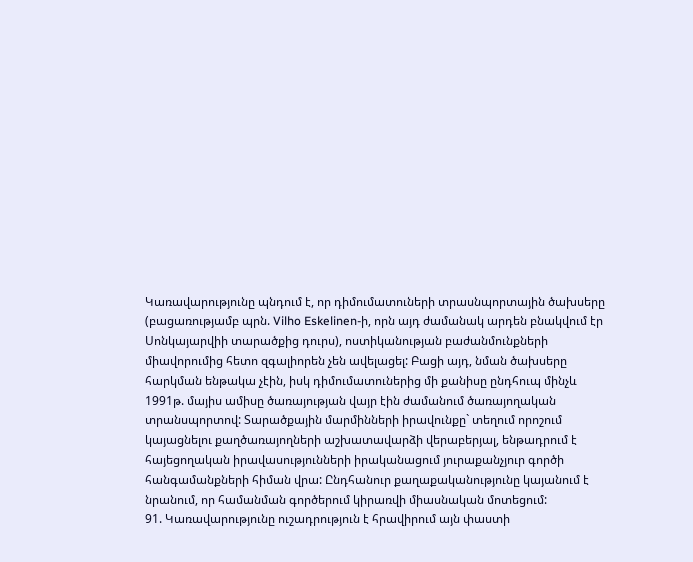Կառավարությունը պնդում է, որ դիմումատուների տրասնպորտային ծախսերը (բացառությամբ պրն. Vilho Eskelinen-ի, որն այդ ժամանակ արդեն բնակվում էր Սոնկայարվիի տարածքից դուրս), ոստիկանության բաժանմունքների միավորումից հետո զգալիորեն չեն ավելացել: Բացի այդ, նման ծախսերը հարկման ենթակա չէին, իսկ դիմումատուներից մի քանիսը ընդհուպ մինչև 1991թ. մայիս ամիսը ծառայության վայր էին ժամանում ծառայողական տրանսպորտով: Տարածքային մարմինների իրավունքը` տեղում որոշում կայացնելու քաղծառայողների աշխատավարձի վերաբերյալ, ենթադրում է հայեցողական իրավասությունների իրականացում յուրաքանչյուր գործի հանգամանքների հիման վրա: Ընդհանուր քաղաքականությունը կայանում է նրանում, որ համանման գործերում կիրառվի միասնական մոտեցում:
91. Կառավարությունը ուշադրություն է հրավիրում այն փաստի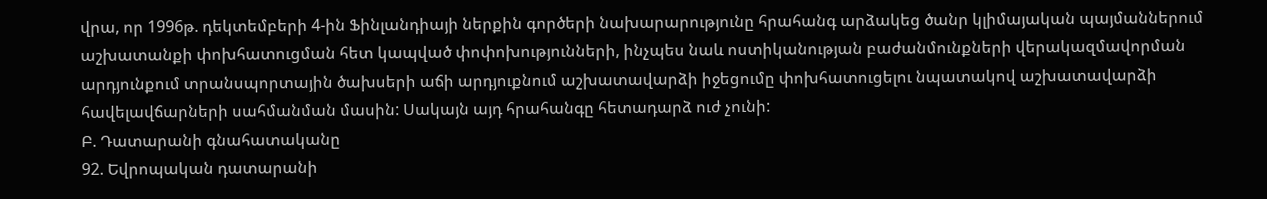վրա, որ 1996թ. դեկտեմբերի 4-ին Ֆինլանդիայի ներքին գործերի նախարարությունը հրահանգ արձակեց ծանր կլիմայական պայմաններում աշխատանքի փոխհատուցման հետ կապված փոփոխությունների, ինչպես նաև ոստիկանության բաժանմունքների վերակազմավորման արդյունքում տրանսպորտային ծախսերի աճի արդյուքնում աշխատավարձի իջեցումը փոխհատուցելու նպատակով աշխատավարձի հավելավճարների սահմանման մասին: Սակայն այդ հրահանգը հետադարձ ուժ չունի:
Բ. Դատարանի գնահատականը
92. Եվրոպական դատարանի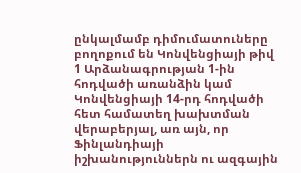ընկալմամբ դիմումատուները բողոքում են Կոնվենցիայի թիվ 1 Արձանագրության 1-ին հոդվածի առանձին կամ Կոնվենցիայի 14-րդ հոդվածի հետ համատեղ խախտման վերաբերյալ, առ այն, որ Ֆինլանդիայի իշխանություններն ու ազգային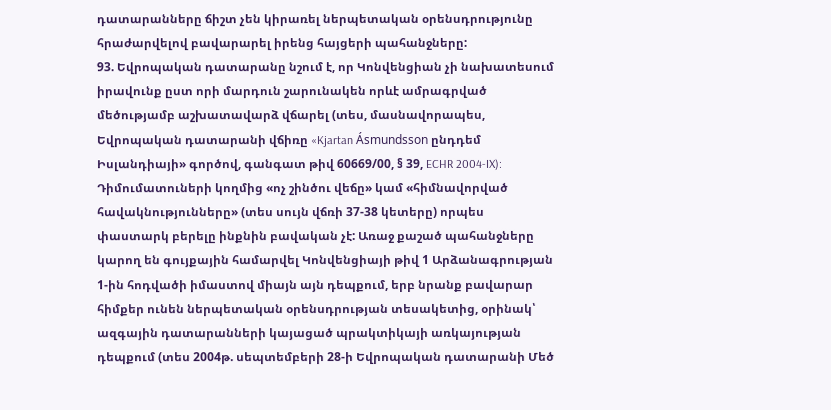դատարանները ճիշտ չեն կիրառել ներպետական օրենսդրությունը հրաժարվելով բավարարել իրենց հայցերի պահանջները:
93. Եվրոպական դատարանը նշում է, որ Կոնվենցիան չի նախատեսում իրավունք ըստ որի մարդուն շարունակեն որևէ ամրագրված մեծությամբ աշխատավարձ վճարել (տես, մասնավորապես, Եվրոպական դատարանի վճիռը «Kjartan Ásmundsson ընդդեմ Իսլանդիայի» գործով, գանգատ թիվ 60669/00, § 39, ECHR 2004‑IX): Դիմումատուների կողմից «ոչ շինծու վեճը» կամ «հիմնավորված հավակնությունները» (տես սույն վճռի 37-38 կետերը) որպես փաստարկ բերելը ինքնին բավական չէ: Առաջ քաշած պահանջները կարող են գույքային համարվել Կոնվենցիայի թիվ 1 Արձանագրության 1-ին հոդվածի իմաստով միայն այն դեպքում, երբ նրանք բավարար հիմքեր ունեն ներպետական օրենսդրության տեսակետից, օրինակ՝ ազգային դատարանների կայացած պրակտիկայի առկայության դեպքում (տես 2004թ. սեպտեմբերի 28-ի Եվրոպական դատարանի Մեծ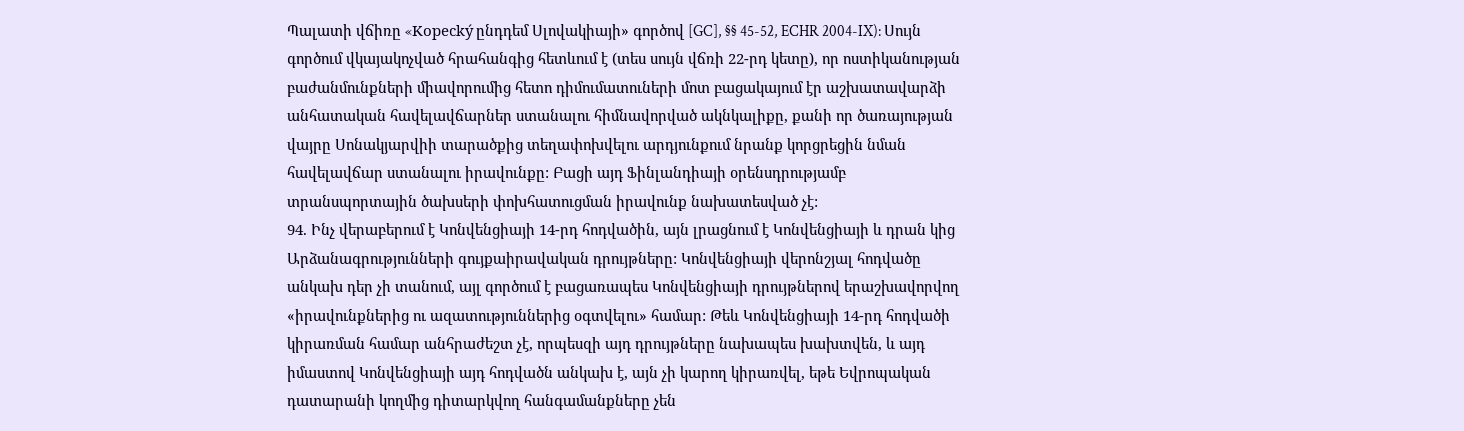Պալատի վճիռը «Kopecký ընդդեմ Սլովակիայի» գործով [GC], §§ 45-52, ECHR 2004-IX): Սույն գործում վկայակոչված հրահանգից հետևում է (տես սույն վճռի 22-րդ կետը), որ ոստիկանության բաժանմունքների միավորումից հետո դիմումատուների մոտ բացակայում էր աշխատավարձի անհատական հավելավճարներ ստանալու հիմնավորված ակնկալիքը, քանի որ ծառայության վայրը Սոնակյարվիի տարածքից տեղափոխվելու արդյունքում նրանք կորցրեցին նման հավելավճար ստանալու իրավունքը: Բացի այդ Ֆինլանդիայի օրենսդրությամբ տրանսպորտային ծախսերի փոխհատուցման իրավունք նախատեսված չէ:
94. Ինչ վերաբերում է Կոնվենցիայի 14-րդ հոդվածին, այն լրացնում է Կոնվենցիայի և դրան կից Արձանագրությունների գույքաիրավական դրույթները: Կոնվենցիայի վերոնշյալ հոդվածը անկախ դեր չի տանում, այլ գործում է բացառապես Կոնվենցիայի դրույթներով երաշխավորվող «իրավունքներից ու ազատություններից օգտվելու» համար: Թեև Կոնվենցիայի 14-րդ հոդվածի կիրառման համար անհրաժեշտ չէ, որպեսզի այդ դրույթները նախապես խախտվեն, և այդ իմաստով Կոնվենցիայի այդ հոդվածն անկախ է, այն չի կարող կիրառվել, եթե Եվրոպական դատարանի կողմից դիտարկվող հանգամանքները չեն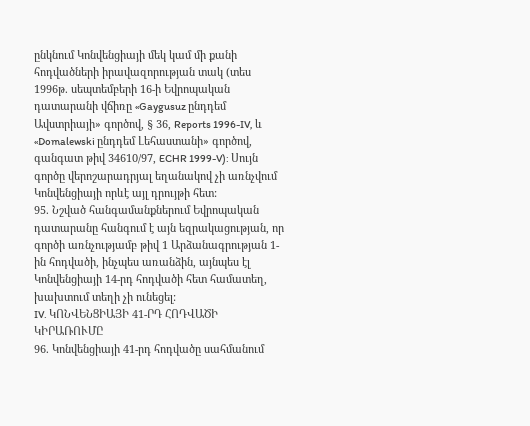ընկնում Կոնվենցիայի մեկ կամ մի քանի հոդվածների իրավազորության տակ (տես 1996թ. սեպտեմբերի 16-ի Եվրոպական դատարանի վճիռը «Gaygusuz ընդդեմ Ավստրիայի» գործով, § 36, Reports 1996-IV, և «Domalewski ընդդեմ Լեհաստանի» գործով, գանգատ թիվ 34610/97, ECHR 1999-V): Սույն գործը վերոշարադրյալ եղանակով չի առնչվում Կոնվենցիայի որևէ այլ դրույթի հետ:
95. Նշված հանգամանքներում Եվրոպական դատարանը հանգում է այն եզրակացության, որ գործի առնչությամբ թիվ 1 Արձանագրության 1-ին հոդվածի, ինչպես առանձին, այնպես էլ Կոնվենցիայի 14-րդ հոդվածի հետ համատեղ, խախտում տեղի չի ունեցել:
IV. ԿՈՆՎԵՆՑԻԱՅԻ 41-ՐԴ ՀՈԴՎԱԾԻ ԿԻՐԱՌՈՒՄԸ
96. Կոնվենցիայի 41-րդ հոդվածը սահմանում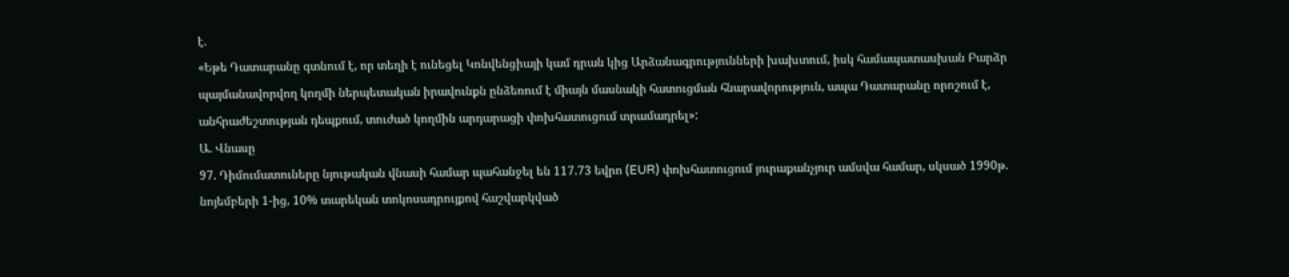է.
«Եթե Դատարանը գտնում է, որ տեղի է ունեցել Կոնվենցիայի կամ դրան կից Արձանագրությունների խախտում, իսկ համապատասխան Բարձր պայմանավորվող կողմի ներպետական իրավունքն ընձեռում է միայն մասնակի հատուցման հնարավորություն, ապա Դատարանը որոշում է, անհրաժեշտության դեպքում, տուժած կողմին արդարացի փոխհատուցում տրամադրել»:
Ա. Վնասը
97. Դիմումատուները նյութական վնասի համար պահանջել են 117.73 եվրո (EUR) փոխհատուցում յուրաքանչյուր ամսվա համար, սկսած 1990թ. նոյեմբերի 1-ից, 10% տարեկան տոկոսադրույքով հաշվարկված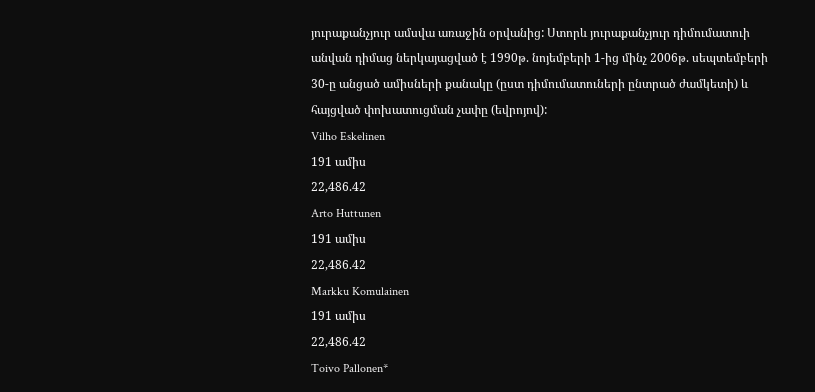յուրաքանչյուր ամսվա առաջին օրվանից: Ստորև յուրաքանչյուր դիմումատուի անվան դիմաց ներկայացված է 1990թ. նոյեմբերի 1-ից մինչ 2006թ. սեպտեմբերի 30-ը անցած ամիսների քանակը (ըստ դիմումատուների ընտրած ժամկետի) և հայցված փոխատուցման չափը (եվրոյով):
Vilho Eskelinen
191 ամիս
22,486.42
Arto Huttunen
191 ամիս
22,486.42
Markku Komulainen
191 ամիս
22,486.42
Toivo Pallonen*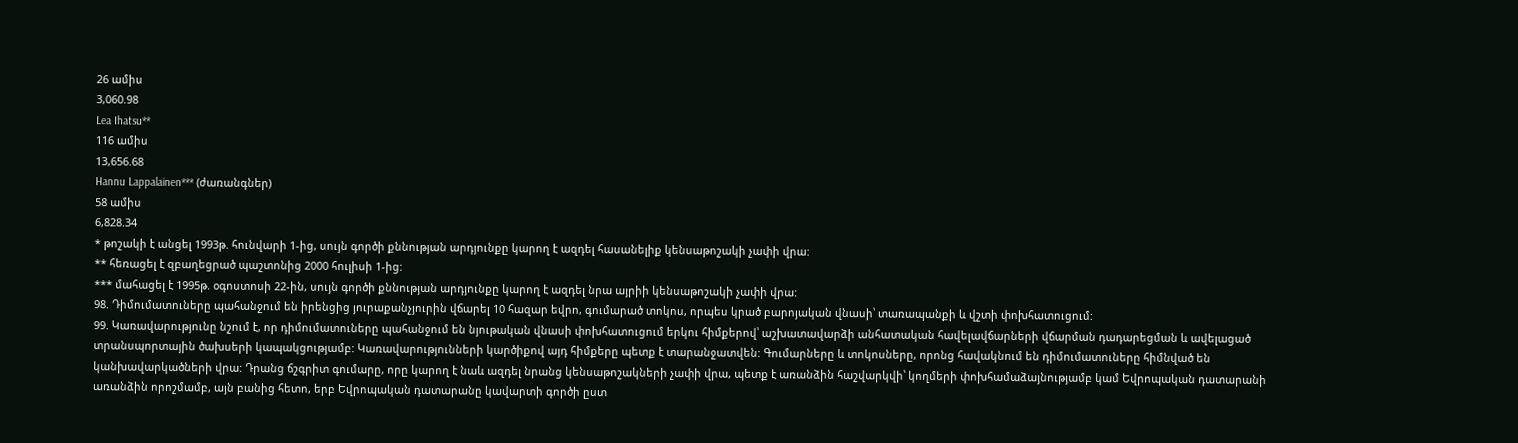26 ամիս
3,060.98
Lea Ihatsu**
116 ամիս
13,656.68
Hannu Lappalainen*** (ժառանգներ)
58 ամիս
6,828.34
* թոշակի է անցել 1993թ. հունվարի 1-ից, սույն գործի քննության արդյունքը կարող է ազդել հասանելիք կենսաթոշակի չափի վրա:
** հեռացել է զբաղեցրած պաշտոնից 2000 հուլիսի 1-ից:
*** մահացել է 1995թ. օգոստոսի 22-ին, սույն գործի քննության արդյունքը կարող է ազդել նրա այրիի կենսաթոշակի չափի վրա:
98. Դիմումատուները պահանջում են իրենցից յուրաքանչյուրին վճարել 10 հազար եվրո, գումարած տոկոս, որպես կրած բարոյական վնասի՝ տառապանքի և վշտի փոխհատուցում:
99. Կառավարությունը նշում է, որ դիմումատուները պահանջում են նյութական վնասի փոխհատուցում երկու հիմքերով՝ աշխատավարձի անհատական հավելավճարների վճարման դադարեցման և ավելացած տրանսպորտային ծախսերի կապակցությամբ: Կառավարությունների կարծիքով այդ հիմքերը պետք է տարանջատվեն: Գումարները և տոկոսները, որոնց հավակնում են դիմումատուները հիմնված են կանխավարկածների վրա: Դրանց ճշգրիտ գումարը, որը կարող է նաև ազդել նրանց կենսաթոշակների չափի վրա, պետք է առանձին հաշվարկվի՝ կողմերի փոխհամաձայնությամբ կամ Եվրոպական դատարանի առանձին որոշմամբ, այն բանից հետո, երբ Եվրոպական դատարանը կավարտի գործի ըստ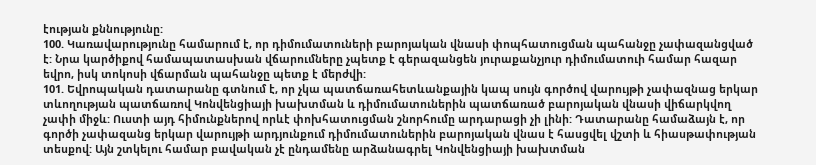էության քննությունը:
100. Կառավարությունը համարում է, որ դիմումատուների բարոյական վնասի փոպհատուցման պահանջը չափազանցված է: Նրա կարծիքով համապատասխան վճարումները չպետք է գերազանցեն յուրաքանչյուր դիմումատուի համար հազար եվրո, իսկ տոկոսի վճարման պահանջը պետք է մերժվի:
101. Եվրոպական դատարանը գտնում է, որ չկա պատճառահետևանքային կապ սույն գործով վարույթի չափազնաց երկար տևողության պատճառով Կոնվենցիայի խախտման և դիմումատուներին պատճառած բարոյական վնասի վիճարկվող չափի միջև: Ուստի այդ հիմունքներով որևէ փոխհատուցման շնորհումը արդարացի չի լինի: Դատարանը համաձայն է, որ գործի չափազանց երկար վարույթի արդյունքում դիմումատուներին բարոյական վնաս է հասցվել վշտի և հիասթափության տեսքով: Այն շտկելու համար բավական չէ ընդամենը արձանագրել Կոնվենցիայի խախտման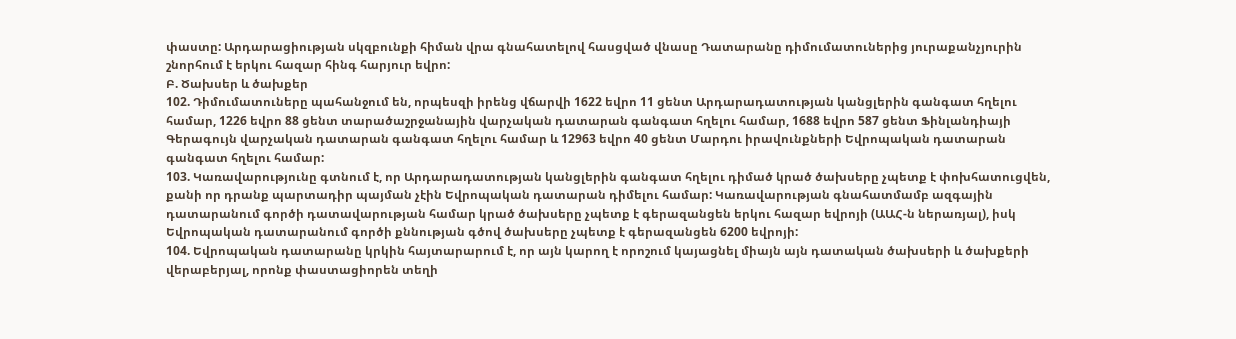փաստը: Արդարացիության սկզբունքի հիման վրա գնահատելով հասցված վնասը Դատարանը դիմումատուներից յուրաքանչյուրին շնորհում է երկու հազար հինգ հարյուր եվրո:
Բ. Ծախսեր և ծախքեր
102. Դիմումատուները պահանջում են, որպեսզի իրենց վճարվի 1622 եվրո 11 ցենտ Արդարադատության կանցլերին գանգատ հղելու համար, 1226 եվրո 88 ցենտ տարածաշրջանային վարչական դատարան գանգատ հղելու համար, 1688 եվրո 587 ցենտ Ֆինլանդիայի Գերագույն վարչական դատարան գանգատ հղելու համար և 12963 եվրո 40 ցենտ Մարդու իրավունքների Եվրոպական դատարան գանգատ հղելու համար:
103. Կառավարությունը գտնում է, որ Արդարադատության կանցլերին գանգատ հղելու դիմած կրած ծախսերը չպետք է փոխհատուցվեն, քանի որ դրանք պարտադիր պայման չէին Եվրոպական դատարան դիմելու համար: Կառավարության գնահատմամբ ազգային դատարանում գործի դատավարության համար կրած ծախսերը չպետք է գերազանցեն երկու հազար եվրոյի (ԱԱՀ-ն ներառյալ), իսկ Եվրոպական դատարանում գործի քննության գծով ծախսերը չպետք է գերազանցեն 6200 եվրոյի:
104. Եվրոպական դատարանը կրկին հայտարարում է, որ այն կարող է որոշում կայացնել միայն այն դատական ծախսերի և ծախքերի վերաբերյալ, որոնք փաստացիորեն տեղի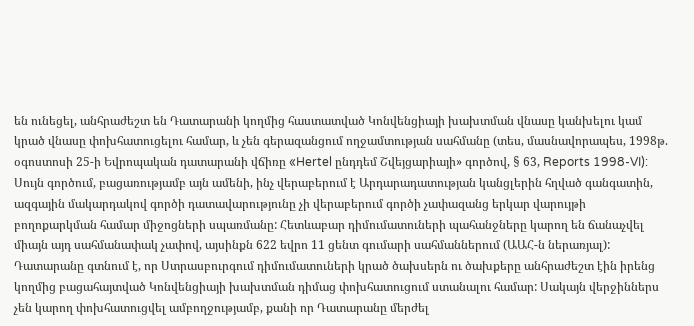են ունեցել, անհրաժեշտ են Դատարանի կողմից հաստատված Կոնվենցիայի խախտման վնասը կանխելու կամ կրած վնասը փոխհատուցելու համար, և չեն գերազանցում ողջամտության սահմանը (տես, մասնավորապես, 1998թ. օգոստոսի 25-ի Եվրոպական դատարանի վճիռը «Hertel ընդդեմ Շվեյցարիայի» գործով, § 63, Reports 1998-VI):
Սույն գործում, բացառությամբ այն ամենի, ինչ վերաբերում է Արդարադատության կանցլերին հղված գանգատին, ազգային մակարդակով գործի դատավարությունը չի վերաբերում գործի չափազանց երկար վարույթի բողոքարկման համար միջոցների սպառմանը: Հետևաբար դիմումատուների պահանջները կարող են ճանաչվել միայն այդ սահմանափակ չափով, այսինքն 622 եվրո 11 ցենտ գումարի սահմաններում (ԱԱՀ-ն ներառյալ):
Դատարանը գտնում է, որ Ստրասբուրգում դիմումատուների կրած ծախսերն ու ծախքերը անհրաժեշտ էին իրենց կողմից բացահայտված Կոնվենցիայի խախտման դիմաց փոխհատուցում ստանալու համար: Սակայն վերջիններս չեն կարող փոխհատուցվել ամբողջությամբ, քանի որ Դատարանը մերժել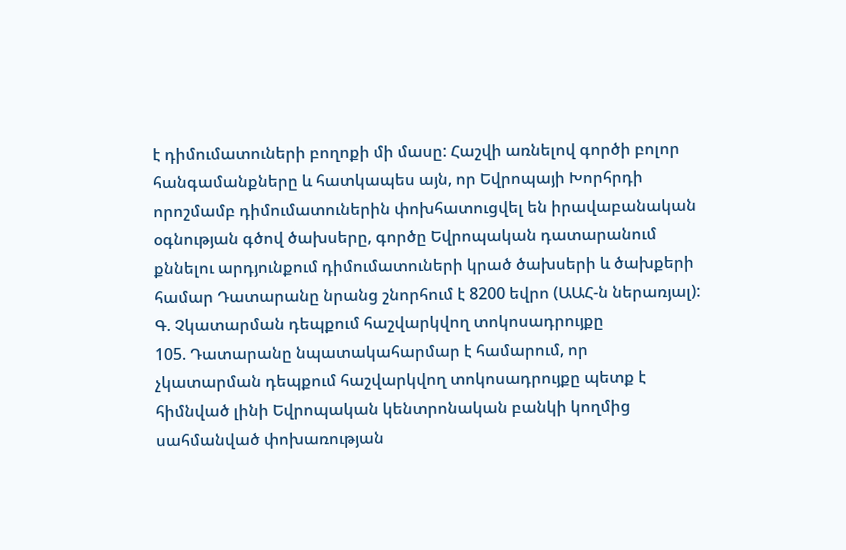է դիմումատուների բողոքի մի մասը: Հաշվի առնելով գործի բոլոր հանգամանքները և հատկապես այն, որ Եվրոպայի Խորհրդի որոշմամբ դիմումատուներին փոխհատուցվել են իրավաբանական օգնության գծով ծախսերը, գործը Եվրոպական դատարանում քննելու արդյունքում դիմումատուների կրած ծախսերի և ծախքերի համար Դատարանը նրանց շնորհում է 8200 եվրո (ԱԱՀ-ն ներառյալ):
Գ. Չկատարման դեպքում հաշվարկվող տոկոսադրույքը
105. Դատարանը նպատակահարմար է համարում, որ
չկատարման դեպքում հաշվարկվող տոկոսադրույքը պետք է
հիմնված լինի Եվրոպական կենտրոնական բանկի կողմից
սահմանված փոխառության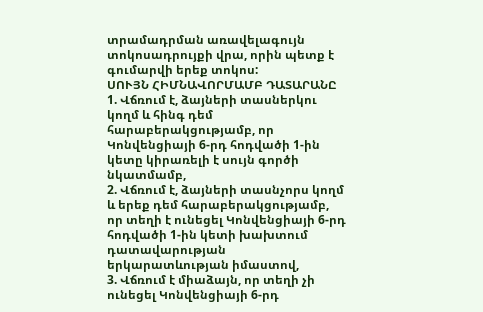տրամադրման առավելագույն
տոկոսադրույքի վրա, որին պետք է գումարվի երեք տոկոս:
ՍՈՒՅՆ ՀԻՄՆԱՎՈՐՄԱՄԲ ԴԱՏԱՐԱՆԸ
1. Վճռում է, ձայների տասներկու կողմ և հինգ դեմ հարաբերակցությամբ, որ Կոնվենցիայի 6-րդ հոդվածի 1-ին կետը կիրառելի է սույն գործի նկատմամբ,
2. Վճռում է, ձայների տասնչորս կողմ և երեք դեմ հարաբերակցությամբ, որ տեղի է ունեցել Կոնվենցիայի 6-րդ հոդվածի 1-ին կետի խախտում դատավարության երկարատևության իմաստով,
3. Վճռում է միաձայն, որ տեղի չի ունեցել Կոնվենցիայի 6-րդ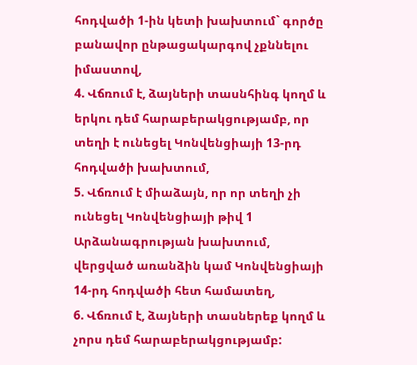հոդվածի 1-ին կետի խախտում` գործը բանավոր ընթացակարգով չքննելու իմաստով,
4. Վճռում է, ձայների տասնհինգ կողմ և երկու դեմ հարաբերակցությամբ, որ տեղի է ունեցել Կոնվենցիայի 13-րդ հոդվածի խախտում,
5. Վճռում է միաձայն, որ որ տեղի չի ունեցել Կոնվենցիայի թիվ 1 Արձանագրության խախտում, վերցված առանձին կամ Կոնվենցիայի 14-րդ հոդվածի հետ համատեղ,
6. Վճռում է, ձայների տասներեք կողմ և չորս դեմ հարաբերակցությամբ: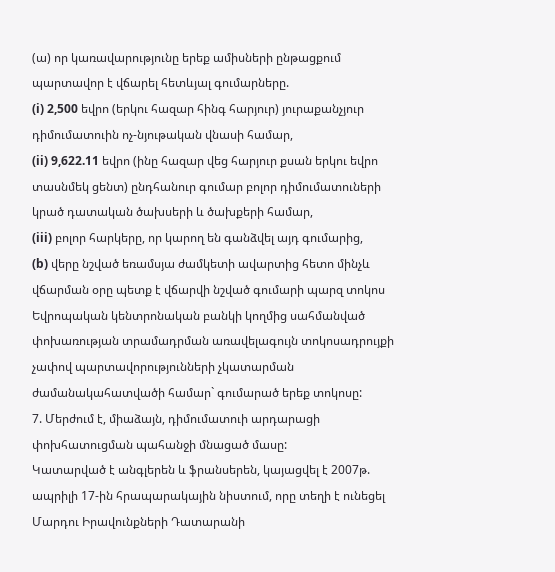(ա) որ կառավարությունը երեք ամիսների ընթացքում պարտավոր է վճարել հետևյալ գումարները.
(i) 2,500 եվրո (երկու հազար հինգ հարյուր) յուրաքանչյուր դիմումատուին ոչ-նյութական վնասի համար,
(ii) 9,622.11 եվրո (ինը հազար վեց հարյուր քսան երկու եվրո տասնմեկ ցենտ) ընդհանուր գումար բոլոր դիմումատուների կրած դատական ծախսերի և ծախքերի համար,
(iii) բոլոր հարկերը, որ կարող են գանձվել այդ գումարից,
(b) վերը նշված եռամսյա ժամկետի ավարտից հետո մինչև
վճարման օրը պետք է վճարվի նշված գումարի պարզ տոկոս
Եվրոպական կենտրոնական բանկի կողմից սահմանված
փոխառության տրամադրման առավելագույն տոկոսադրույքի
չափով պարտավորությունների չկատարման
ժամանակահատվածի համար` գումարած երեք տոկոսը:
7. Մերժում է, միաձայն, դիմումատուի արդարացի փոխհատուցման պահանջի մնացած մասը:
Կատարված է անգլերեն և ֆրանսերեն, կայացվել է 2007թ. ապրիլի 17-ին հրապարակային նիստում, որը տեղի է ունեցել Մարդու Իրավունքների Դատարանի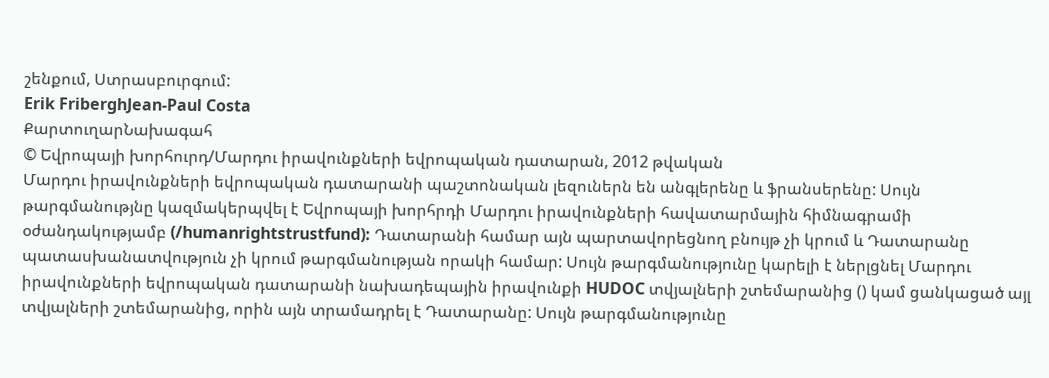շենքում, Ստրասբուրգում:
Erik FriberghJean-Paul Costa
ՔարտուղարՆախագահ
© Եվրոպայի խորհուրդ/Մարդու իրավունքների եվրոպական դատարան, 2012 թվական
Մարդու իրավունքների եվրոպական դատարանի պաշտոնական լեզուներն են անգլերենը և ֆրանսերենը: Սույն թարգմանությնը կազմակերպվել է Եվրոպայի խորհրդի Մարդու իրավունքների հավատարմային հիմնագրամի օժանդակությամբ (/humanrightstrustfund): Դատարանի համար այն պարտավորեցնող բնույթ չի կրում և Դատարանը պատասխանատվություն չի կրում թարգմանության որակի համար: Սույն թարգմանությունը կարելի է ներլցնել Մարդու իրավունքների եվրոպական դատարանի նախադեպային իրավունքի HUDOC տվյալների շտեմարանից () կամ ցանկացած այլ տվյալների շտեմարանից, որին այն տրամադրել է Դատարանը: Սույն թարգմանությունը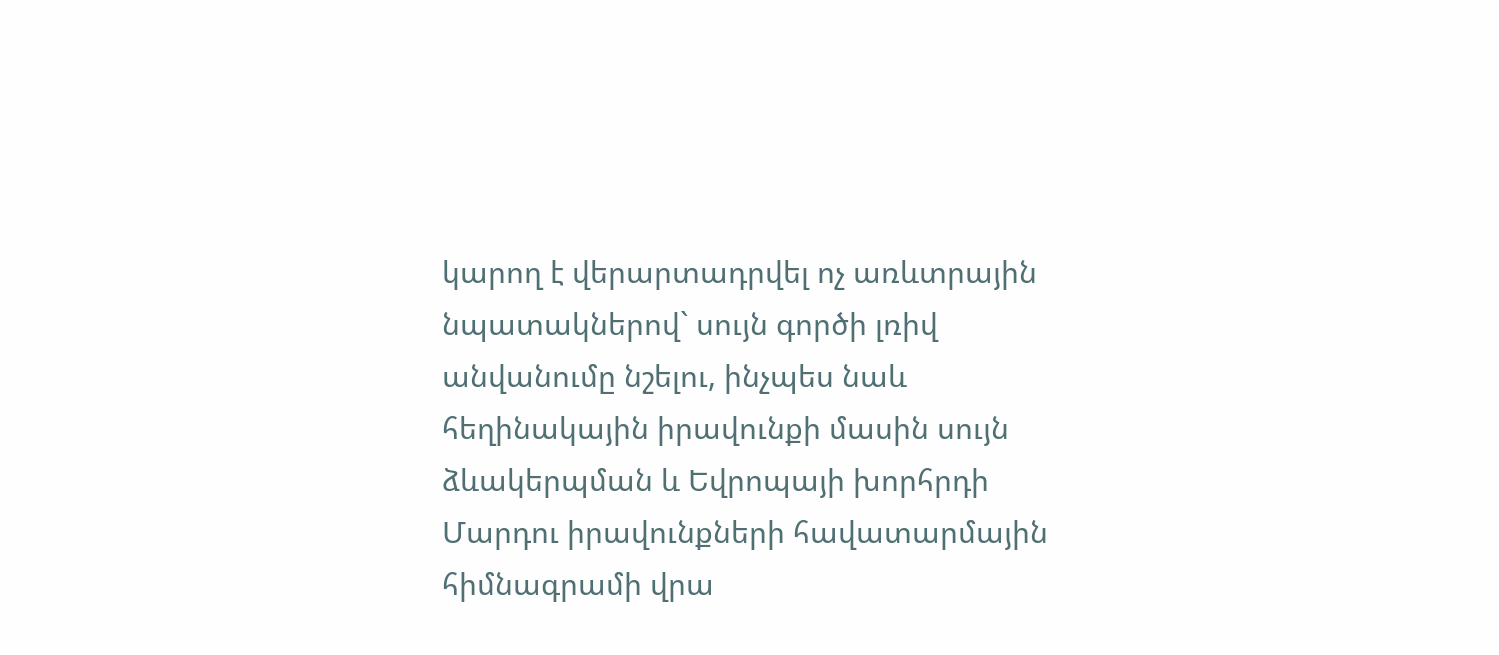կարող է վերարտադրվել ոչ առևտրային նպատակներով` սույն գործի լռիվ անվանումը նշելու, ինչպես նաև հեղինակային իրավունքի մասին սույն ձևակերպման և Եվրոպայի խորհրդի Մարդու իրավունքների հավատարմային հիմնագրամի վրա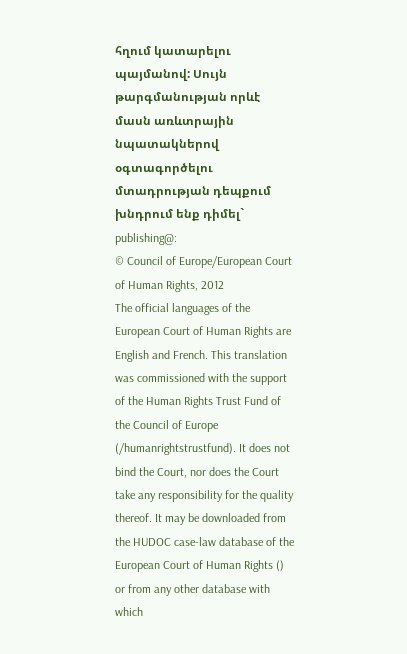հղում կատարելու պայմանով: Սույն թարգմանության որևէ մասն առևտրային նպատակներով օգտագործելու մտադրության դեպքում խնդրում ենք դիմել` publishing@:
© Council of Europe/European Court of Human Rights, 2012
The official languages of the European Court of Human Rights are English and French. This translation was commissioned with the support of the Human Rights Trust Fund of the Council of Europe (/humanrightstrustfund). It does not bind the Court, nor does the Court take any responsibility for the quality thereof. It may be downloaded from the HUDOC case-law database of the European Court of Human Rights () or from any other database with which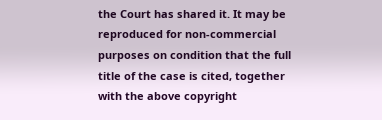the Court has shared it. It may be reproduced for non-commercial purposes on condition that the full title of the case is cited, together with the above copyright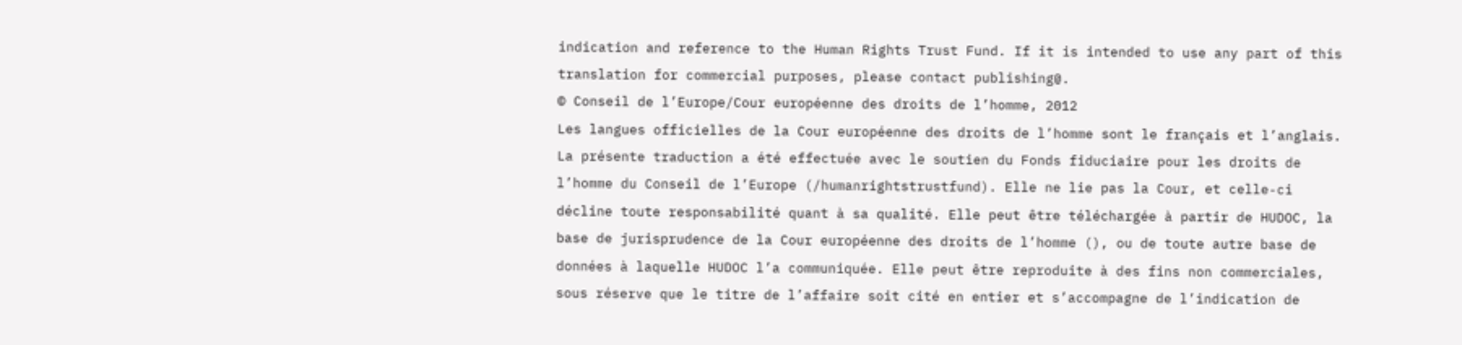indication and reference to the Human Rights Trust Fund. If it is intended to use any part of this translation for commercial purposes, please contact publishing@.
© Conseil de l’Europe/Cour européenne des droits de l’homme, 2012
Les langues officielles de la Cour européenne des droits de l’homme sont le français et l’anglais. La présente traduction a été effectuée avec le soutien du Fonds fiduciaire pour les droits de l’homme du Conseil de l’Europe (/humanrightstrustfund). Elle ne lie pas la Cour, et celle-ci décline toute responsabilité quant à sa qualité. Elle peut être téléchargée à partir de HUDOC, la base de jurisprudence de la Cour européenne des droits de l’homme (), ou de toute autre base de données à laquelle HUDOC l’a communiquée. Elle peut être reproduite à des fins non commerciales, sous réserve que le titre de l’affaire soit cité en entier et s’accompagne de l’indication de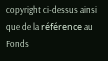copyright ci-dessus ainsi que de la référence au Fonds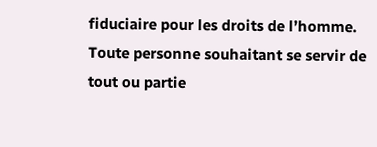fiduciaire pour les droits de l’homme. Toute personne souhaitant se servir de tout ou partie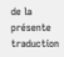de la présente traduction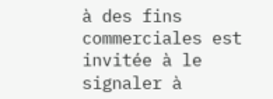à des fins commerciales est invitée à le signaler à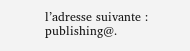l’adresse suivante : publishing@.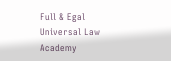Full & Egal Universal Law Academy